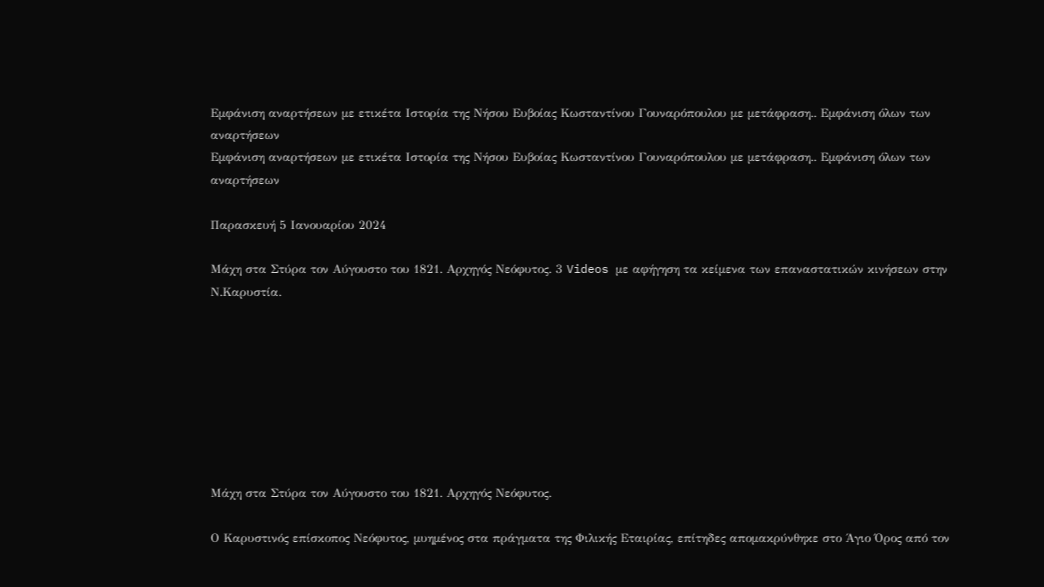Εμφάνιση αναρτήσεων με ετικέτα Ιστορία της Νήσου Ευβοίας Κωσταντίνου Γουναρόπουλου με μετάφραση.. Εμφάνιση όλων των αναρτήσεων
Εμφάνιση αναρτήσεων με ετικέτα Ιστορία της Νήσου Ευβοίας Κωσταντίνου Γουναρόπουλου με μετάφραση.. Εμφάνιση όλων των αναρτήσεων

Παρασκευή 5 Ιανουαρίου 2024

Μάχη στα Στύρα τον Αύγουστο του 1821. Αρχηγός Νεόφυτος. 3 Videos με αφήγηση τα κείμενα των επαναστατικών κινήσεων στην Ν.Καρυστία.








Μάχη στα Στύρα τον Αύγουστο του 1821. Αρχηγός Νεόφυτος.

Ο Καρυστινός επίσκοπος Νεόφυτος, μυημένος στα πράγματα της Φιλικής Εταιρίας, επίτηδες απομακρύνθηκε στο Άγιο Όρος από τον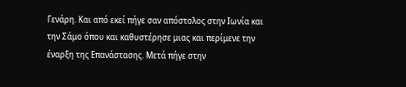Γενάρη. Και από εκεί πήγε σαν απόστολος στην Ιωνία και την Σάμο όπου και καθυστέρησε μιας και περίμενε την έναρξη της Επανάστασης. Μετά πήγε στην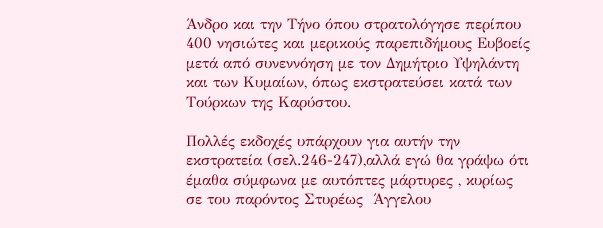Άνδρο και την Τήνο όπου στρατολόγησε περίπου 400 νησιώτες και μερικούς παρεπιδήμους Ευβοείς  μετά από συνεννόηση με τον Δημήτριο Υψηλάντη και των Κυμαίων, όπως εκστρατεύσει κατά των Τούρκων της Καρύστου.

Πολλές εκδοχές υπάρχουν για αυτήν την εκστρατεία (σελ.246-247),αλλά εγώ θα γράψω ότι έμαθα σύμφωνα με αυτόπτες μάρτυρες , κυρίως σε του παρόντος Στυρέως  Άγγελου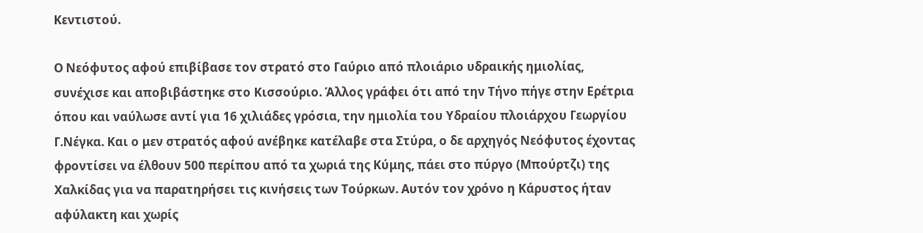Κεντιστού.

Ο Νεόφυτος αφού επιβίβασε τον στρατό στο Γαύριο από πλοιάριο υδραικής ημιολίας, συνέχισε και αποβιβάστηκε στο Κισσούριο. Άλλος γράφει ότι από την Τήνο πήγε στην Ερέτρια  όπου και ναύλωσε αντί για 16 χιλιάδες γρόσια, την ημιολία του Υδραίου πλοιάρχου Γεωργίου Γ.Νέγκα. Και ο μεν στρατός αφού ανέβηκε κατέλαβε στα Στύρα, ο δε αρχηγός Νεόφυτος έχοντας φροντίσει να έλθουν 500 περίπου από τα χωριά της Κύμης, πάει στο πύργο (Μπούρτζι) της Χαλκίδας για να παρατηρήσει τις κινήσεις των Τούρκων. Αυτόν τον χρόνο η Κάρυστος ήταν αφύλακτη και χωρίς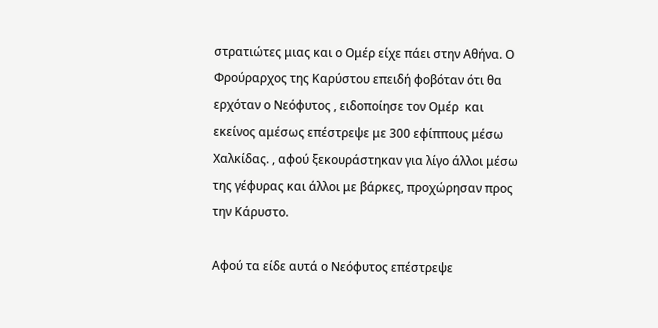στρατιώτες μιας και ο Ομέρ είχε πάει στην Αθήνα. Ο Φρούραρχος της Καρύστου επειδή φοβόταν ότι θα ερχόταν ο Νεόφυτος , ειδοποίησε τον Ομέρ  και εκείνος αμέσως επέστρεψε με 300 εφίππους μέσω Χαλκίδας. , αφού ξεκουράστηκαν για λίγο άλλοι μέσω της γέφυρας και άλλοι με βάρκες, προχώρησαν προς την Κάρυστο.

Αφού τα είδε αυτά ο Νεόφυτος επέστρεψε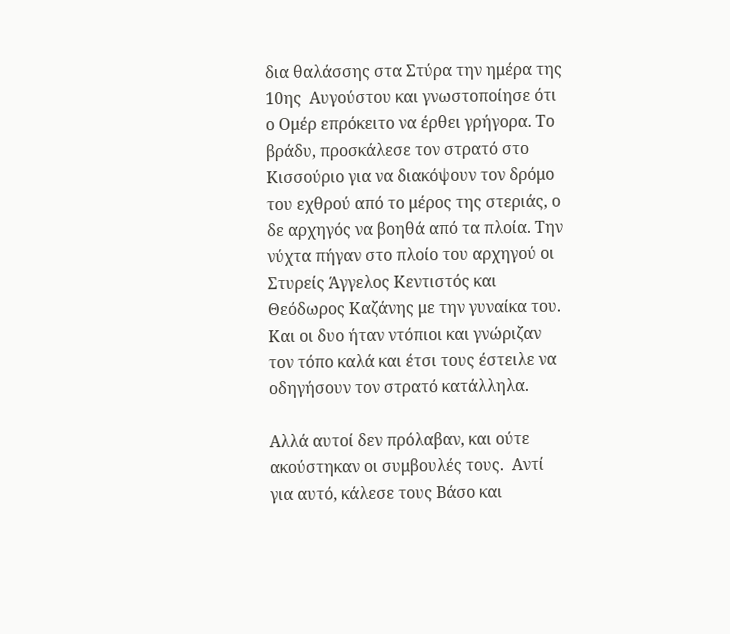δια θαλάσσης στα Στύρα την ημέρα της 10ης  Αυγούστου και γνωστοποίησε ότι ο Ομέρ επρόκειτο να έρθει γρήγορα. Το βράδυ, προσκάλεσε τον στρατό στο Κισσούριο για να διακόψουν τον δρόμο του εχθρού από το μέρος της στεριάς, ο δε αρχηγός να βοηθά από τα πλοία. Την νύχτα πήγαν στο πλοίο του αρχηγού οι Στυρείς Άγγελος Κεντιστός και Θεόδωρος Καζάνης με την γυναίκα του. Και οι δυο ήταν ντόπιοι και γνώριζαν τον τόπο καλά και έτσι τους έστειλε να οδηγήσουν τον στρατό κατάλληλα.

Αλλά αυτοί δεν πρόλαβαν, και ούτε ακούστηκαν οι συμβουλές τους.  Αντί για αυτό, κάλεσε τους Βάσο και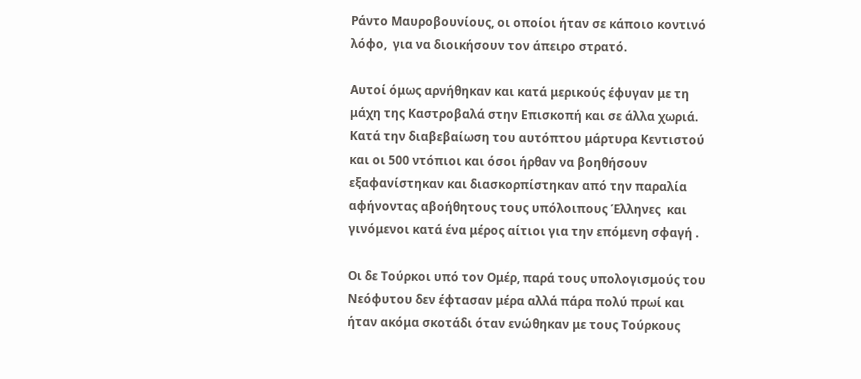Ράντο Μαυροβουνίους, οι οποίοι ήταν σε κάποιο κοντινό λόφο,  για να διοικήσουν τον άπειρο στρατό.

Αυτοί όμως αρνήθηκαν και κατά μερικούς έφυγαν με τη μάχη της Καστροβαλά στην Επισκοπή και σε άλλα χωριά. Κατά την διαβεβαίωση του αυτόπτου μάρτυρα Κεντιστού και οι 500 ντόπιοι και όσοι ήρθαν να βοηθήσουν  εξαφανίστηκαν και διασκορπίστηκαν από την παραλία αφήνοντας αβοήθητους τους υπόλοιπους Έλληνες  και γινόμενοι κατά ένα μέρος αίτιοι για την επόμενη σφαγή .

Οι δε Τούρκοι υπό τον Ομέρ, παρά τους υπολογισμούς του Νεόφυτου δεν έφτασαν μέρα αλλά πάρα πολύ πρωί και ήταν ακόμα σκοτάδι όταν ενώθηκαν με τους Τούρκους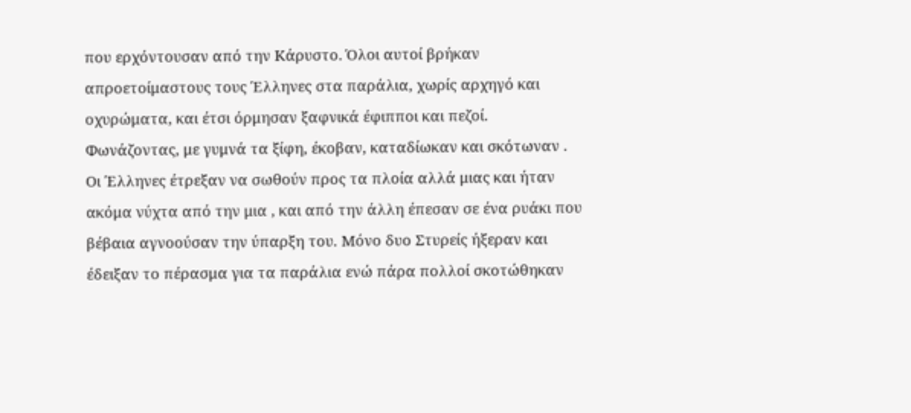που ερχόντουσαν από την Κάρυστο. Όλοι αυτοί βρήκαν απροετοίμαστους τους Έλληνες στα παράλια, χωρίς αρχηγό και οχυρώματα, και έτσι όρμησαν ξαφνικά έφιπποι και πεζοί.  Φωνάζοντας, με γυμνά τα ξίφη, έκοβαν, καταδίωκαν και σκότωναν . Οι Έλληνες έτρεξαν να σωθούν προς τα πλοία αλλά μιας και ήταν ακόμα νύχτα από την μια , και από την άλλη έπεσαν σε ένα ρυάκι που βέβαια αγνοούσαν την ύπαρξη του. Μόνο δυο Στυρείς ήξεραν και έδειξαν το πέρασμα για τα παράλια ενώ πάρα πολλοί σκοτώθηκαν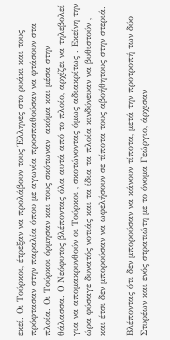εκεί. Οι Τούρκοι, έτρεξαν να προλάβουν τους Έλληνες στο ρυάκι και τους πρόφτασαν στην παραλία όπου με αγωνία προσπαθούσαν να φτάσουν στα πλοία. Οι Τούρκοι όρμησαν και τους σκότωναν  ακόμα και μέσα στην θάλασσα. Ο Νεόφυτος βλέποντας όλα αυτά από το πλοίο, αρχίζει να τηλεβολεί για να απομακρυνθούν οι Τούρκοι , σκοτώνοντας όμως αδιακρίτως . Εκείνη την ώρα φύσαγε δυνατός νοτιάς και τα ίδια τα πλοία κινδύνευαν να βυθιστούν , και έτσι δεν μπορούσαν να ωφελήσουν σε τίποτα τους αβοήθητους στην στεριά.

Βλέποντας ότι δεν μπορούσαν να κάνουν τίποτα, μετά την προτροπή των δύο Στυρέων και ενός στρατιώτη με το όνομα Γεώργιο, άρχισαν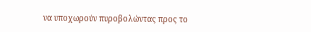να υποχωρούν πυροβολώντας προς το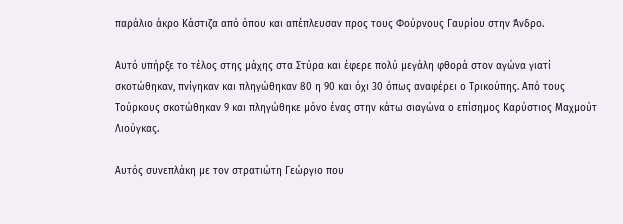παράλιο άκρο Κάστιζα από όπου και απέπλευσαν προς τους Φούρνους Γαυρίου στην Άνδρο.

Αυτό υπήρξε το τέλος στης μάχης στα Στύρα και έφερε πολύ μεγάλη φθορά στον αγώνα γιατί σκοτώθηκαν, πνίγηκαν και πληγώθηκαν 80 η 90 και όχι 30 όπως αναφέρει ο Τρικούπης. Από τους Τούρκους σκοτώθηκαν 9 και πληγώθηκε μόνο ένας στην κάτω σιαγώνα ο επίσημος Καρύστιος Μαχμούτ Λιούγκας.

Αυτός συνεπλάκη με τον στρατιώτη Γεώργιο που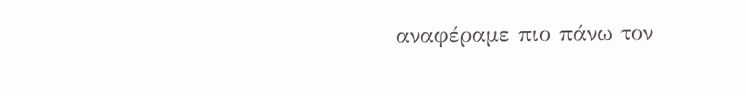αναφέραμε πιο πάνω τον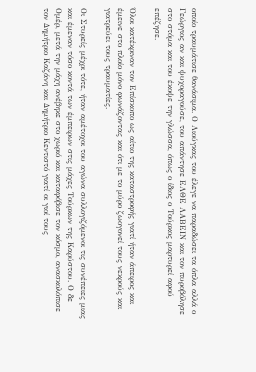οποίο τραυμάτισε θανάσιμα. Ο Λιούγκας του έλεγε να παραδώσει τα όπλα αλλά ο Γεώργιος αν και ψυχοραγούσε, του απάντησε ΕΛΘΕ ΛΑΒΕΙΝ και τον πυροβόλησε στο στόμα και του έκοψε την γλώσσα, όπως ο ίδιος ο Τούρκος μαρτυρεί αφού επέζησε.

Όλοι κατέκριναν τον Επίσκοπο ως αίτιο της καταστροφής γιατί ήταν άπειρος και έμεινε στο πλοίο μόνο φωνάζοντας και ότι με το μύρο ζωογονεί τους νεκρούς και γιατρεύει τους τραυματίες.

Οι Στυρείς μέχρι τότε, ήταν αμέτοχοι του αγώνα συλλογιζόμενοι τις συνέπειες μιας και έμεναν τόσο κοντά των έμπειρων στις μάχες Τούρκων της Καρύστου. Ο δε Ομέρ, μετά την μάχη ανέβηκε στο χωριό και καταφόβισε τον κόσμο, ανασκολόπισε τον Δημήτριο Καζάνη και Δημήτριο Κεντιστό γιατί οι γιοί τους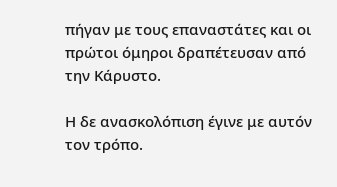πήγαν με τους επαναστάτες και οι πρώτοι όμηροι δραπέτευσαν από την Κάρυστο.

Η δε ανασκολόπιση έγινε με αυτόν τον τρόπο.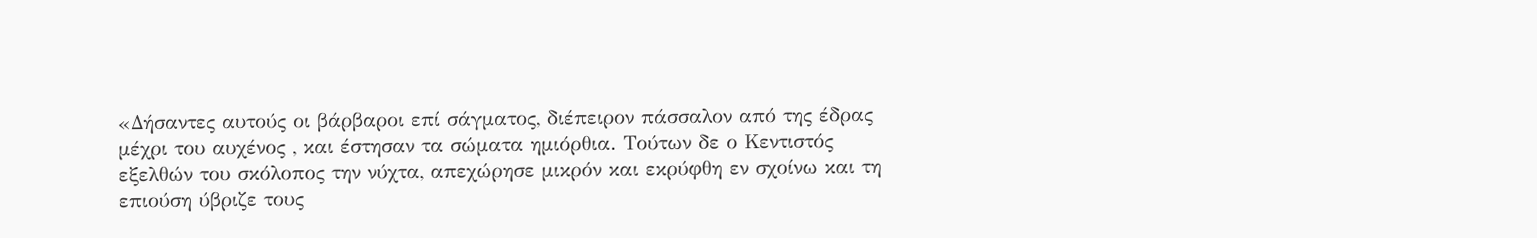«Δήσαντες αυτούς οι βάρβαροι επί σάγματος, διέπειρον πάσσαλον από της έδρας μέχρι του αυχένος , και έστησαν τα σώματα ημιόρθια. Τούτων δε ο Κεντιστός εξελθών του σκόλοπος την νύχτα, απεχώρησε μικρόν και εκρύφθη εν σχοίνω και τη επιούση ύβριζε τους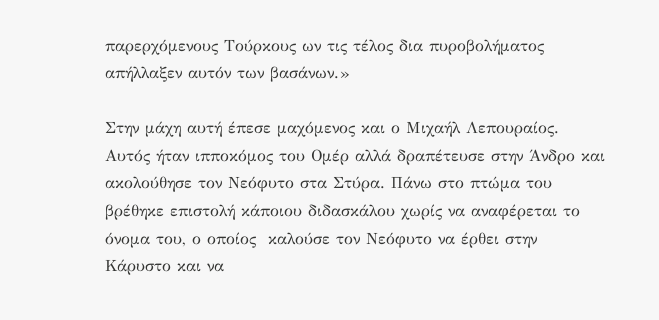παρερχόμενους Τούρκους ων τις τέλος δια πυροβολήματος απήλλαξεν αυτόν των βασάνων.»

Στην μάχη αυτή έπεσε μαχόμενος και ο Μιχαήλ Λεπουραίος. Αυτός ήταν ιπποκόμος του Ομέρ αλλά δραπέτευσε στην Άνδρο και ακολούθησε τον Νεόφυτο στα Στύρα. Πάνω στο πτώμα του βρέθηκε επιστολή κάποιου διδασκάλου χωρίς να αναφέρεται το όνομα του, ο οποίος  καλούσε τον Νεόφυτο να έρθει στην Κάρυστο και να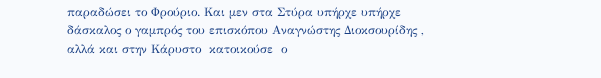παραδώσει το Φρούριο. Και μεν στα Στύρα υπήρχε υπήρχε δάσκαλος ο γαμπρός του επισκόπου Αναγνώστης Διοκσουρίδης , αλλά και στην Κάρυστο  κατοικούσε  ο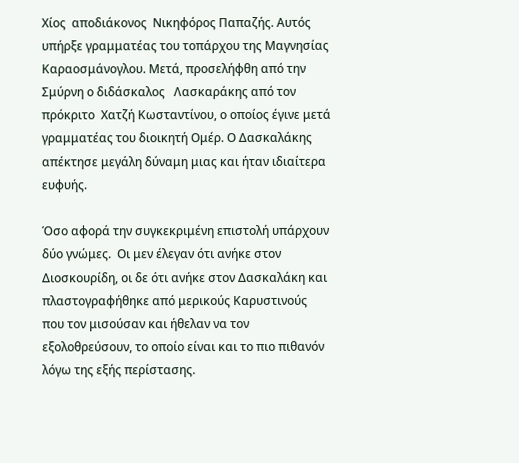Χίος  αποδιάκονος  Νικηφόρος Παπαζής. Αυτός υπήρξε γραμματέας του τοπάρχου της Μαγνησίας Καραοσμάνογλου. Μετά, προσελήφθη από την Σμύρνη ο διδάσκαλος   Λασκαράκης από τον πρόκριτο  Χατζή Κωσταντίνου, ο οποίος έγινε μετά γραμματέας του διοικητή Ομέρ. Ο Δασκαλάκης απέκτησε μεγάλη δύναμη μιας και ήταν ιδιαίτερα ευφυής.

Όσο αφορά την συγκεκριμένη επιστολή υπάρχουν δύο γνώμες.  Οι μεν έλεγαν ότι ανήκε στον Διοσκουρίδη, οι δε ότι ανήκε στον Δασκαλάκη και πλαστογραφήθηκε από μερικούς Καρυστινούς  που τον μισούσαν και ήθελαν να τον εξολοθρεύσουν, το οποίο είναι και το πιο πιθανόν λόγω της εξής περίστασης.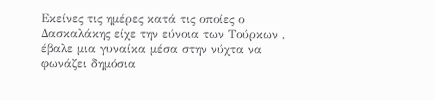Εκείνες τις ημέρες κατά τις οποίες ο Δασκαλάκης είχε την εύνοια των Τούρκων , έβαλε μια γυναίκα μέσα στην νύχτα να φωνάζει δημόσια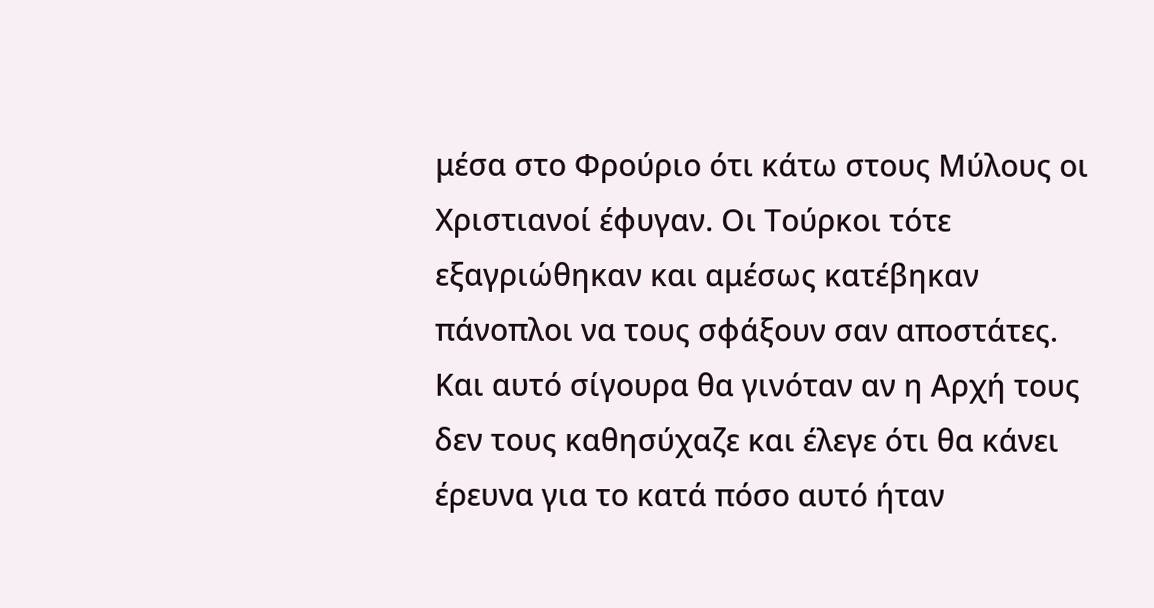μέσα στο Φρούριο ότι κάτω στους Μύλους οι Χριστιανοί έφυγαν. Οι Τούρκοι τότε εξαγριώθηκαν και αμέσως κατέβηκαν πάνοπλοι να τους σφάξουν σαν αποστάτες. Και αυτό σίγουρα θα γινόταν αν η Αρχή τους δεν τους καθησύχαζε και έλεγε ότι θα κάνει έρευνα για το κατά πόσο αυτό ήταν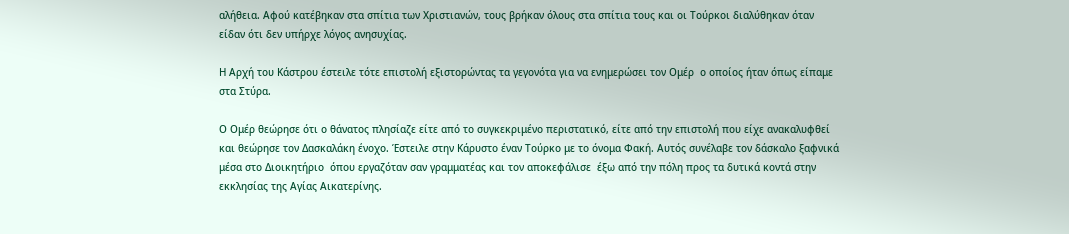αλήθεια. Αφού κατέβηκαν στα σπίτια των Χριστιανών, τους βρήκαν όλους στα σπίτια τους και οι Τούρκοι διαλύθηκαν όταν είδαν ότι δεν υπήρχε λόγος ανησυχίας.

Η Αρχή του Κάστρου έστειλε τότε επιστολή εξιστορώντας τα γεγονότα για να ενημερώσει τον Ομέρ  ο οποίος ήταν όπως είπαμε στα Στύρα.

Ο Ομέρ θεώρησε ότι ο θάνατος πλησίαζε είτε από το συγκεκριμένο περιστατικό, είτε από την επιστολή που είχε ανακαλυφθεί και θεώρησε τον Δασκαλάκη ένοχο. Έστειλε στην Κάρυστο έναν Τούρκο με το όνομα Φακή. Αυτός συνέλαβε τον δάσκαλο ξαφνικά μέσα στο Διοικητήριο  όπου εργαζόταν σαν γραμματέας και τον αποκεφάλισε  έξω από την πόλη προς τα δυτικά κοντά στην εκκλησίας της Αγίας Αικατερίνης.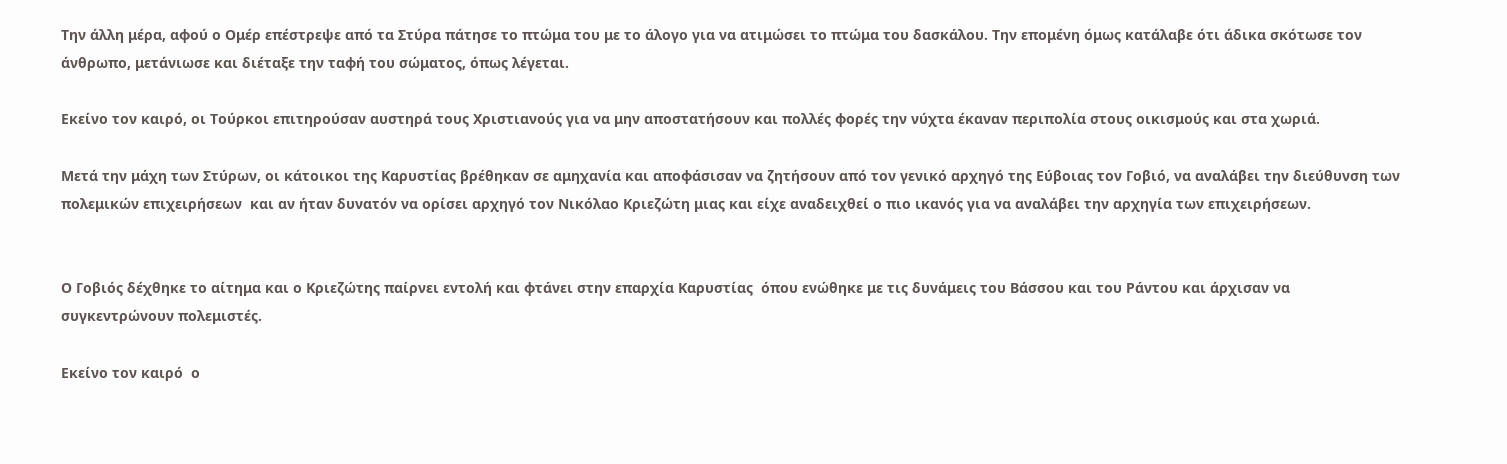Την άλλη μέρα, αφού ο Ομέρ επέστρεψε από τα Στύρα πάτησε το πτώμα του με το άλογο για να ατιμώσει το πτώμα του δασκάλου. Την επομένη όμως κατάλαβε ότι άδικα σκότωσε τον άνθρωπο, μετάνιωσε και διέταξε την ταφή του σώματος, όπως λέγεται.

Εκείνο τον καιρό, οι Τούρκοι επιτηρούσαν αυστηρά τους Χριστιανούς για να μην αποστατήσουν και πολλές φορές την νύχτα έκαναν περιπολία στους οικισμούς και στα χωριά.

Μετά την μάχη των Στύρων, οι κάτοικοι της Καρυστίας βρέθηκαν σε αμηχανία και αποφάσισαν να ζητήσουν από τον γενικό αρχηγό της Εύβοιας τον Γοβιό, να αναλάβει την διεύθυνση των πολεμικών επιχειρήσεων  και αν ήταν δυνατόν να ορίσει αρχηγό τον Νικόλαο Κριεζώτη μιας και είχε αναδειχθεί ο πιο ικανός για να αναλάβει την αρχηγία των επιχειρήσεων.


Ο Γοβιός δέχθηκε το αίτημα και ο Κριεζώτης παίρνει εντολή και φτάνει στην επαρχία Καρυστίας  όπου ενώθηκε με τις δυνάμεις του Βάσσου και του Ράντου και άρχισαν να συγκεντρώνουν πολεμιστές.

Εκείνο τον καιρό  ο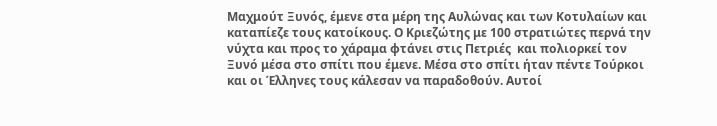Μαχμούτ Ξυνός, έμενε στα μέρη της Αυλώνας και των Κοτυλαίων και καταπίεζε τους κατοίκους. Ο Κριεζώτης με 100 στρατιώτες περνά την νύχτα και προς το χάραμα φτάνει στις Πετριές  και πολιορκεί τον Ξυνό μέσα στο σπίτι που έμενε. Μέσα στο σπίτι ήταν πέντε Τούρκοι και οι Έλληνες τους κάλεσαν να παραδοθούν. Αυτοί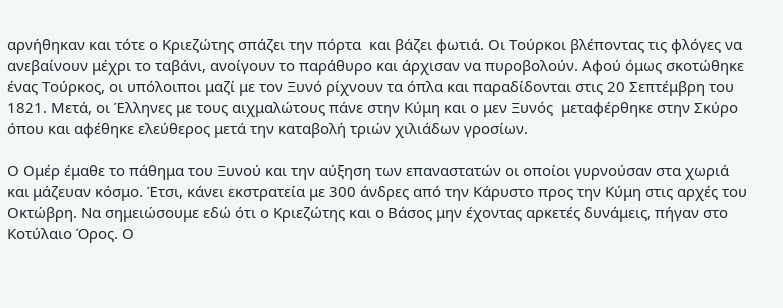αρνήθηκαν και τότε ο Κριεζώτης σπάζει την πόρτα  και βάζει φωτιά. Οι Τούρκοι βλέποντας τις φλόγες να ανεβαίνουν μέχρι το ταβάνι, ανοίγουν το παράθυρο και άρχισαν να πυροβολούν. Αφού όμως σκοτώθηκε ένας Τούρκος, οι υπόλοιποι μαζί με τον Ξυνό ρίχνουν τα όπλα και παραδίδονται στις 20 Σεπτέμβρη του 1821. Μετά, οι Έλληνες με τους αιχμαλώτους πάνε στην Κύμη και ο μεν Ξυνός  μεταφέρθηκε στην Σκύρο όπου και αφέθηκε ελεύθερος μετά την καταβολή τριών χιλιάδων γροσίων.

Ο Ομέρ έμαθε το πάθημα του Ξυνού και την αύξηση των επαναστατών οι οποίοι γυρνούσαν στα χωριά και μάζευαν κόσμο. Έτσι, κάνει εκστρατεία με 300 άνδρες από την Κάρυστο προς την Κύμη στις αρχές του Οκτώβρη. Να σημειώσουμε εδώ ότι ο Κριεζώτης και ο Βάσος μην έχοντας αρκετές δυνάμεις, πήγαν στο Κοτύλαιο Όρος. Ο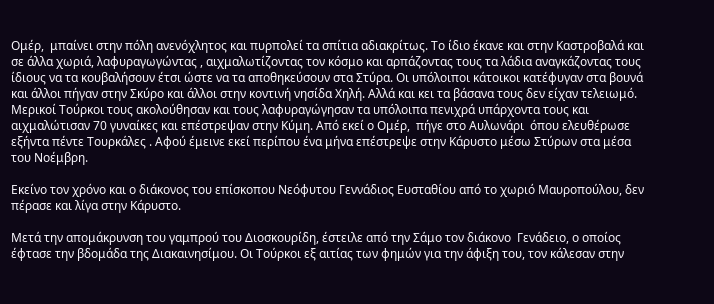Ομέρ,  μπαίνει στην πόλη ανενόχλητος και πυρπολεί τα σπίτια αδιακρίτως. Το ίδιο έκανε και στην Καστροβαλά και σε άλλα χωριά, λαφυραγωγώντας , αιχμαλωτίζοντας τον κόσμο και αρπάζοντας τους τα λάδια αναγκάζοντας τους ίδιους να τα κουβαλήσουν έτσι ώστε να τα αποθηκεύσουν στα Στύρα. Οι υπόλοιποι κάτοικοι κατέφυγαν στα βουνά  και άλλοι πήγαν στην Σκύρο και άλλοι στην κοντινή νησίδα Χηλή. Αλλά και κει τα βάσανα τους δεν είχαν τελειωμό. Μερικοί Τούρκοι τους ακολούθησαν και τους λαφυραγώγησαν τα υπόλοιπα πενιχρά υπάρχοντα τους και αιχμαλώτισαν 70 γυναίκες και επέστρεψαν στην Κύμη. Από εκεί ο Ομέρ,  πήγε στο Αυλωνάρι  όπου ελευθέρωσε εξήντα πέντε Τουρκάλες . Αφού έμεινε εκεί περίπου ένα μήνα επέστρεψε στην Κάρυστο μέσω Στύρων στα μέσα του Νοέμβρη.

Εκείνο τον χρόνο και ο διάκονος του επίσκοπου Νεόφυτου Γεννάδιος Ευσταθίου από το χωριό Μαυροπούλου, δεν πέρασε και λίγα στην Κάρυστο.

Μετά την απομάκρυνση του γαμπρού του Διοσκουρίδη, έστειλε από την Σάμο τον διάκονο  Γενάδειο, ο οποίος έφτασε την βδομάδα της Διακαινησίμου. Οι Τούρκοι εξ αιτίας των φημών για την άφιξη του, τον κάλεσαν στην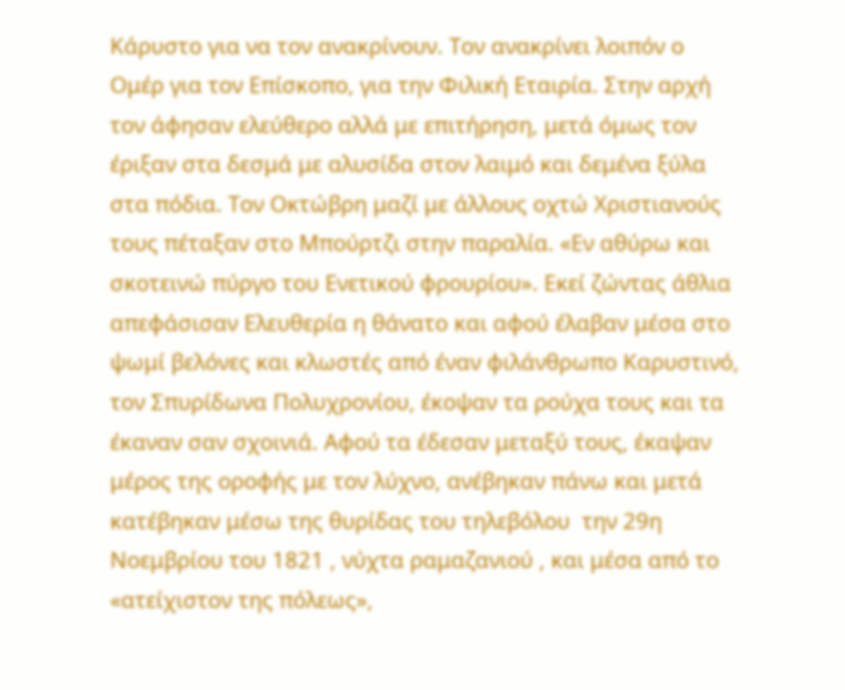Κάρυστο για να τον ανακρίνουν. Τον ανακρίνει λοιπόν ο Ομέρ για τον Επίσκοπο, για την Φιλική Εταιρία. Στην αρχή τον άφησαν ελεύθερο αλλά με επιτήρηση, μετά όμως τον έριξαν στα δεσμά με αλυσίδα στον λαιμό και δεμένα ξύλα στα πόδια. Τον Οκτώβρη μαζί με άλλους οχτώ Χριστιανούς τους πέταξαν στο Μπούρτζι στην παραλία. «Εν αθύρω και σκοτεινώ πύργο του Ενετικού φρουρίου». Εκεί ζώντας άθλια απεφάσισαν Ελευθερία η θάνατο και αφού έλαβαν μέσα στο ψωμί βελόνες και κλωστές από έναν φιλάνθρωπο Καρυστινό, τον Σπυρίδωνα Πολυχρονίου, έκοψαν τα ρούχα τους και τα έκαναν σαν σχοινιά. Αφού τα έδεσαν μεταξύ τους, έκαψαν μέρος της οροφής με τον λύχνο, ανέβηκαν πάνω και μετά κατέβηκαν μέσω της θυρίδας του τηλεβόλου  την 29η Νοεμβρίου του 1821 , νύχτα ραμαζανιού , και μέσα από το «ατείχιστον της πόλεως»,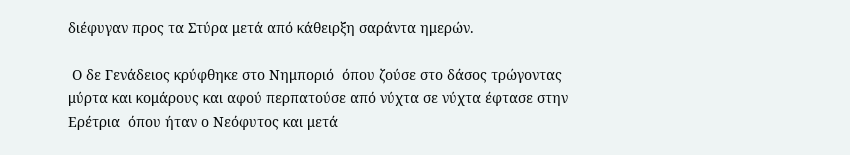διέφυγαν προς τα Στύρα μετά από κάθειρξη σαράντα ημερών.

 Ο δε Γενάδειος κρύφθηκε στο Νημποριό  όπου ζούσε στο δάσος τρώγοντας μύρτα και κομάρους και αφού περπατούσε από νύχτα σε νύχτα έφτασε στην Ερέτρια  όπου ήταν ο Νεόφυτος και μετά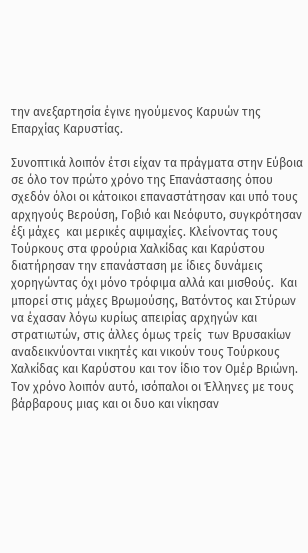την ανεξαρτησία έγινε ηγούμενος Καρυών της Επαρχίας Καρυστίας.

Συνοπτικά λοιπόν έτσι είχαν τα πράγματα στην Εύβοια σε όλο τον πρώτο χρόνο της Επανάστασης όπου σχεδόν όλοι οι κάτοικοι επαναστάτησαν και υπό τους αρχηγούς Βερούση, Γοβιό και Νεόφυτο, συγκρότησαν έξι μάχες  και μερικές αψιμαχίες. Κλείνοντας τους Τούρκους στα φρούρια Χαλκίδας και Καρύστου διατήρησαν την επανάσταση με ίδιες δυνάμεις χορηγώντας όχι μόνο τρόφιμα αλλά και μισθούς.  Και μπορεί στις μάχες Βρωμούσης, Βατόντος και Στύρων να έχασαν λόγω κυρίως απειρίας αρχηγών και στρατιωτών, στις άλλες όμως τρείς  των Βρυσακίων αναδεικνύονται νικητές και νικούν τους Τούρκους Χαλκίδας και Καρύστου και τον ίδιο τον Ομέρ Βριώνη. Τον χρόνο λοιπόν αυτό, ισόπαλοι οι Έλληνες με τους βάρβαρους μιας και οι δυο και νίκησαν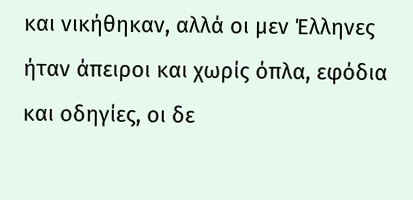και νικήθηκαν, αλλά οι μεν Έλληνες ήταν άπειροι και χωρίς όπλα, εφόδια και οδηγίες, οι δε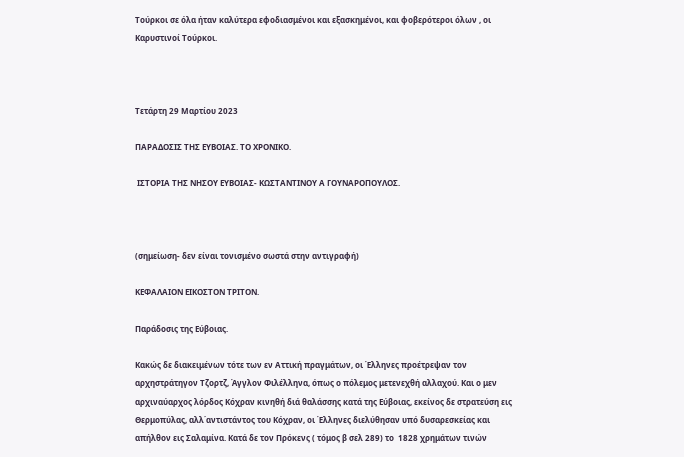Τούρκοι σε όλα ήταν καλύτερα εφοδιασμένοι και εξασκημένοι, και φοβερότεροι όλων , οι Καρυστινοί Τούρκοι.



Τετάρτη 29 Μαρτίου 2023

ΠΑΡΑΔΟΣΙΣ ΤΗΣ ΕΥΒΟΙΑΣ. ΤΟ ΧΡΟΝΙΚΟ.

 ΙΣΤΟΡΙΑ ΤΗΣ ΝΗΣΟΥ ΕΥΒΟΙΑΣ- ΚΩΣΤΑΝΤΙΝΟΥ Α ΓΟΥΝΑΡΟΠΟΥΛΟΣ.



(σημείωση- δεν είναι τονισμένο σωστά στην αντιγραφή)

ΚΕΦΑΛΑΙΟΝ ΕΙΚΟΣΤΟΝ ΤΡΙΤΟΝ.

Παράδοσις της Εύβοιας.

Κακώς δε διακειμένων τότε των εν Αττική πραγμάτων, οι Έλληνες προέτρεψαν τον αρχηστράτηγον Τζορτζ, Άγγλον Φιλέλληνα, όπως ο πόλεμος μετενεχθή αλλαχού. Και ο μεν αρχιναύαρχος λόρδος Κόχραν κινηθή διά θαλάσσης κατά της Εύβοιας, εκείνος δε στρατεύση εις Θερμοπύλας, αλλ΄αντιστάντος του Κόχραν, οι Έλληνες διελύθησαν υπό δυσαρεσκείας και απήλθον εις Σαλαμίνα. Κατά δε τον Πρόκενς ( τόμος β σελ 289) το  1828 χρημάτων τινών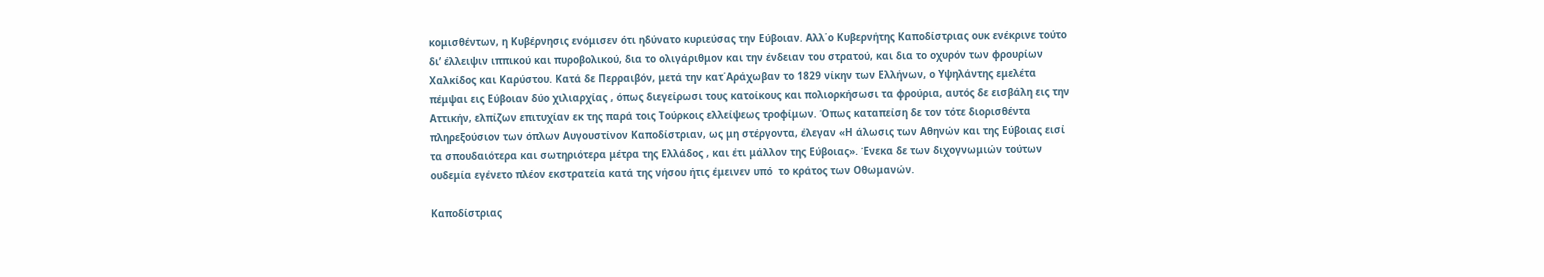κομισθέντων, η Κυβέρνησις ενόμισεν ότι ηδύνατο κυριεύσας την Εύβοιαν. Αλλ΄ο Κυβερνήτης Καποδίστριας ουκ ενέκρινε τούτο δι’ έλλειψιν ιππικού και πυροβολικού, δια το ολιγάριθμον και την ένδειαν του στρατού, και δια το οχυρόν των φρουρίων Χαλκίδος και Καρύστου. Κατά δε Περραιβόν, μετά την κατ΄Αράχωβαν το 1829 νίκην των Ελλήνων, ο Υψηλάντης εμελέτα πέμψαι εις Εύβοιαν δύο χιλιαρχίας , όπως διεγείρωσι τους κατοίκους και πολιορκήσωσι τα φρούρια, αυτός δε εισβάλη εις την Αττικήν, ελπίζων επιτυχίαν εκ της παρά τοις Τούρκοις ελλείψεως τροφίμων. Όπως καταπείση δε τον τότε διορισθέντα πληρεξούσιον των όπλων Αυγουστίνον Καποδίστριαν, ως μη στέργοντα, έλεγαν «Η άλωσις των Αθηνών και της Εύβοιας εισί τα σπουδαιότερα και σωτηριότερα μέτρα της Ελλάδος , και έτι μάλλον της Εύβοιας». Ένεκα δε των διχογνωμιών τούτων ουδεμία εγένετο πλέον εκστρατεία κατά της νήσου ήτις έμεινεν υπό  το κράτος των Οθωμανών.

Καποδίστριας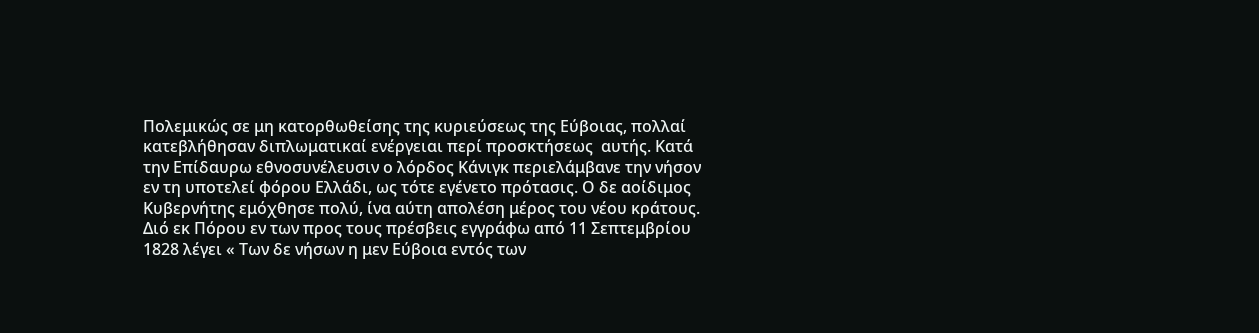Πολεμικώς σε μη κατορθωθείσης της κυριεύσεως της Εύβοιας, πολλαί κατεβλήθησαν διπλωματικαί ενέργειαι περί προσκτήσεως  αυτής. Κατά την Επίδαυρω εθνοσυνέλευσιν ο λόρδος Κάνιγκ περιελάμβανε την νήσον εν τη υποτελεί φόρου Ελλάδι, ως τότε εγένετο πρότασις. Ο δε αοίδιμος Κυβερνήτης εμόχθησε πολύ, ίνα αύτη απολέση μέρος του νέου κράτους. Διό εκ Πόρου εν των προς τους πρέσβεις εγγράφω από 11 Σεπτεμβρίου 1828 λέγει « Των δε νήσων η μεν Εύβοια εντός των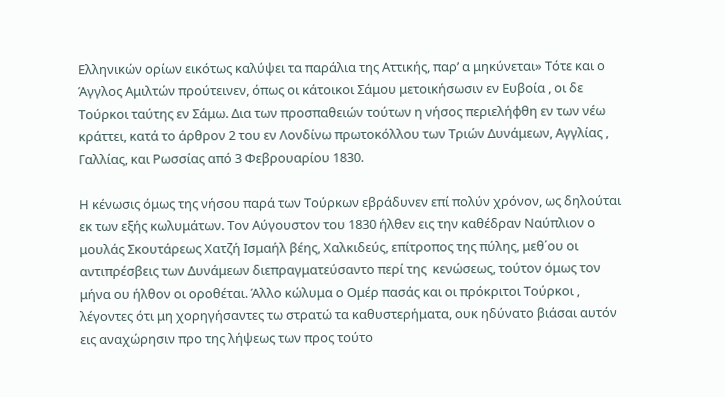Ελληνικών ορίων εικότως καλύψει τα παράλια της Αττικής, παρ’ α μηκύνεται» Τότε και ο Άγγλος Αμιλτών προύτεινεν, όπως οι κάτοικοι Σάμου μετοικήσωσιν εν Ευβοία , οι δε Τούρκοι ταύτης εν Σάμω. Δια των προσπαθειών τούτων η νήσος περιελήφθη εν των νέω κράττει, κατά το άρθρον 2 του εν Λονδίνω πρωτοκόλλου των Τριών Δυνάμεων, Αγγλίας , Γαλλίας, και Ρωσσίας από 3 Φεβρουαρίου 1830.

Η κένωσις όμως της νήσου παρά των Τούρκων εβράδυνεν επί πολύν χρόνον, ως δηλούται εκ των εξής κωλυμάτων. Τον Αύγουστον του 1830 ήλθεν εις την καθέδραν Ναύπλιον ο μουλάς Σκουτάρεως Χατζή Ισμαήλ βέης, Χαλκιδεύς, επίτροπος της πύλης, μεθ΄ου οι αντιπρέσβεις των Δυνάμεων διεπραγματεύσαντο περί της  κενώσεως, τούτον όμως τον μήνα ου ήλθον οι οροθέται. Άλλο κώλυμα ο Ομέρ πασάς και οι πρόκριτοι Τούρκοι , λέγοντες ότι μη χορηγήσαντες τω στρατώ τα καθυστερήματα, ουκ ηδύνατο βιάσαι αυτόν εις αναχώρησιν προ της λήψεως των προς τούτο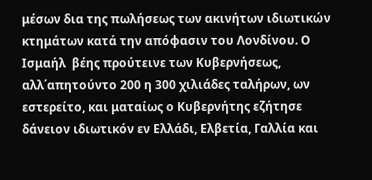μέσων δια της πωλήσεως των ακινήτων ιδιωτικών κτημάτων κατά την απόφασιν του Λονδίνου. Ο Ισμαήλ  βέης προύτεινε των Κυβερνήσεως, αλλ΄απητούντο 200 η 300 χιλιάδες ταλήρων, ων εστερείτο, και ματαίως ο Κυβερνήτης εζήτησε δάνειον ιδιωτικόν εν Ελλάδι, Ελβετία, Γαλλία και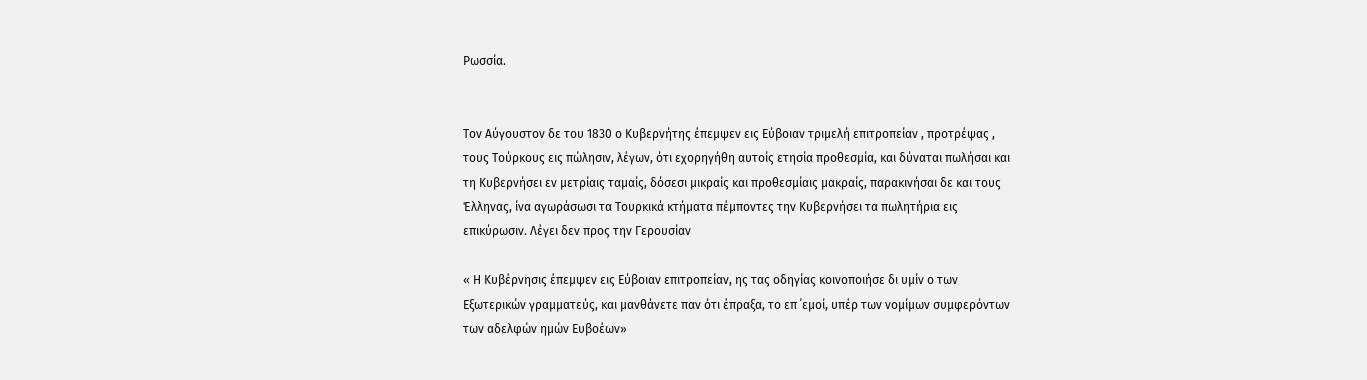Ρωσσία.


Τον Αύγουστον δε του 1830 ο Κυβερνήτης έπεμψεν εις Εύβοιαν τριμελή επιτροπείαν , προτρέψας , τους Τούρκους εις πώλησιν, λέγων, ότι εχορηγήθη αυτοίς ετησία προθεσμία, και δύναται πωλήσαι και τη Κυβερνήσει εν μετρίαις ταμαίς, δόσεσι μικραίς και προθεσμίαις μακραίς, παρακινήσαι δε και τους Έλληνας, ίνα αγωράσωσι τα Τουρκικά κτήματα πέμποντες την Κυβερνήσει τα πωλητήρια εις επικύρωσιν. Λέγει δεν προς την Γερουσίαν

« Η Κυβέρνησις έπεμψεν εις Εύβοιαν επιτροπείαν, ης τας οδηγίας κοινοποιήσε δι υμίν ο των Εξωτερικών γραμματεύς, και μανθάνετε παν ότι έπραξα, το επ ΄εμοί, υπέρ των νομίμων συμφερόντων των αδελφών ημών Ευβοέων»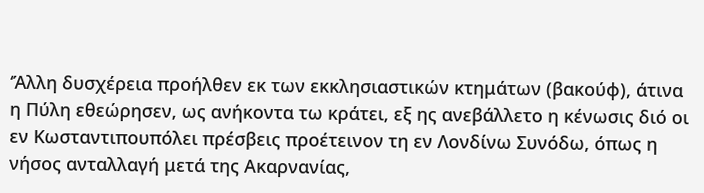‘Άλλη δυσχέρεια προήλθεν εκ των εκκλησιαστικών κτημάτων (βακούφ), άτινα η Πύλη εθεώρησεν, ως ανήκοντα τω κράτει, εξ ης ανεβάλλετο η κένωσις διό οι εν Κωσταντιπουπόλει πρέσβεις προέτεινον τη εν Λονδίνω Συνόδω, όπως η νήσος ανταλλαγή μετά της Ακαρνανίας,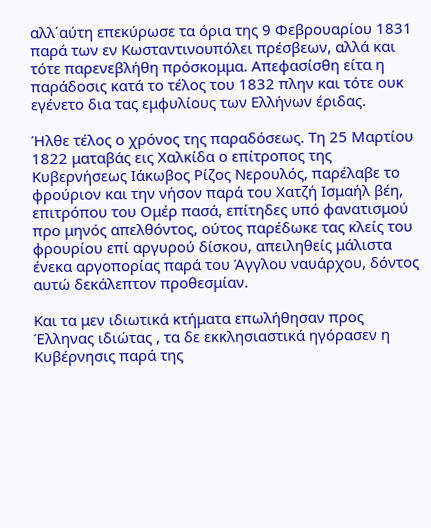αλλ΄αύτη επεκύρωσε τα όρια της 9 Φεβρουαρίου 1831 παρά των εν Κωσταντινουπόλει πρέσβεων, αλλά και τότε παρενεβλήθη πρόσκομμα. Απεφασίσθη είτα η παράδοσις κατά το τέλος του 1832 πλην και τότε ουκ εγένετο δια τας εμφυλίους των Ελλήνων έριδας.

Ήλθε τέλος ο χρόνος της παραδόσεως. Τη 25 Μαρτίου 1822 ματαβάς εις Χαλκίδα ο επίτροπος της Κυβερνήσεως Ιάκωβος Ρίζος Νερουλός, παρέλαβε το φρούριον και την νήσον παρά του Χατζή Ισμαήλ βέη, επιτρόπου του Ομέρ πασά, επίτηδες υπό φανατισμού προ μηνός απελθόντος, ούτος παρέδωκε τας κλείς του φρουρίου επί αργυρού δίσκου, απειληθείς μάλιστα ένεκα αργοπορίας παρά του Άγγλου ναυάρχου, δόντος αυτώ δεκάλεπτον προθεσμίαν.

Και τα μεν ιδιωτικά κτήματα επωλήθησαν προς Έλληνας ιδιώτας , τα δε εκκλησιαστικά ηγόρασεν η Κυβέρνησις παρά της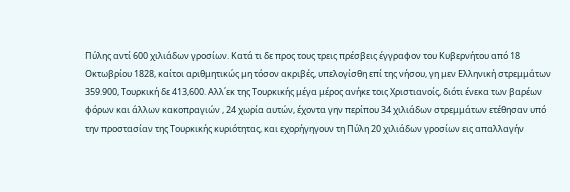Πύλης αντί 600 χιλιάδων γροσίων. Κατά τι δε προς τους τρεις πρέσβεις έγγραφον του Κυβερνήτου από 18 Οκτωβρίου 1828, καίτοι αριθμητικώς μη τόσον ακριβές, υπελογίσθη επί της νήσου, γη μεν Ελληνική στρεμμάτων 359.900, Τουρκική δε 413,600. Αλλ΄εκ της Τουρκικής μέγα μέρος ανήκε τοις Χριστιανοίς, διότι ένεκα των βαρέων φόρων και άλλων κακοπραγιών , 24 χωρία αυτών, έχοντα γην περίπου 34 χιλιάδων στρεμμάτων ετέθησαν υπό την προστασίαν της Τουρκικής κυριότητας, και εχορήγηγουν τη Πύλη 20 χιλιάδων γροσίων εις απαλλαγήν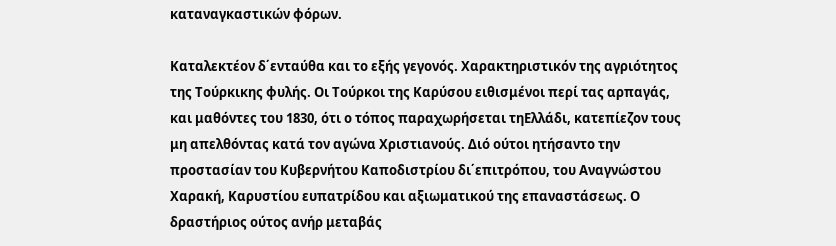καταναγκαστικών φόρων.

Καταλεκτέον δ΄ενταύθα και το εξής γεγονός. Χαρακτηριστικόν της αγριότητος της Τούρκικης φυλής. Οι Τούρκοι της Καρύσου ειθισμένοι περί τας αρπαγάς, και μαθόντες του 1830, ότι ο τόπος παραχωρήσεται τηΕλλάδι, κατεπίεζον τους μη απελθόντας κατά τον αγώνα Χριστιανούς. Διό ούτοι ητήσαντο την προστασίαν του Κυβερνήτου Καποδιστρίου δι΄επιτρόπου, του Αναγνώστου  Χαρακή, Καρυστίου ευπατρίδου και αξιωματικού της επαναστάσεως. Ο δραστήριος ούτος ανήρ μεταβάς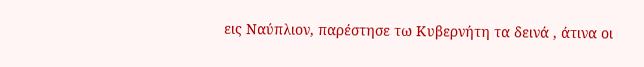εις Ναύπλιον, παρέστησε τω Κυβερνήτη τα δεινά , άτινα οι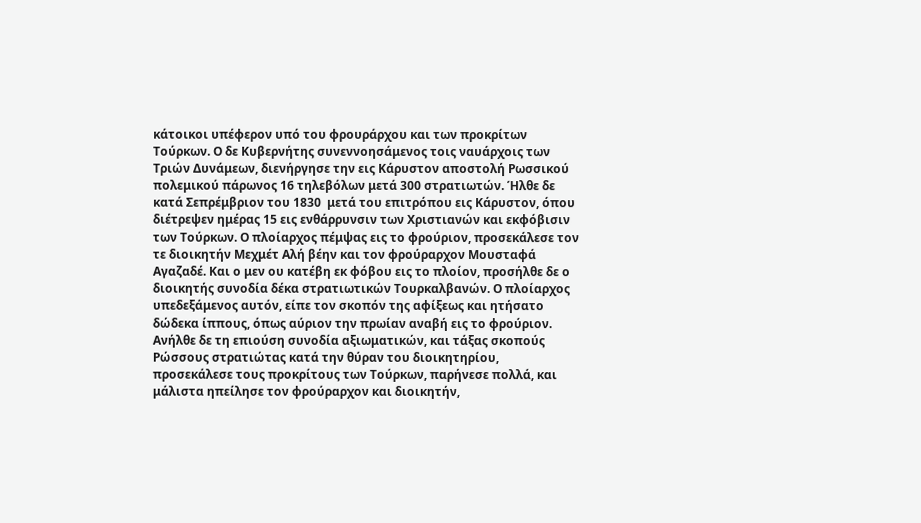κάτοικοι υπέφερον υπό του φρουράρχου και των προκρίτων Τούρκων. Ο δε Κυβερνήτης συνεννοησάμενος τοις ναυάρχοις των Τριών Δυνάμεων, διενήργησε την εις Κάρυστον αποστολή Ρωσσικού πολεμικού πάρωνος 16 τηλεβόλων μετά 300 στρατιωτών. Ήλθε δε κατά Σεπρέμβριον του 1830  μετά του επιτρόπου εις Κάρυστον, όπου διέτρεψεν ημέρας 15 εις ενθάρρυνσιν των Χριστιανών και εκφόβισιν των Τούρκων. Ο πλοίαρχος πέμψας εις το φρούριον, προσεκάλεσε τον τε διοικητήν Μεχμέτ Αλή βέην και τον φρούραρχον Μουσταφά Αγαζαδέ. Και ο μεν ου κατέβη εκ φόβου εις το πλοίον, προσήλθε δε ο διοικητής συνοδία δέκα στρατιωτικών Τουρκαλβανών. Ο πλοίαρχος υπεδεξάμενος αυτόν, είπε τον σκοπόν της αφίξεως και ητήσατο δώδεκα ίππους, όπως αύριον την πρωίαν αναβή εις το φρούριον. Ανήλθε δε τη επιούση συνοδία αξιωματικών, και τάξας σκοπούς Ρώσσους στρατιώτας κατά την θύραν του διοικητηρίου, προσεκάλεσε τους προκρίτους των Τούρκων, παρήνεσε πολλά, και μάλιστα ηπείλησε τον φρούραρχον και διοικητήν,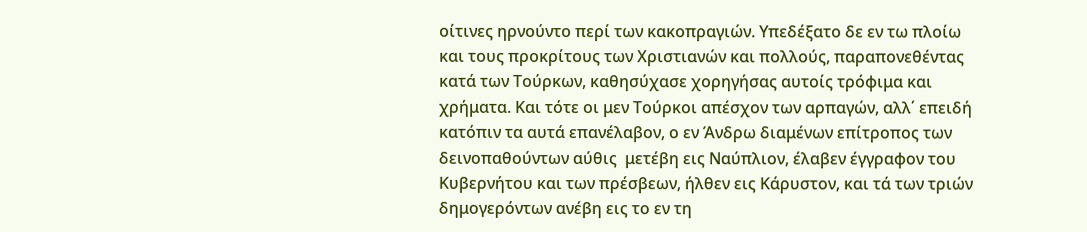οίτινες ηρνούντο περί των κακοπραγιών. Υπεδέξατο δε εν τω πλοίω και τους προκρίτους των Χριστιανών και πολλούς, παραπονεθέντας κατά των Τούρκων, καθησύχασε χορηγήσας αυτοίς τρόφιμα και χρήματα. Και τότε οι μεν Τούρκοι απέσχον των αρπαγών, αλλ΄ επειδή κατόπιν τα αυτά επανέλαβον, ο εν Άνδρω διαμένων επίτροπος των δεινοπαθούντων αύθις  μετέβη εις Ναύπλιον, έλαβεν έγγραφον του Κυβερνήτου και των πρέσβεων, ήλθεν εις Κάρυστον, και τά των τριών δημογερόντων ανέβη εις το εν τη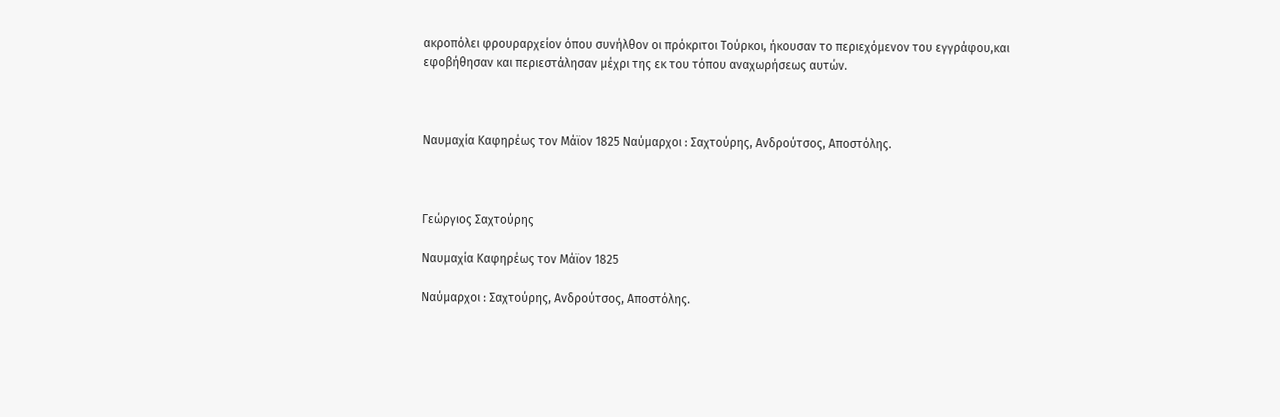ακροπόλει φρουραρχείον όπου συνήλθον οι πρόκριτοι Τούρκοι, ήκουσαν το περιεχόμενον του εγγράφου,και εφοβήθησαν και περιεστάλησαν μέχρι της εκ του τόπου αναχωρήσεως αυτών.



Ναυμαχία Καφηρέως τον Μάϊον 1825 Ναύμαρχοι : Σαχτούρης, Ανδρούτσος, Αποστόλης.



Γεώργιος Σαχτούρης

Ναυμαχία Καφηρέως τον Μάϊον 1825

Ναύμαρχοι : Σαχτούρης, Ανδρούτσος, Αποστόλης.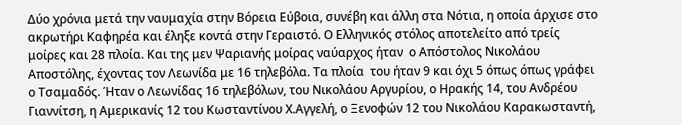Δύο χρόνια μετά την ναυμαχία στην Βόρεια Εύβοια, συνέβη και άλλη στα Νότια, η οποία άρχισε στο ακρωτήρι Καφηρέα και έληξε κοντά στην Γεραιστό. Ο Ελληνικός στόλος αποτελείτο από τρείς μοίρες και 28 πλοία. Και της μεν Ψαριανής μοίρας ναύαρχος ήταν  ο Απόστολος Νικολάου Αποστόλης, έχοντας τον Λεωνίδα με 16 τηλεβόλα. Τα πλοία  του ήταν 9 και όχι 5 όπως όπως γράφει ο Τσαμαδός. Ήταν ο Λεωνίδας 16 τηλεβόλων, του Νικολάου Αργυρίου, ο Ηρακής 14, του Ανδρέου Γιαννίτση, η Αμερικανίς 12 του Κωσταντίνου Χ.Αγγελή, ο Ξενοφών 12 του Νικολάου Καρακωσταντή,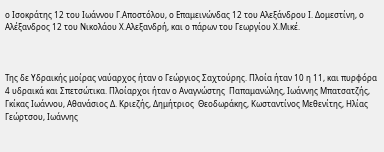ο Ισοκράτης 12 του Ιωάννου Γ.Αποστόλου, ο Επαμεινώνδας 12 του Αλεξάνδρου Ι. Δομεστίνη, ο Αλέξανδρος 12 του Νικολάου Χ.Αλεξανδρή, και ο πάρων του Γεωργίου Χ.Μικέ.



Της δε Υδραικής μοίρας ναύαρχος ήταν ο Γεώργιος Σαχτούρης. Πλοία ήταν 10 η 11, και πυρφόρα 4 υδραικά και Σπετσώτικα. Πλοίαρχοι ήταν ο Αναγνώστης  Παπαμανώλης, Ιωάννης Μπατσατζής, Γκίκας Ιωάννου, Αθανάσιος Δ. Κριεζής, Δημήτριος  Θεοδωράκης, Κωσταντίνος Μεθενίτης, Ηλίας Γεώρτσου, Ιωάννης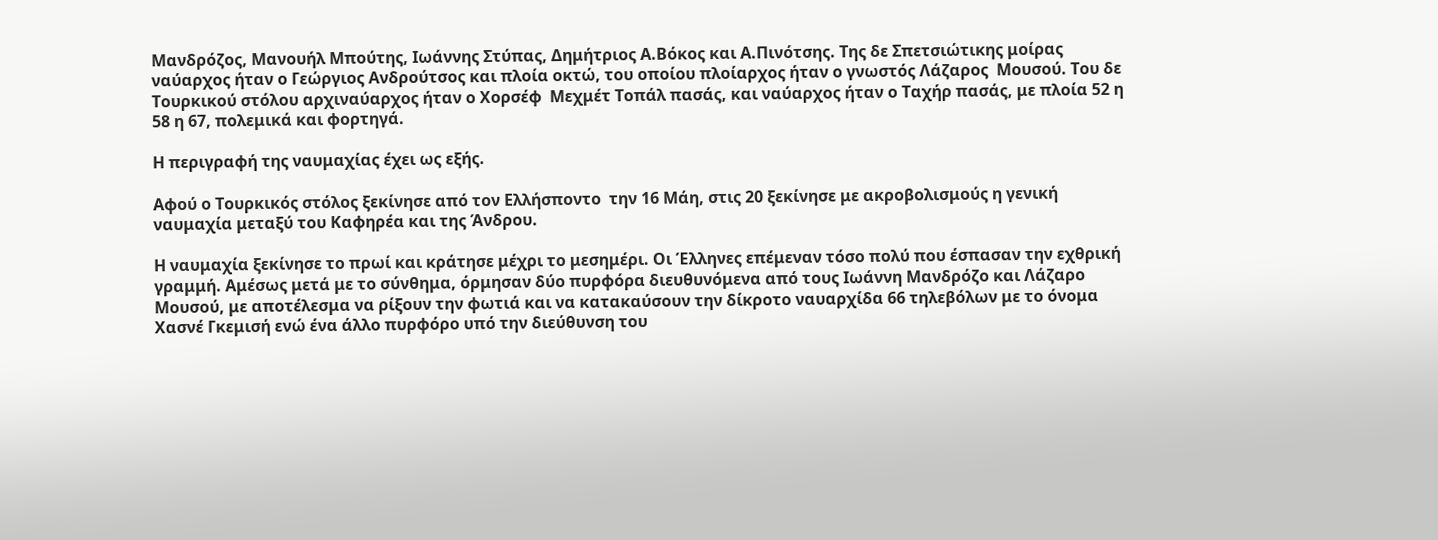Μανδρόζος, Μανουήλ Μπούτης, Ιωάννης Στύπας, Δημήτριος Α.Βόκος και Α.Πινότσης. Της δε Σπετσιώτικης μοίρας  ναύαρχος ήταν ο Γεώργιος Ανδρούτσος και πλοία οκτώ, του οποίου πλοίαρχος ήταν ο γνωστός Λάζαρος  Μουσού. Του δε Τουρκικού στόλου αρχιναύαρχος ήταν ο Χορσέφ  Μεχμέτ Τοπάλ πασάς, και ναύαρχος ήταν ο Ταχήρ πασάς, με πλοία 52 η 58 η 67, πολεμικά και φορτηγά.

Η περιγραφή της ναυμαχίας έχει ως εξής.

Αφού ο Τουρκικός στόλος ξεκίνησε από τον Ελλήσποντο  την 16 Μάη, στις 20 ξεκίνησε με ακροβολισμούς η γενική ναυμαχία μεταξύ του Καφηρέα και της Άνδρου.

Η ναυμαχία ξεκίνησε το πρωί και κράτησε μέχρι το μεσημέρι. Οι Έλληνες επέμεναν τόσο πολύ που έσπασαν την εχθρική γραμμή. Αμέσως μετά με το σύνθημα, όρμησαν δύο πυρφόρα διευθυνόμενα από τους Ιωάννη Μανδρόζο και Λάζαρο Μουσού, με αποτέλεσμα να ρίξουν την φωτιά και να κατακαύσουν την δίκροτο ναυαρχίδα 66 τηλεβόλων με το όνομα Χασνέ Γκεμισή ενώ ένα άλλο πυρφόρο υπό την διεύθυνση του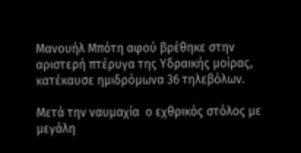Μανουήλ Μπότη αφού βρέθηκε στην αριστερή πτέρυγα της Υδραικής μοίρας, κατέκαυσε ημιδρόμωνα 36 τηλεβόλων.

Μετά την ναυμαχία  ο εχθρικός στόλος με μεγάλη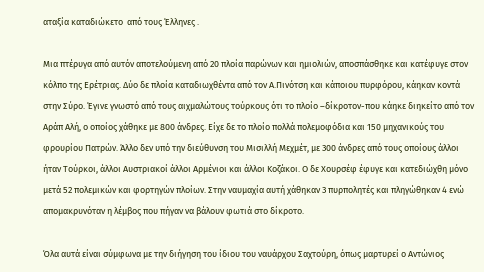αταξία καταδιώκετο  από τους Έλληνες .

Μια πτέρυγα από αυτόν αποτελούμενη από 20 πλοία παρώνων και ημιολιών, αποσπάσθηκε και κατέφυγε στον κόλπο της Ερέτριας. Δύο δε πλοία καταδιωχθέντα από τον Α.Πινότση και κάποιου πυρφόρου, κάηκαν κοντά στην Σύρο. Έγινε γνωστό από τους αιχμαλώτους τούρκους ότι το πλοίο –δίκροτον-που κάηκε διηκείτο από τον Αράπ Αλή, ο οποίος χάθηκε με 800 άνδρες. Είχε δε το πλοίο πολλά πολεμοφόδια και 150 μηχανικούς του φρουρίου Πατρών. Άλλο δεν υπό την διεύθυνση του Μισιλλή Μεχμέτ, με 300 άνδρες από τους οποίους άλλοι ήταν Τούρκοι, άλλοι Αυστριακοί άλλοι Αρμένιοι και άλλοι Κοζάκοι. Ο δε Χουρσέφ έφυγε και κατεδιώχθη μόνο μετά 52 πολεμικών και φορτηγών πλοίων. Στην ναυμαχία αυτή χάθηκαν 3 πυρπολητές και πληγώθηκαν 4 ενώ απομακρυνόταν η λέμβος που πήγαν να βάλουν φωτιά στο δίκροτο.

Όλα αυτά είναι σύμφωνα με την διήγηση του ίδιου του ναυάρχου Σαχτούρη, όπως μαρτυρεί ο Αντώνιος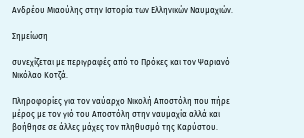Ανδρέου Μιαούλης στην Ιστορία των Ελληνικών Ναυμαχιών.

Σημείωση

συνεχίζεται με περιγραφές από το Πρόκες και τον Ψαριανό Νικόλαο Κοτζά.

Πληροφορίες για τον ναύαρχο Νικολή Αποστόλη που πήρε μέρος με τον γιό του Αποστόλη στην ναυμαχία αλλά και βοήθησε σε άλλες μάχες τον πληθυσμό της Καρύστου.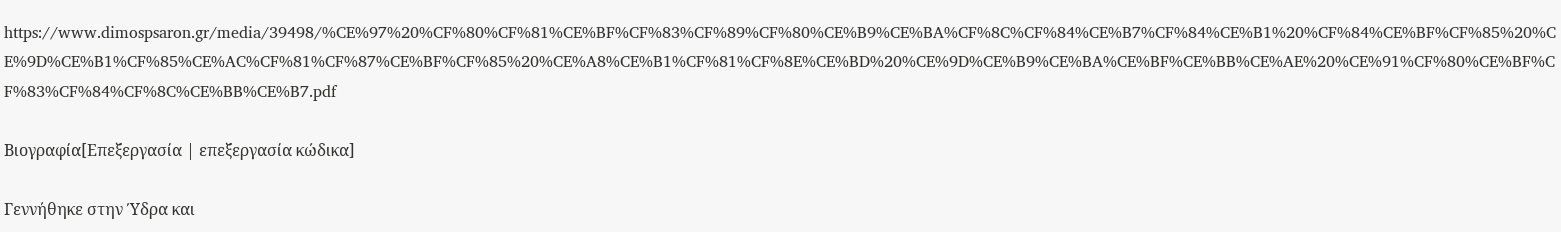https://www.dimospsaron.gr/media/39498/%CE%97%20%CF%80%CF%81%CE%BF%CF%83%CF%89%CF%80%CE%B9%CE%BA%CF%8C%CF%84%CE%B7%CF%84%CE%B1%20%CF%84%CE%BF%CF%85%20%CE%9D%CE%B1%CF%85%CE%AC%CF%81%CF%87%CE%BF%CF%85%20%CE%A8%CE%B1%CF%81%CF%8E%CE%BD%20%CE%9D%CE%B9%CE%BA%CE%BF%CE%BB%CE%AE%20%CE%91%CF%80%CE%BF%CF%83%CF%84%CF%8C%CE%BB%CE%B7.pdf

Βιογραφία[Επεξεργασία | επεξεργασία κώδικα]

Γεννήθηκε στην Ύδρα και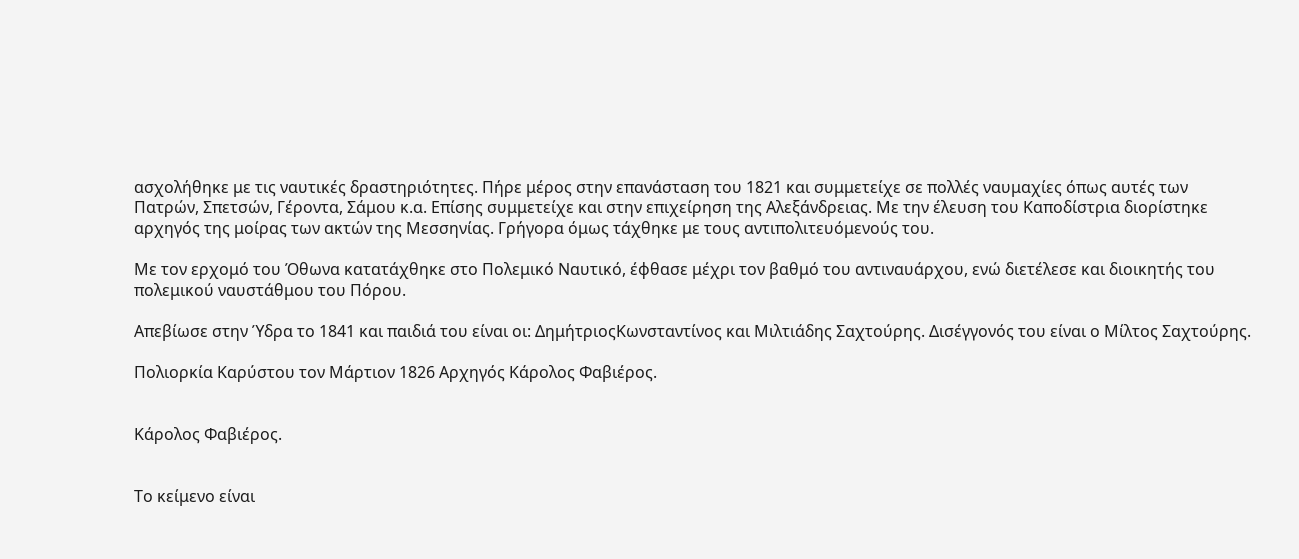ασχολήθηκε με τις ναυτικές δραστηριότητες. Πήρε μέρος στην επανάσταση του 1821 και συμμετείχε σε πολλές ναυμαχίες όπως αυτές των Πατρών, Σπετσών, Γέροντα, Σάμου κ.α. Επίσης συμμετείχε και στην επιχείρηση της Αλεξάνδρειας. Με την έλευση του Καποδίστρια διορίστηκε αρχηγός της μοίρας των ακτών της Μεσσηνίας. Γρήγορα όμως τάχθηκε με τους αντιπολιτευόμενούς του.

Με τον ερχομό του Όθωνα κατατάχθηκε στο Πολεμικό Ναυτικό, έφθασε μέχρι τον βαθμό του αντιναυάρχου, ενώ διετέλεσε και διοικητής του πολεμικού ναυστάθμου του Πόρου.

Απεβίωσε στην Ύδρα το 1841 και παιδιά του είναι οι: ΔημήτριοςΚωνσταντίνος και Μιλτιάδης Σαχτούρης. Δισέγγονός του είναι ο Μίλτος Σαχτούρης.

Πολιορκία Καρύστου τον Μάρτιον 1826 Αρχηγός Κάρολος Φαβιέρος.


Κάρολος Φαβιέρος.


Το κείμενο είναι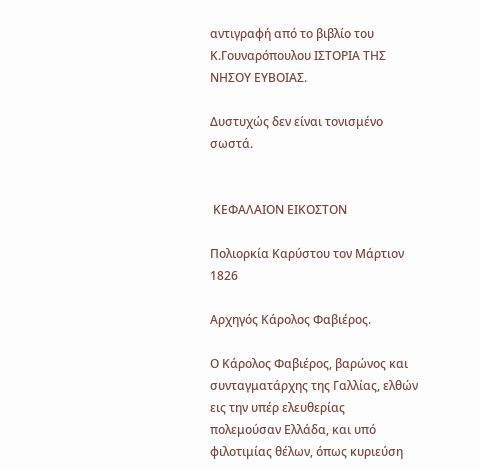αντιγραφή από το βιβλίο του Κ.Γουναρόπουλου ΙΣΤΟΡΙΑ ΤΗΣ ΝΗΣΟΥ ΕΥΒΟΙΑΣ.

Δυστυχώς δεν είναι τονισμένο σωστά.


 ΚΕΦΑΛΑΙΟΝ ΕΙΚΟΣΤΟΝ

Πολιορκία Καρύστου τον Μάρτιον 1826

Αρχηγός Κάρολος Φαβιέρος.

Ο Κάρολος Φαβιέρος, βαρώνος και συνταγματάρχης της Γαλλίας, ελθών εις την υπέρ ελευθερίας πολεμούσαν Ελλάδα, και υπό φιλοτιμίας θέλων, όπως κυριεύση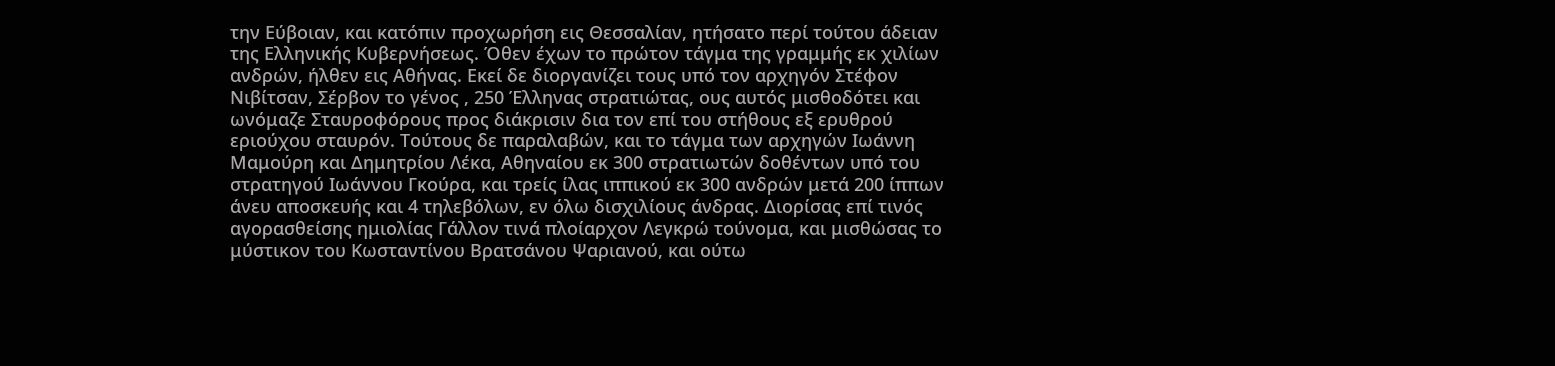την Εύβοιαν, και κατόπιν προχωρήση εις Θεσσαλίαν, ητήσατο περί τούτου άδειαν της Ελληνικής Κυβερνήσεως. Όθεν έχων το πρώτον τάγμα της γραμμής εκ χιλίων ανδρών, ήλθεν εις Αθήνας. Εκεί δε διοργανίζει τους υπό τον αρχηγόν Στέφον Νιβίτσαν, Σέρβον το γένος , 250 Έλληνας στρατιώτας, ους αυτός μισθοδότει και ωνόμαζε Σταυροφόρους προς διάκρισιν δια τον επί του στήθους εξ ερυθρού εριούχου σταυρόν. Τούτους δε παραλαβών, και το τάγμα των αρχηγών Ιωάννη Μαμούρη και Δημητρίου Λέκα, Αθηναίου εκ 300 στρατιωτών δοθέντων υπό του στρατηγού Ιωάννου Γκούρα, και τρείς ίλας ιππικού εκ 300 ανδρών μετά 200 ίππων άνευ αποσκευής και 4 τηλεβόλων, εν όλω δισχιλίους άνδρας. Διορίσας επί τινός αγορασθείσης ημιολίας Γάλλον τινά πλοίαρχον Λεγκρώ τούνομα, και μισθώσας το μύστικον του Κωσταντίνου Βρατσάνου Ψαριανού, και ούτω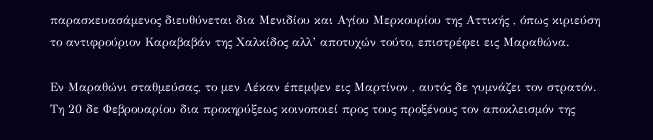παρασκευασάμενος διευθύνεται δια Μενιδίου και Αγίου Μερκουρίου της Αττικής , όπως κιριεύση το αντιφρούριον Καραβαβάν της Χαλκίδος αλλ’ αποτυχών τούτο, επιστρέφει εις Μαραθώνα.

Εν Μαραθώνι σταθμεύσας, το μεν Λέκαν έπεμψεν εις Μαρτίνον , αυτός δε γυμνάζει τον στρατόν. Τη 20 δε Φεβρουαρίου δια προκηρύξεως κοινοποιεί προς τους προξένους τον αποκλεισμόν της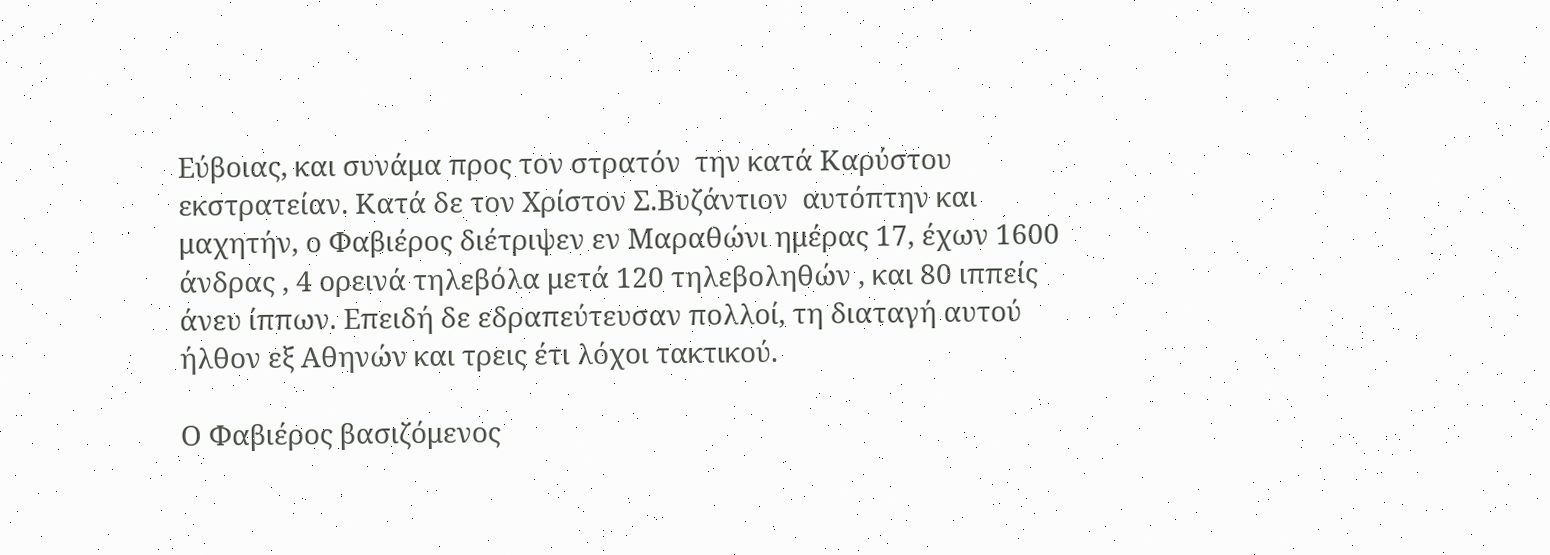Εύβοιας, και συνάμα προς τον στρατόν  την κατά Καρύστου εκστρατείαν. Κατά δε τον Χρίστον Σ.Βυζάντιον  αυτόπτην και μαχητήν, ο Φαβιέρος διέτριψεν εν Μαραθώνι ημέρας 17, έχων 1600 άνδρας , 4 ορεινά τηλεβόλα μετά 120 τηλεβοληθών , και 80 ιππείς άνευ ίππων. Επειδή δε εδραπεύτευσαν πολλοί, τη διαταγή αυτού ήλθον εξ Αθηνών και τρεις έτι λόχοι τακτικού.

Ο Φαβιέρος βασιζόμενος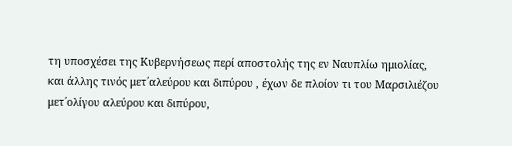τη υποσχέσει της Κυβερνήσεως περί αποστολής της εν Ναυπλίω ημιολίας, και άλλης τινός μετ΄αλεύρου και διπύρου , έχων δε πλοίον τι του Μαρσιλιέζου μετ΄ολίγου αλεύρου και διπύρου,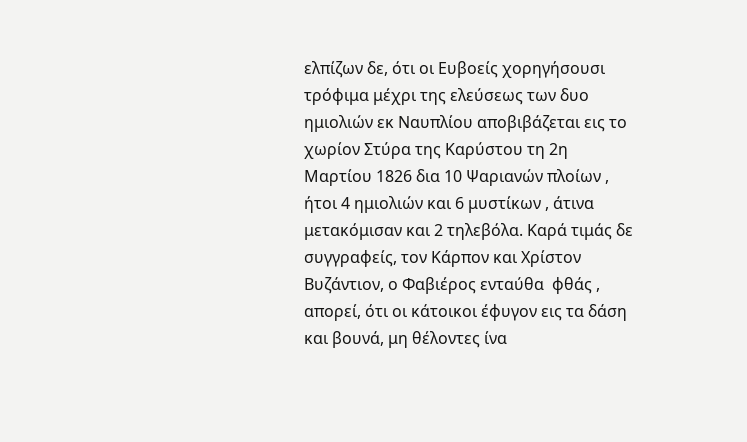ελπίζων δε, ότι οι Ευβοείς χορηγήσουσι τρόφιμα μέχρι της ελεύσεως των δυο ημιολιών εκ Ναυπλίου αποβιβάζεται εις το χωρίον Στύρα της Καρύστου τη 2η Μαρτίου 1826 δια 10 Ψαριανών πλοίων , ήτοι 4 ημιολιών και 6 μυστίκων , άτινα μετακόμισαν και 2 τηλεβόλα. Καρά τιμάς δε συγγραφείς, τον Κάρπον και Χρίστον Βυζάντιον, ο Φαβιέρος ενταύθα  φθάς , απορεί, ότι οι κάτοικοι έφυγον εις τα δάση και βουνά, μη θέλοντες ίνα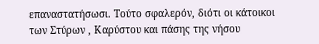επαναστατήσωσι. Τούτο σφαλερόν, διότι οι κάτοικοι των Στύρων , Καρύστου και πάσης της νήσου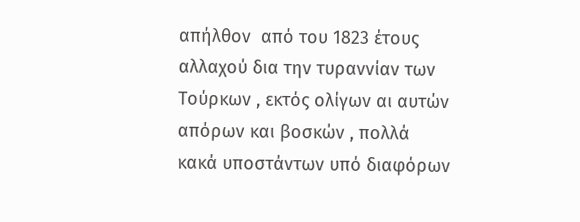απήλθον  από του 1823 έτους αλλαχού δια την τυραννίαν των Τούρκων , εκτός ολίγων αι αυτών απόρων και βοσκών , πολλά κακά υποστάντων υπό διαφόρων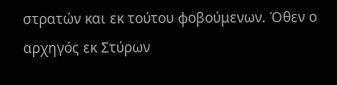στρατών και εκ τούτου φοβούμενων. Όθεν ο αρχηγός εκ Στύρων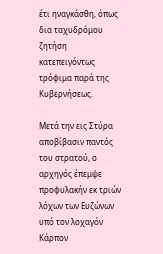έτι ηναγκάσθη, όπως δια ταχυδρόμου ζητήση κατεπειγόντως  τρόφιμα παρά της Κυβερνήσεως.

Μετά την εις Στύρα αποβίβασιν παντός του στρατού, ο αρχηγός έπεμψε προφυλακήν εκ τριών λόχων των Ευζώνων υπό τον λοχαγόν Κάρπον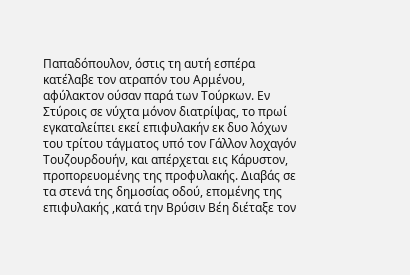Παπαδόπουλον, όστις τη αυτή εσπέρα κατέλαβε τον ατραπόν του Αρμένου, αφύλακτον ούσαν παρά των Τούρκων. Εν Στύροις σε νύχτα μόνον διατρίψας, το πρωί εγκαταλείπει εκεί επιφυλακήν εκ δυο λόχων  του τρίτου τάγματος υπό τον Γάλλον λοχαγόν Τουζουρδουήν, και απέρχεται εις Κάρυστον, προπορευομένης της προφυλακής. Διαβάς σε τα στενά της δημοσίας οδού, επομένης της επιφυλακής ,κατά την Βρύσιν Βέη διέταξε τον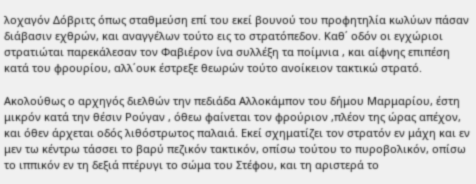λοχαγόν Δόβριτς όπως σταθμεύση επί του εκεί βουνού του προφητηλία κωλύων πάσαν διάβασιν εχθρών, και αναγγέλων τούτο εις το στρατόπεδον. Καθ΄ οδόν οι εγχώριοι στρατιώται παρεκάλεσαν τον Φαβιέρον ίνα συλλέξη τα ποίμνια , και αίφνης επιπέση κατά του φρουρίου, αλλ΄ουκ έστρεξε θεωρών τούτο ανοίκειον τακτικώ στρατό.

Ακολούθως ο αρχηγός διελθών την πεδιάδα Αλλοκάμπον του δήμου Μαρμαρίου, έστη μικρόν κατά την θέσιν Ρούγαν , όθεω φαίνεται τον φρούριον ,πλέον της ώρας απέχον, και όθεν άρχεται οδός λιθόστρωτος παλαιά. Εκεί σχηματίζει τον στρατόν εν μάχη και εν μεν τω κέντρω τάσσει το βαρύ πεζικόν τακτικόν, οπίσω τούτου το πυροβολικόν, οπίσω το ιππικόν εν τη δεξιά πτέρυγι το σώμα του Στέφου, και τη αριστερά το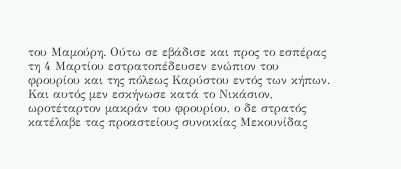του Μαμούρη. Ούτω σε εβάδισε και προς το εσπέρας τη 4 Μαρτίου εστρατοπέδευσεν ενώπιον του φρουρίου και της πόλεως Καρύστου εντός των κήπων. Και αυτός μεν εσκήνωσε κατά το Νικάσιον, ωροτέταρτον μακράν του φρουρίου, ο δε στρατός κατέλαβε τας προαστείους συνοικίας Μεκουνίδας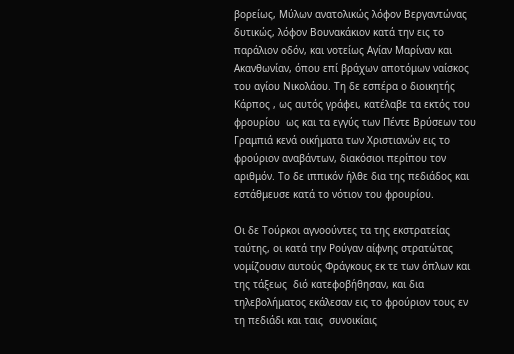βορείως, Μύλων ανατολικώς λόφον Βεργαντώνας δυτικώς, λόφον Βουνακάκιον κατά την εις το παράλιον οδόν, και νοτείως Αγίαν Μαρίναν και Ακανθωνίαν, όπου επί βράχων αποτόμων ναίσκος του αγίου Νικολάου. Τη δε εσπέρα ο διοικητής Κάρπος , ως αυτός γράφει, κατέλαβε τα εκτός του φρουρίου  ως και τα εγγύς των Πέντε Βρύσεων του Γραμπιά κενά οικήματα των Χριστιανών εις το φρούριον αναβάντων, διακόσιοι περίπου τον αριθμόν. Το δε ιππικόν ήλθε δια της πεδιάδος και εστάθμευσε κατά το νότιον του φρουρίου.

Οι δε Τούρκοι αγνοούντες τα της εκστρατείας ταύτης, οι κατά την Ρούγαν αίφνης στρατώτας νομίζουσιν αυτούς Φράγκους εκ τε των όπλων και της τάξεως  διό κατεφοβήθησαν, και δια τηλεβολήματος εκάλεσαν εις το φρούριον τους εν τη πεδιάδι και ταις  συνοικίαις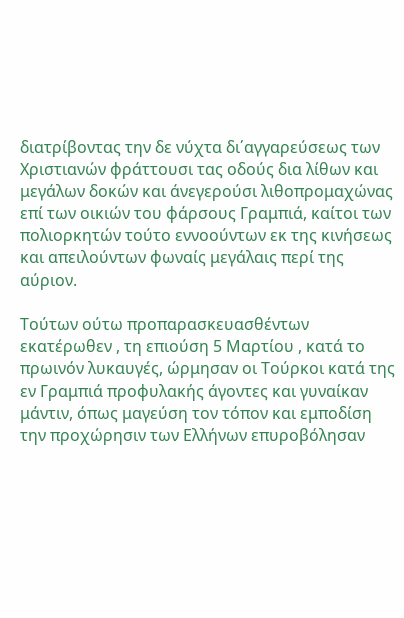διατρίβοντας την δε νύχτα δι΄αγγαρεύσεως των Χριστιανών φράττουσι τας οδούς δια λίθων και μεγάλων δοκών και άνεγερούσι λιθοπρομαχώνας επί των οικιών του φάρσους Γραμπιά, καίτοι των πολιορκητών τούτο εννοούντων εκ της κινήσεως και απειλούντων φωναίς μεγάλαις περί της αύριον.

Τούτων ούτω προπαρασκευασθέντων εκατέρωθεν , τη επιούση 5 Μαρτίου , κατά το πρωινόν λυκαυγές, ώρμησαν οι Τούρκοι κατά της εν Γραμπιά προφυλακής άγοντες και γυναίκαν μάντιν, όπως μαγεύση τον τόπον και εμποδίση την προχώρησιν των Ελλήνων επυροβόλησαν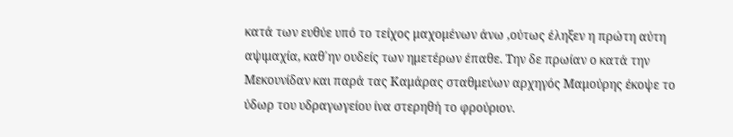κατά των ευθύε υπό το τείχος μαχομένων άνω ,ούτως έληξεν η πρώτη αύτη αψιμαχία, καθ΄ην ουδείς των ημετέρων έπαθε. Την δε πρωίαν ο κατά την Μεκουνίδαν και παρά τας Καμάρας σταθμεύων αρχηγός Μαμούρης έκοψε το ύδωρ του υδραγωγείου ίνα στερηθή το φρούριον.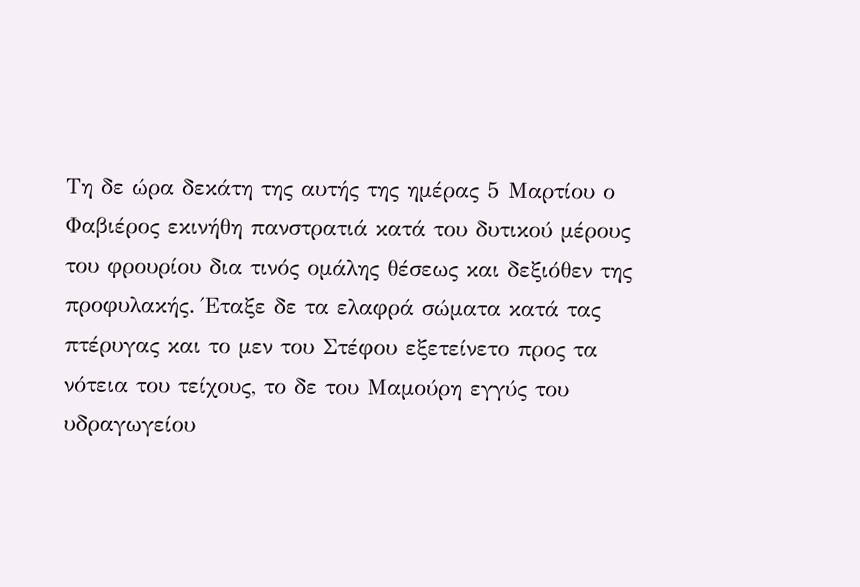Τη δε ώρα δεκάτη της αυτής της ημέρας 5 Μαρτίου ο Φαβιέρος εκινήθη πανστρατιά κατά του δυτικού μέρους του φρουρίου δια τινός ομάλης θέσεως και δεξιόθεν της προφυλακής. Έταξε δε τα ελαφρά σώματα κατά τας πτέρυγας και το μεν του Στέφου εξετείνετο προς τα νότεια του τείχους, το δε του Μαμούρη εγγύς του υδραγωγείου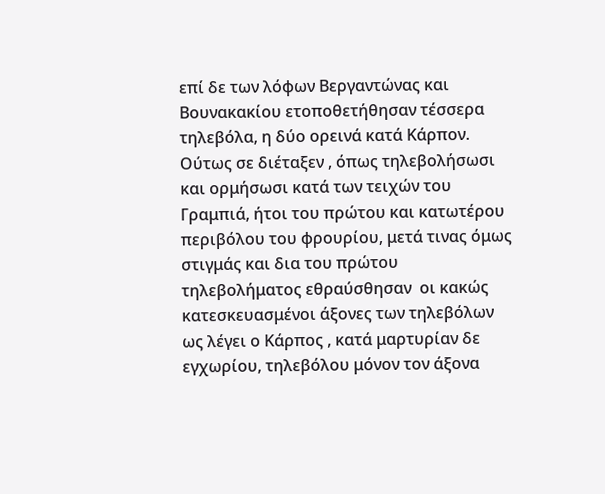επί δε των λόφων Βεργαντώνας και Βουνακακίου ετοποθετήθησαν τέσσερα τηλεβόλα, η δύο ορεινά κατά Κάρπον. Ούτως σε διέταξεν , όπως τηλεβολήσωσι και ορμήσωσι κατά των τειχών του Γραμπιά, ήτοι του πρώτου και κατωτέρου περιβόλου του φρουρίου, μετά τινας όμως στιγμάς και δια του πρώτου τηλεβολήματος εθραύσθησαν  οι κακώς κατεσκευασμένοι άξονες των τηλεβόλων  ως λέγει ο Κάρπος , κατά μαρτυρίαν δε εγχωρίου, τηλεβόλου μόνον τον άξονα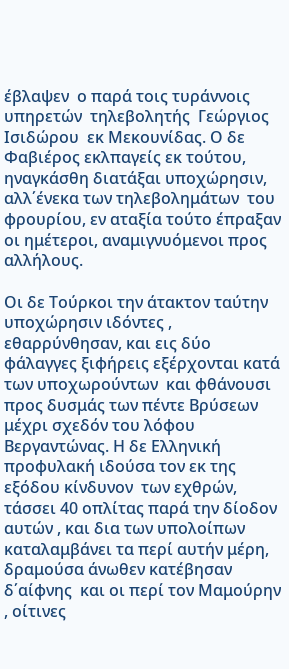έβλαψεν  ο παρά τοις τυράννοις υπηρετών  τηλεβολητής  Γεώργιος Ισιδώρου  εκ Μεκουνίδας. Ο δε Φαβιέρος εκλπαγείς εκ τούτου, ηναγκάσθη διατάξαι υποχώρησιν, αλλ΄ένεκα των τηλεβολημάτων  του φρουρίου, εν αταξία τούτο έπραξαν οι ημέτεροι, αναμιγνυόμενοι προς αλλήλους.

Οι δε Τούρκοι την άτακτον ταύτην υποχώρησιν ιδόντες , εθαρρύνθησαν, και εις δύο φάλαγγες ξιφήρεις εξέρχονται κατά των υποχωρούντων  και φθάνουσι  προς δυσμάς των πέντε Βρύσεων μέχρι σχεδόν του λόφου Βεργαντώνας. Η δε Ελληνική  προφυλακή ιδούσα τον εκ της εξόδου κίνδυνον  των εχθρών, τάσσει 40 οπλίτας παρά την δίοδον  αυτών , και δια των υπολοίπων καταλαμβάνει τα περί αυτήν μέρη, δραμούσα άνωθεν κατέβησαν δ΄αίφνης  και οι περί τον Μαμούρην , οίτινες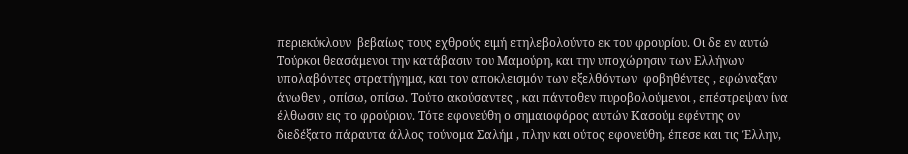περιεκύκλουν  βεβαίως τους εχθρούς ειμή ετηλεβολούντο εκ του φρουρίου. Οι δε εν αυτώ Τούρκοι θεασάμενοι την κατάβασιν του Μαμούρη, και την υποχώρησιν των Ελλήνων υπολαβόντες στρατήγημα, και τον αποκλεισμόν των εξελθόντων  φοβηθέντες , εφώναξαν άνωθεν , οπίσω, οπίσω. Τούτο ακούσαντες , και πάντοθεν πυροβολούμενοι , επέστρεψαν ίνα έλθωσιν εις το φρούριον. Τότε εφονεύθη ο σημαιοφόρος αυτών Κασούμ εφέντης ον διεδέξατο πάραυτα άλλος τούνομα Σαλήμ , πλην και ούτος εφονεύθη, έπεσε και τις Έλλην,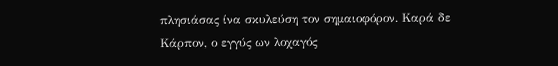πλησιάσας ίνα σκυλεύση τον σημαιοφόρον. Καρά δε Κάρπον, ο εγγύς ων λοχαγός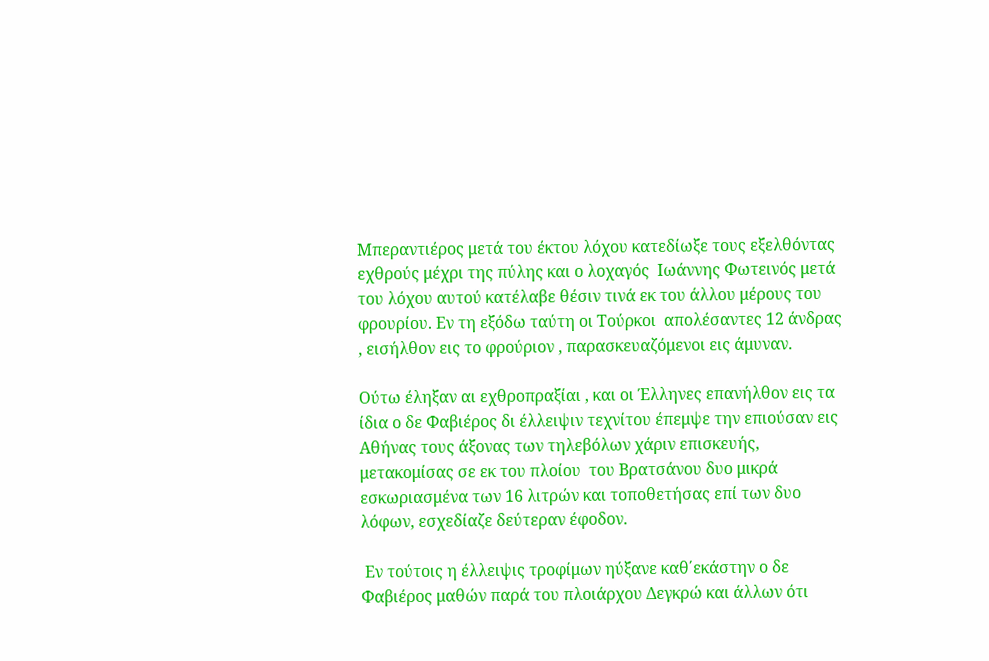Μπεραντιέρος μετά του έκτου λόχου κατεδίωξε τους εξελθόντας εχθρούς μέχρι της πύλης και ο λοχαγός  Ιωάννης Φωτεινός μετά του λόχου αυτού κατέλαβε θέσιν τινά εκ του άλλου μέρους του φρουρίου. Εν τη εξόδω ταύτη οι Τούρκοι  απολέσαντες 12 άνδρας , εισήλθον εις το φρούριον , παρασκευαζόμενοι εις άμυναν.

Ούτω έληξαν αι εχθροπραξίαι , και οι Έλληνες επανήλθον εις τα ίδια ο δε Φαβιέρος δι έλλειψιν τεχνίτου έπεμψε την επιούσαν εις Αθήνας τους άξονας των τηλεβόλων χάριν επισκευής, μετακομίσας σε εκ του πλοίου  του Βρατσάνου δυο μικρά εσκωριασμένα των 16 λιτρών και τοποθετήσας επί των δυο λόφων, εσχεδίαζε δεύτεραν έφοδον.

 Εν τούτοις η έλλειψις τροφίμων ηύξανε καθ΄εκάστην ο δε Φαβιέρος μαθών παρά του πλοιάρχου Δεγκρώ και άλλων ότι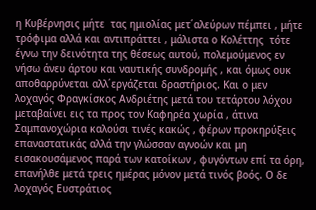η Κυβέρνησις μήτε  τας ημιολίας μετ΄αλεύρων πέμπει , μήτε τρόφιμα αλλά και αντιπράττει , μάλιστα ο Κολέττης  τότε έγνω την δεινότητα της θέσεως αυτού, πολεμούμενος εν νήσω άνευ άρτου και ναυτικής συνδρομής , και όμως ουκ αποθαρρύνεται αλλ΄εργάζεται δραστήριος. Και ο μεν λοχαγός Φραγκίσκος Ανδριέτης μετά του τετάρτου λόχου μεταβαίνει εις τα προς τον Καφηρέα χωρία , άτινα Σαμπανοχώρια καλούσι τινές κακώς , φέρων προκηρύξεις επαναστατικάς αλλά την γλώσσαν αγνοών και μη εισακουσάμενος παρά των κατοίκων , φυγόντων επί τα όρη, επανήλθε μετά τρεις ημέρας μόνον μετά τινός βοός. Ο δε λοχαγός Ευστράτιος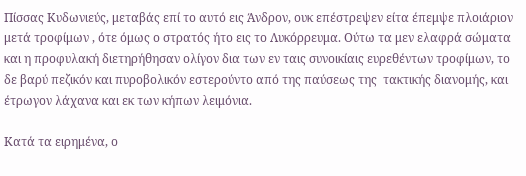Πίσσας Κυδωνιεύς, μεταβάς επί το αυτό εις Άνδρον, ουκ επέστρεψεν είτα έπεμψε πλοιάριον  μετά τροφίμων , ότε όμως ο στρατός ήτο εις το Λυκόρρευμα. Ούτω τα μεν ελαφρά σώματα και η προφυλακή διετηρήθησαν ολίγον δια των εν ταις συνοικίαις ευρεθέντων τροφίμων, το δε βαρύ πεζικόν και πυροβολικόν εστερούντο από της παύσεως της  τακτικής διανομής, και έτρωγον λάχανα και εκ των κήπων λειμόνια.

Κατά τα ειρημένα, ο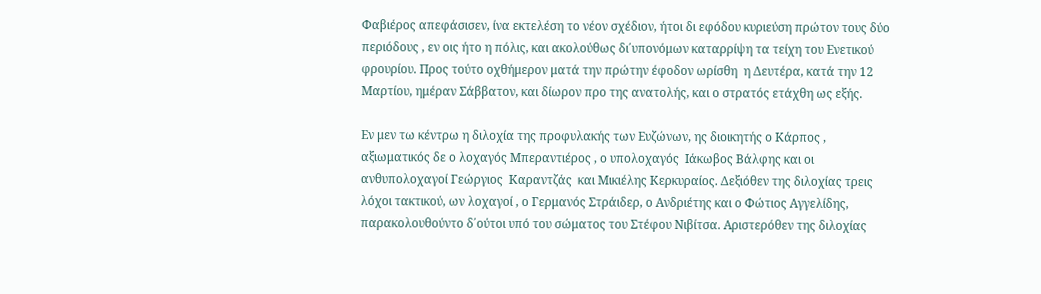Φαβιέρος απεφάσισεν, ίνα εκτελέση το νέον σχέδιον, ήτοι δι εφόδου κυριεύση πρώτον τους δύο περιόδους , εν οις ήτο η πόλις, και ακολούθως δι΄υπονόμων καταρρίψη τα τείχη του Ενετικού φρουρίου. Προς τούτο οχθήμερον ματά την πρώτην έφοδον ωρίσθη  η Δευτέρα, κατά την 12 Μαρτίου, ημέραν Σάββατον, και δίωρον προ της ανατολής, και ο στρατός ετάχθη ως εξής.

Εν μεν τω κέντρω η διλοχία της προφυλακής των Ευζώνων, ης διοικητής ο Κάρπος , αξιωματικός δε ο λοχαγός Μπεραντιέρος , ο υπολοχαγός  Ιάκωβος Βάλφης και οι ανθυπολοχαγοί Γεώργιος  Καραντζάς  και Μικιέλης Κερκυραίος. Δεξιόθεν της διλοχίας τρεις λόχοι τακτικού, ων λοχαγοί , ο Γερμανός Στράιδερ, ο Ανδριέτης και ο Φώτιος Αγγελίδης, παρακολουθούντο δ΄ούτοι υπό του σώματος του Στέφου Νιβίτσα. Αριστερόθεν της διλοχίας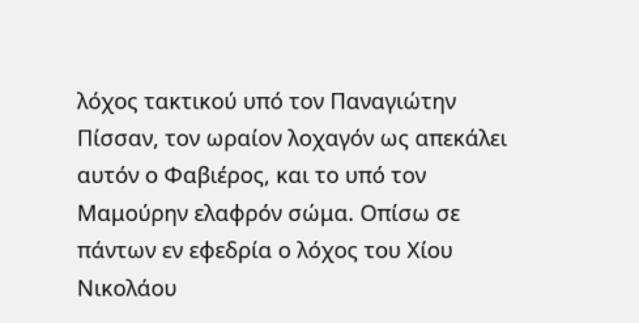λόχος τακτικού υπό τον Παναγιώτην Πίσσαν, τον ωραίον λοχαγόν ως απεκάλει αυτόν ο Φαβιέρος, και το υπό τον Μαμούρην ελαφρόν σώμα. Οπίσω σε πάντων εν εφεδρία ο λόχος του Χίου Νικολάου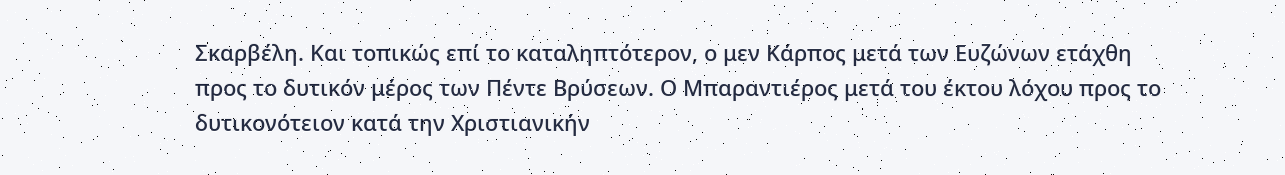Σκαρβέλη. Και τοπικώς επί το καταληπτότερον, ο μεν Κάρπος μετά των Ευζώνων ετάχθη προς το δυτικόν μέρος των Πέντε Βρύσεων. Ο Μπαραντιέρος μετά του έκτου λόχου προς το δυτικονότειον κατά την Χριστιανικήν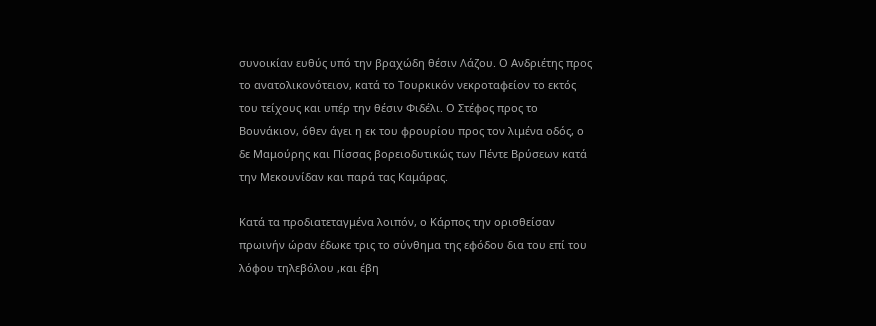συνοικίαν ευθύς υπό την βραχώδη θέσιν Λάζου. Ο Ανδριέτης προς το ανατολικονότειον, κατά το Τουρκικόν νεκροταφείον το εκτός του τείχους και υπέρ την θέσιν Φιδέλι. Ο Στέφος προς το Βουνάκιον, όθεν άγει η εκ του φρουρίου προς τον λιμένα οδός, ο δε Μαμούρης και Πίσσας βορειοδυτικώς των Πέντε Βρύσεων κατά την Μεκουνίδαν και παρά τας Καμάρας.

Κατά τα προδιατεταγμένα λοιπόν, ο Κάρπος την ορισθείσαν πρωινήν ώραν έδωκε τρις το σύνθημα της εφόδου δια του επί του λόφου τηλεβόλου ,και έβη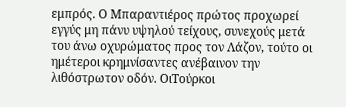εμπρός. Ο Μπαραντιέρος πρώτος προχωρεί εγγύς μη πάνυ υψηλού τείχους, συνεχούς μετά του άνω οχυρώματος προς τον Λάζον, τούτο οι ημέτεροι κρημνίσαντες ανέβαινον την λιθόστρωτον οδόν. ΟιΤούρκοι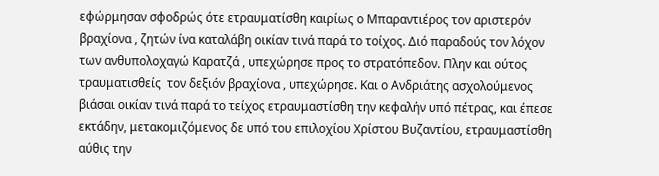εφώρμησαν σφοδρώς ότε ετραυματίσθη καιρίως ο Μπαραντιέρος τον αριστερόν βραχίονα , ζητών ίνα καταλάβη οικίαν τινά παρά το τοίχος. Διό παραδούς τον λόχον των ανθυπολοχαγώ Καρατζά , υπεχώρησε προς το στρατόπεδον. Πλην και ούτος τραυματισθείς  τον δεξιόν βραχίονα , υπεχώρησε. Και ο Ανδριάτης ασχολούμενος βιάσαι οικίαν τινά παρά το τείχος ετραυμαστίσθη την κεφαλήν υπό πέτρας, και έπεσε εκτάδην, μετακομιζόμενος δε υπό του επιλοχίου Χρίστου Βυζαντίου, ετραυμαστίσθη αύθις την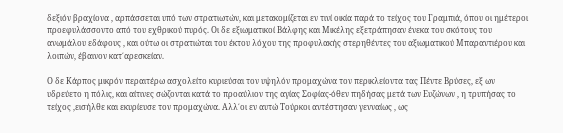δεξιόν βραχίονα , αρπάσσεται υπό των στρατιωτών, και μετακομίζεται εν τινί οικία παρά το τείχος του Γραμπιά, όπου οι ημέτεροι προεφυλάσσοντο από του εχθρικού πυρός. Οι δε εξιωματικοί Βάλφης και Μικέλης εξετράπησαν ένεκα του σκότους του ανωμάλου εδάφους , και ούτω οι στρατιώται του έκτου λόχου της προφυλακής στερηθέντες του αξιωματικού Μπαραντιέρου και λοιπών, έβαινον κατ΄αρεσκείαν.

Ο δε Κάρπος μικρόν περαιτέρω ασχολείτο κυριεύσαι τον υψηλόν προμαχώνα τον περικλείοντα τας Πέντε Βρύσες, εξ ων υδρεύετο η πόλις, και αίτινες σώζονται κατά το προαύλιον της αγίας Σοφίας-όθεν πηδήσας μετά των Ευζώνων , η τρυπήσας το τείχος ,εισήλθε και εκυρίευσε τον προμαχώνα. Αλλ΄οι εν αυτώ Τούρκοι αντέστησαν γενναίως , ως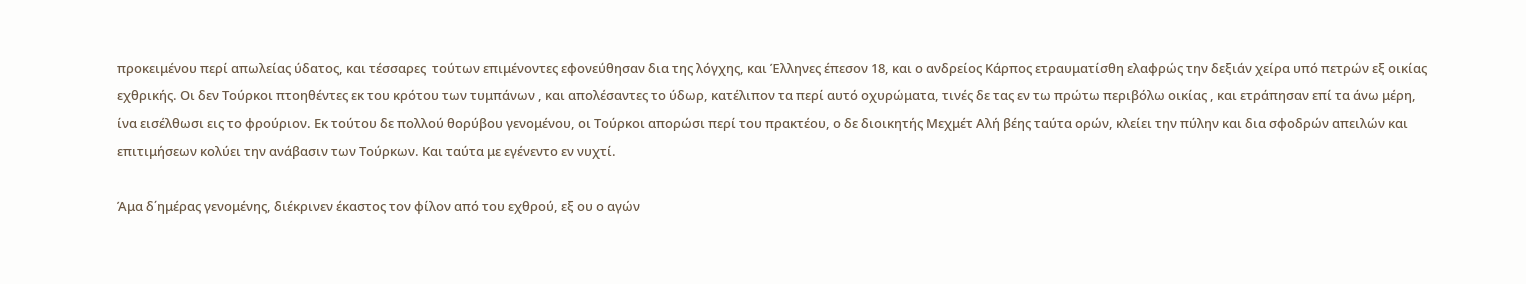προκειμένου περί απωλείας ύδατος, και τέσσαρες  τούτων επιμένοντες εφονεύθησαν δια της λόγχης, και Έλληνες έπεσον 18, και ο ανδρείος Κάρπος ετραυματίσθη ελαφρώς την δεξιάν χείρα υπό πετρών εξ οικίας εχθρικής. Οι δεν Τούρκοι πτοηθέντες εκ του κρότου των τυμπάνων , και απολέσαντες το ύδωρ, κατέλιπον τα περί αυτό οχυρώματα, τινές δε τας εν τω πρώτω περιβόλω οικίας , και ετράπησαν επί τα άνω μέρη, ίνα εισέλθωσι εις το φρούριον. Εκ τούτου δε πολλού θορύβου γενομένου, οι Τούρκοι απορώσι περί του πρακτέου, ο δε διοικητής Μεχμέτ Αλή βέης ταύτα ορών, κλείει την πύλην και δια σφοδρών απειλών και επιτιμήσεων κολύει την ανάβασιν των Τούρκων. Και ταύτα με εγένεντο εν νυχτί.

Άμα δ΄ημέρας γενομένης, διέκρινεν έκαστος τον φίλον από του εχθρού, εξ ου ο αγών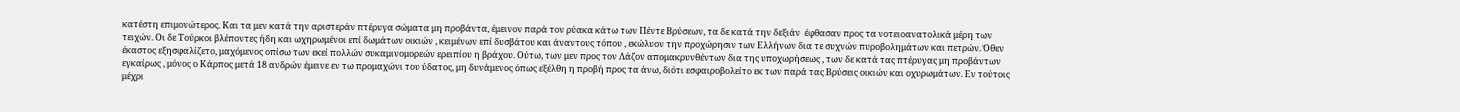κατέστη επιμονώτερος. Και τα μεν κατά την αριστεράν πτέρυγα σώματα μη προβάντα, έμεινον παρά τον ρύακα κάτω των Πέντε Βρύσεων, τα δε κατά την δεξιάν  έφθασαν προς τα νοτειοανατολικά μέρη των τειχών. Οι δε Τούρκοι βλέποντες ήδη και ωχηρωμένοι επί δωμάτων οικιών , κειμένων επί δυσβάτου και άναντους τόπου , εκώλυον την προχώρησιν των Ελλήνων δια τε συχνών πυροβολημάτων και πετρών. Όθεν έκαστος εξησφαλίζετο, μαχόμενος οπίσω των εκεί πολλών συκαμινομορεών ερειπίου η βράχου. Ούτω, των μεν προς τον Λάζον απομακρυνθέντων δια της υποχωρήσεως , των δε κατά τας πτέρυγας μη προβάντων εγκαίρως , μόνος ο Κάρπος μετά 18 ανδρών έμεινε εν τω προμαχώνι του ύδατος, μη δυνάμενος όπως εξέλθη η προβή προς τα άνω, διότι εσφαιροβολείτο εκ των παρά τας Βρύσεις οικιών και οχυρωμάτων. Εν τούτοις μέχρι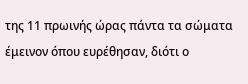της 11 πρωινής ώρας πάντα τα σώματα έμεινον όπου ευρέθησαν, διότι ο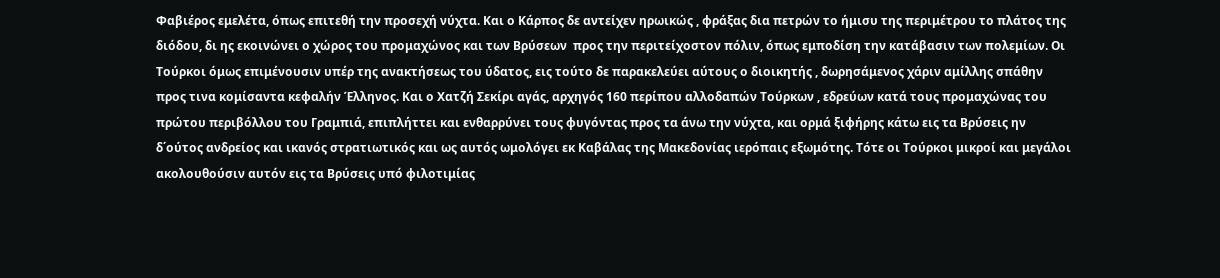Φαβιέρος εμελέτα, όπως επιτεθή την προσεχή νύχτα. Και ο Κάρπος δε αντείχεν ηρωικώς , φράξας δια πετρών το ήμισυ της περιμέτρου το πλάτος της διόδου, δι ης εκοινώνει ο χώρος του προμαχώνος και των Βρύσεων  προς την περιτείχοστον πόλιν, όπως εμποδίση την κατάβασιν των πολεμίων. Οι Τούρκοι όμως επιμένουσιν υπέρ της ανακτήσεως του ύδατος, εις τούτο δε παρακελεύει αύτους ο διοικητής , δωρησάμενος χάριν αμίλλης σπάθην προς τινα κομίσαντα κεφαλήν Έλληνος. Και ο Χατζή Σεκίρι αγάς, αρχηγός 160 περίπου αλλοδαπών Τούρκων , εδρεύων κατά τους προμαχώνας του πρώτου περιβόλλου του Γραμπιά, επιπλήττει και ενθαρρύνει τους φυγόντας προς τα άνω την νύχτα, και ορμά ξιφήρης κάτω εις τα Βρύσεις ην δ΄ούτος ανδρείος και ικανός στρατιωτικός και ως αυτός ωμολόγει εκ Καβάλας της Μακεδονίας ιερόπαις εξωμότης. Τότε οι Τούρκοι μικροί και μεγάλοι ακολουθούσιν αυτόν εις τα Βρύσεις υπό φιλοτιμίας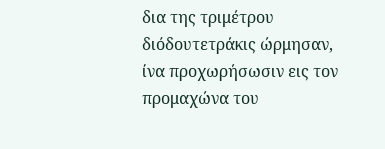δια της τριμέτρου διόδουτετράκις ώρμησαν, ίνα προχωρήσωσιν εις τον προμαχώνα του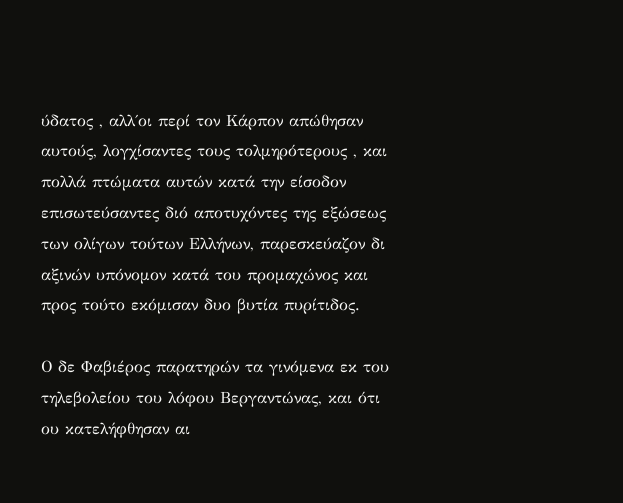ύδατος , αλλ΄οι περί τον Κάρπον απώθησαν αυτούς, λογχίσαντες τους τολμηρότερους , και πολλά πτώματα αυτών κατά την είσοδον επισωτεύσαντες διό αποτυχόντες της εξώσεως των ολίγων τούτων Ελλήνων, παρεσκεύαζον δι αξινών υπόνομον κατά του προμαχώνος και προς τούτο εκόμισαν δυο βυτία πυρίτιδος.

Ο δε Φαβιέρος παρατηρών τα γινόμενα εκ του τηλεβολείου του λόφου Βεργαντώνας, και ότι ου κατελήφθησαν αι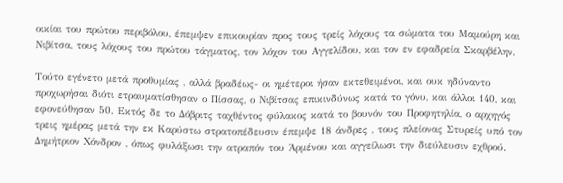οικίαι του πρώτου περιβόλου, έπεμψεν επικουρίαν προς τους τρείς λόχους τα σώματα του Μαμούρη και Νιβίτσα, τους λόχους του πρώτου τάγματος, τον λόχον του Αγγελίδου, και τον εν εφαδρεία Σκαρβέλην.

Τούτο εγένετο μετά προθυμίας , αλλά βραδέως- οι ημέτεροι ήσαν εκτεθειμένοι, και ουκ ηδύναντο προχωρήσαι διότι ετραυματίσθησαν ο Πίσσας, ο Νιβίτσας επικινδύνως κατά το γόνυ, και άλλοι 140, και εφονεύθησαν 50. Εκτός δε το Δόβριτς ταχθέντος φύλακος κατά το βουνόν του Προφητηλία, ο αρχηγός τρεις ημέρας μετά την εκ Καρύστω στρατοπέδευσιν έπεμψε 18 άνδρες , τους πλείονας Στυρείς υπό τον Δημήτριον Χόνδρον , όπως φυλάξωσι την ατραπόν του Άρμένου και αγγείλωσι την διεύλευσιν εχθρού.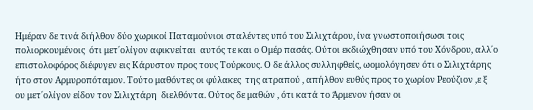Ημέραν δε τινά διήλθον δύο χωρικοί Παταμούνιοι σταλέντες υπό του Σιλιχτάρου, ίνα γνωστοποιήσωσι τοις πολιορκουμένοις  ότι μετ΄ολίγον αφικνείται  αυτός τε και ο Ομέρ πασάς. Ούτοι εκδιώχθησαν υπό του Χόνδρου, αλλ΄ο επιστολοφόρος διέφυγεν εις Κάρυστον προς τους Τούρκους. Ο δε άλλος συλληφθείς, ωομολόγησεν ότι ο Σιλιχτάρης ήτο στον Αρμυροπόταμον. Τούτο μαθόντες οι φύλακες  της ατραπού , απήλθον ευθύς προς το χωρίον Ρεούζιον ,ε ξ ου μετ΄ολίγον είδον τον Σιλιχτάρη  διελθόντα. Ούτος δε μαθών , ότι κατά το Άρμενον ήσαν οι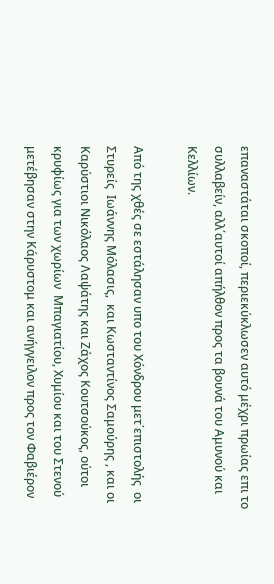επαναστάται σκοποί, περιεκύκλωσεν αυτό μέχρι πρωίας επι το συλλαβείν, αλλ΄αυτοί απήλθον προς τα βουνά του Αμυνού και Κελλίων.

Από της χθές σε εστάλησαν υπο του Χόνδρου μετ΄επιστολής  οι Στυρείς  Ιωάννης Μόλασις,  και Κωσταντίνος Σαμούρης , και οι Καρύστιοι Νικόλαος Λαψάτης και Ζάχος Κουτσούκος, ούτοι κρυφίως για των χωρίων  Μπαγιατίου, Χυμίου και του Στενού μετέβησαν στην Κάρυστομ και ανήγγειλον προς τον Φαβιέρον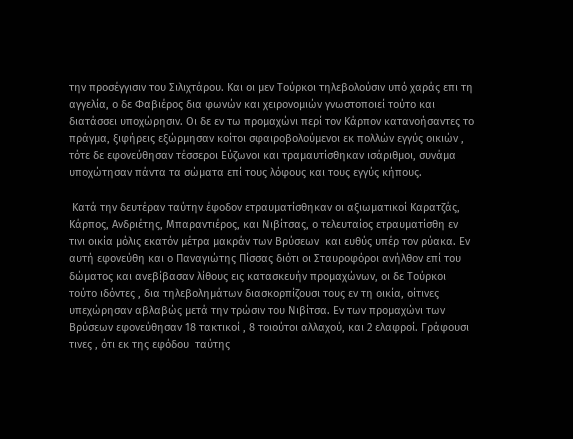την προσέγγισιν του Σιλιχτάρου. Και οι μεν Τούρκοι τηλεβολούσιν υπό χαράς επι τη αγγελία, ο δε Φαβιέρος δια φωνών και χειρονομιών γνωστοποιεί τούτο και διατάσσει υποχώρησιν. Οι δε εν τω προμαχώνι περί τον Κάρπον κατανοήσαντες το πράγμα, ξιφήρεις εξώρμησαν κοίτοι σφαιροβολούμενοι εκ πολλών εγγύς οικιών , τότε δε εφονεύθησαν τέσσεροι Εύζωνοι και τραμαυτίσθηκαν ισάριθμοι, συνάμα υποχώτησαν πάντα τα σώματα επί τους λόφους και τους εγγύς κήπους.

 Κατά την δευτέραν ταύτην έφοδον ετραυματίσθηκαν οι αξιωματικοί Καρατζάς, Κάρπος, Ανδριέτης, Μπαραντιέρος, και Νιβίτσας, ο τελευταίος ετραυματίσθη εν τινι οικία μόλις εκατόν μέτρα μακράν των Βρύσεων  και ευθύς υπέρ τον ρύακα. Εν αυτή εφονεύθη και ο Παναγιώτης Πίσσας διότι οι Σταυροφόροι ανήλθον επί του δώματος και ανεβίβασαν λίθους εις κατασκευήν προμαχώνων, οι δε Τούρκοι τούτο ιδόντες , δια τηλεβολημάτων διασκορπίζουσι τους εν τη οικία, οίτινες υπεχώρησαν αβλαβώς μετά την τρώσιν του Νιβίτσα. Εν των προμαχώνι των Βρύσεων εφονεύθησαν 18 τακτικοί , 8 τοιούτοι αλλαχού, και 2 ελαφροί. Γράφουσι τινες , ότι εκ της εφόδου  ταύτης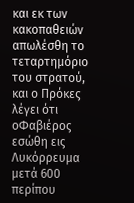και εκ των κακοπαθειών  απωλέσθη το τεταρτημόριο του στρατού, και ο Πρόκες λέγει ότι οΦαβιέρος εσώθη εις Λυκόρρευμα μετά 600 περίπου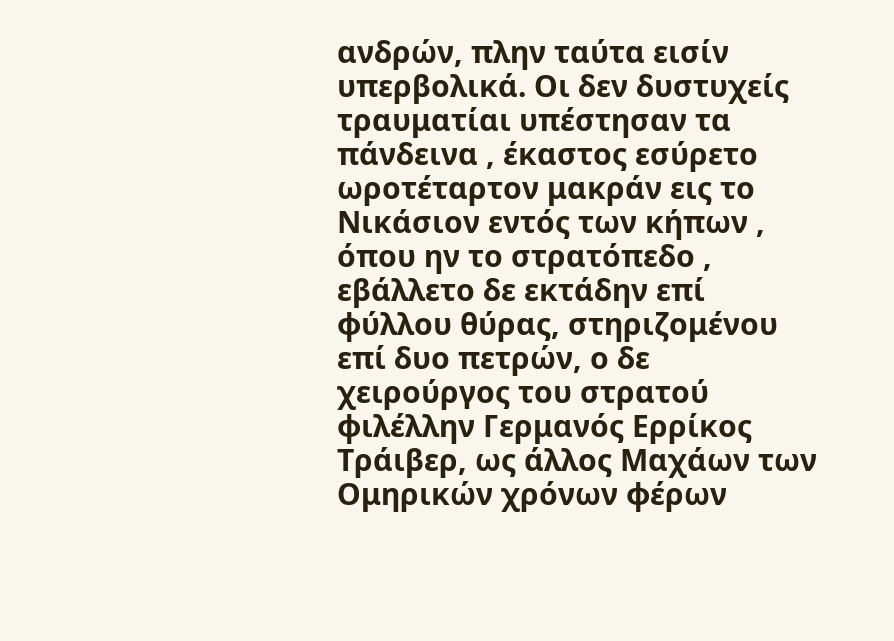ανδρών, πλην ταύτα εισίν υπερβολικά. Οι δεν δυστυχείς τραυματίαι υπέστησαν τα πάνδεινα , έκαστος εσύρετο ωροτέταρτον μακράν εις το Νικάσιον εντός των κήπων , όπου ην το στρατόπεδο , εβάλλετο δε εκτάδην επί φύλλου θύρας, στηριζομένου επί δυο πετρών, ο δε χειρούργος του στρατού φιλέλλην Γερμανός Ερρίκος Τράιβερ, ως άλλος Μαχάων των Ομηρικών χρόνων φέρων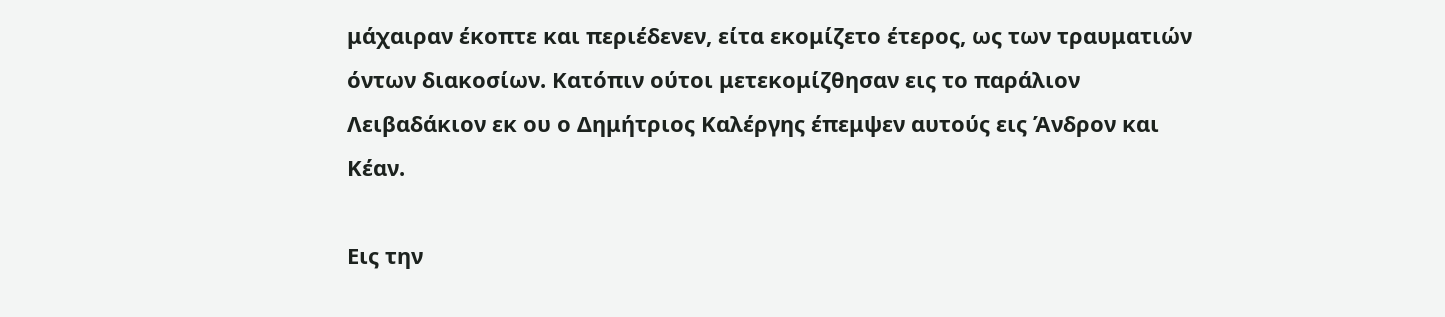μάχαιραν έκοπτε και περιέδενεν, είτα εκομίζετο έτερος, ως των τραυματιών όντων διακοσίων. Κατόπιν ούτοι μετεκομίζθησαν εις το παράλιον Λειβαδάκιον εκ ου ο Δημήτριος Καλέργης έπεμψεν αυτούς εις Άνδρον και Κέαν.

Εις την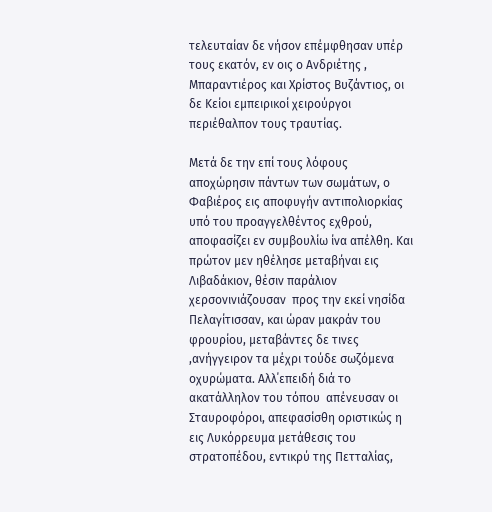τελευταίαν δε νήσον επέμφθησαν υπέρ τους εκατόν, εν οις ο Ανδριέτης , Μπαραντιέρος και Χρίστος Βυζάντιος, οι δε Κείοι εμπειρικοί χειρούργοι περιέθαλπον τους τραυτίας.

Μετά δε την επί τους λόφους αποχώρησιν πάντων των σωμάτων, ο Φαβιέρος εις αποφυγήν αντιπολιορκίας υπό του προαγγελθέντος εχθρού, αποφασίζει εν συμβουλίω ίνα απέλθη. Και πρώτον μεν ηθέλησε μεταβήναι εις Λιβαδάκιον, θέσιν παράλιον χερσονινιάζουσαν  προς την εκεί νησίδα Πελαγίτισσαν, και ώραν μακράν του φρουρίου, μεταβάντες δε τινες ,ανήγγειρον τα μέχρι τούδε σωζόμενα οχυρώματα. Αλλ΄επειδή διά το ακατάλληλον του τόπου  απένευσαν οι Σταυροφόροι, απεφασίσθη οριστικώς η εις Λυκόρρευμα μετάθεσις του στρατοπέδου, εντικρύ της Πετταλίας,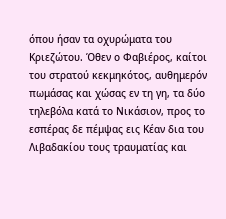όπου ήσαν τα οχυρώματα του Κριεζώτου. Όθεν ο Φαβιέρος, καίτοι του στρατού κεκμηκότος, αυθημερόν πωμάσας και χώσας εν τη γη, τα δύο τηλεβόλα κατά το Νικάσιον, προς το εσπέρας δε πέμψας εις Κέαν δια του Λιβαδακίου τους τραυματίας και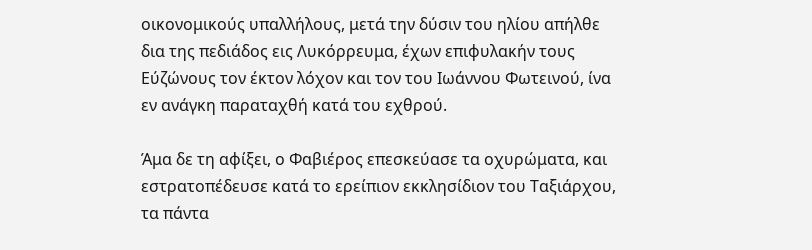οικονομικούς υπαλλήλους, μετά την δύσιν του ηλίου απήλθε δια της πεδιάδος εις Λυκόρρευμα, έχων επιφυλακήν τους Εύζώνους τον έκτον λόχον και τον του Ιωάννου Φωτεινού, ίνα εν ανάγκη παραταχθή κατά του εχθρού.

Άμα δε τη αφίξει, ο Φαβιέρος επεσκεύασε τα οχυρώματα, και εστρατοπέδευσε κατά το ερείπιον εκκλησίδιον του Ταξιάρχου, τα πάντα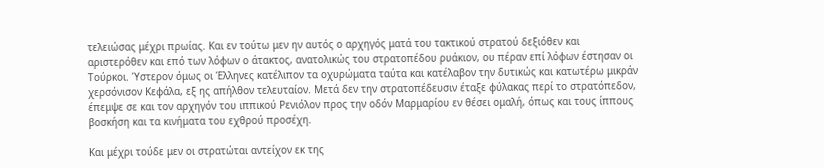τελειώσας μέχρι πρωίας. Και εν τούτω μεν ην αυτός ο αρχηγός ματά του τακτικού στρατού δεξιόθεν και αριστερόθεν και επό των λόφων ο άτακτος, ανατολικώς του στρατοπέδου ρυάκιον, ου πέραν επί λόφων έστησαν οι Τούρκοι. Ύστερον όμως οι Έλληνες κατέλιπον τα οχυρώματα ταύτα και κατέλαβον την δυτικώς και κατωτέρω μικράν χερσόνισον Κεφάλα, εξ ης απήλθον τελευταίον. Μετά δεν την στρατοπέδευσιν έταξε φύλακας περί το στρατόπεδον, έπεμψε σε και τον αρχηγόν του ιππικού Ρενιόλον προς την οδόν Μαρμαρίου εν θέσει ομαλή, όπως και τους ίππους βοσκήση και τα κινήματα του εχθρού προσέχη.

Και μέχρι τούδε μεν οι στρατώται αντείχον εκ της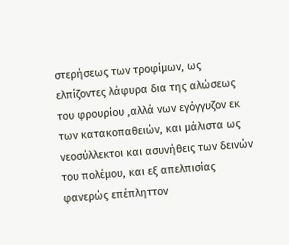στερήσεως των τροφίμων, ως ελπίζοντες λάφυρα δια της αλώσεως του φρουρίου ,αλλά νων εγόγγυζον εκ των κατακοπαθειών, και μάλιστα ως νεοσύλλεκτοι και ασυνήθεις των δεινών του πολέμου, και εξ απελπισίας φανερώς επέπληττον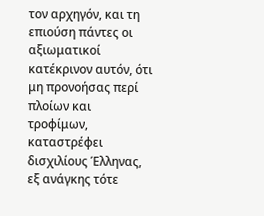τον αρχηγόν, και τη επιούση πάντες οι αξιωματικοί κατέκρινον αυτόν, ότι μη προνοήσας περί πλοίων και τροφίμων, καταστρέφει δισχιλίους Έλληνας, εξ ανάγκης τότε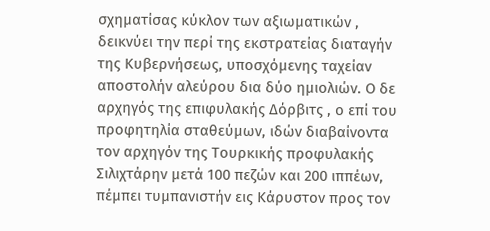σχηματίσας κύκλον των αξιωματικών , δεικνύει την περί της εκστρατείας διαταγήν της Κυβερνήσεως, υποσχόμενης ταχείαν αποστολήν αλεύρου δια δύο ημιολιών. Ο δε αρχηγός της επιφυλακής Δόρβιτς , ο επί του προφητηλία σταθεύμων, ιδών διαβαίνοντα τον αρχηγόν της Τουρκικής προφυλακής Σιλιχτάρην μετά 100 πεζών και 200 ιππέων, πέμπει τυμπανιστήν εις Κάρυστον προς τον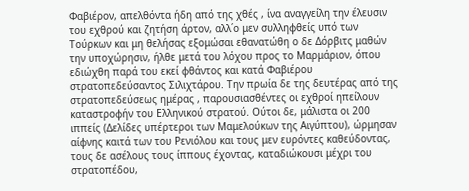Φαβιέρον, απελθόντα ήδη από της χθές , ίνα αναγγείλη την έλευσιν του εχθρού και ζητήση άρτον, αλλ΄ο μεν συλληφθείς υπό των Τούρκων και μη θελήσας εξομώσαι εθανατώθη ο δε Δόρβιτς μαθών την υποχώρησιν, ήλθε μετά του λόχου προς το Μαρμάριον, όπου εδιώχθη παρά του εκεί φθάντος και κατά Φαβιέρου στρατοπεδεύσαντος Σιλιχτάρου. Την πρωία δε της δευτέρας από της στρατοπεδεύσεως ημέρας , παρουσιασθέντες οι εχθροί ηπείλουν καταστροφήν του Ελληνικού στρατού. Ούτοι δε, μάλιστα οι 200 ιππείς (Δελίδες υπέρτεροι των Μαμελούκων της Αιγύπτου), ώρμησαν αίφνης καιτά των του Ρενιόλου και τους μεν ευρόντες καθεύδοντας, τους δε ασέλους τους ίππους έχοντας, καταδιώκουσι μέχρι του στρατοπέδου,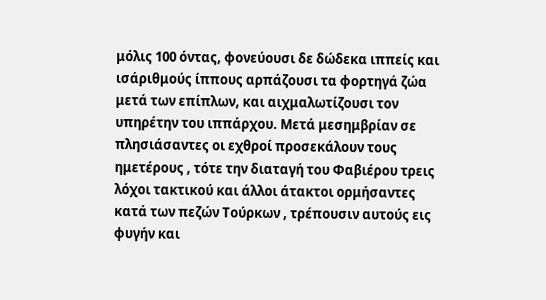μόλις 100 όντας, φονεύουσι δε δώδεκα ιππείς και ισάριθμούς ίππους αρπάζουσι τα φορτηγά ζώα μετά των επίπλων, και αιχμαλωτίζουσι τον υπηρέτην του ιππάρχου. Μετά μεσημβρίαν σε πλησιάσαντες οι εχθροί προσεκάλουν τους ημετέρους , τότε την διαταγή του Φαβιέρου τρεις λόχοι τακτικού και άλλοι άτακτοι ορμήσαντες κατά των πεζών Τούρκων , τρέπουσιν αυτούς εις φυγήν και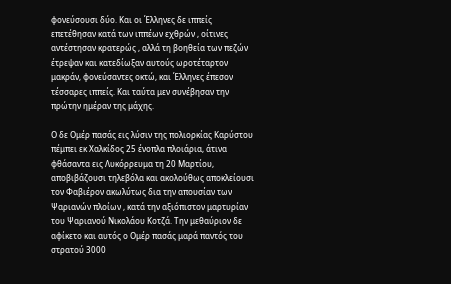φονεύσουσι δύο. Και οι Έλληνες δε ιππείς επετέθησαν κατά των ιππέων εχθρών , οίτινες αντέστησαν κρατερώς , αλλά τη βοηθεία των πεζών έτρεψαν και κατεδίωξαν αυτούς ωροτέταρτον μακράν, φονεύσαντες οκτώ, και Έλληνες έπεσον τέσσαρες ιππείς. Και ταύτα μεν συνέβησαν την πρώτην ημέραν της μάχης.

Ο δε Ομέρ πασάς εις λύσιν της πολιορκίας Καρύστου πέμπει εκ Χαλκίδος 25 ένοπλα πλοιάρια, άτινα φθάσαντα εις Λυκόρρευμα τη 20 Μαρτίου, αποβιβάζουσι τηλεβόλα και ακολούθως αποκλείουσι τον Φαβιέρον ακωλύτως δια την απουσίαν των Ψαριανών πλοίων , κατά την αξιόπιστον μαρτυρίαν του Ψαριανού Νικολάου Κοτζά. Την μεθαύριον δε αφίκετο και αυτός ο Ομέρ πασάς μαρά παντός του στρατού 3000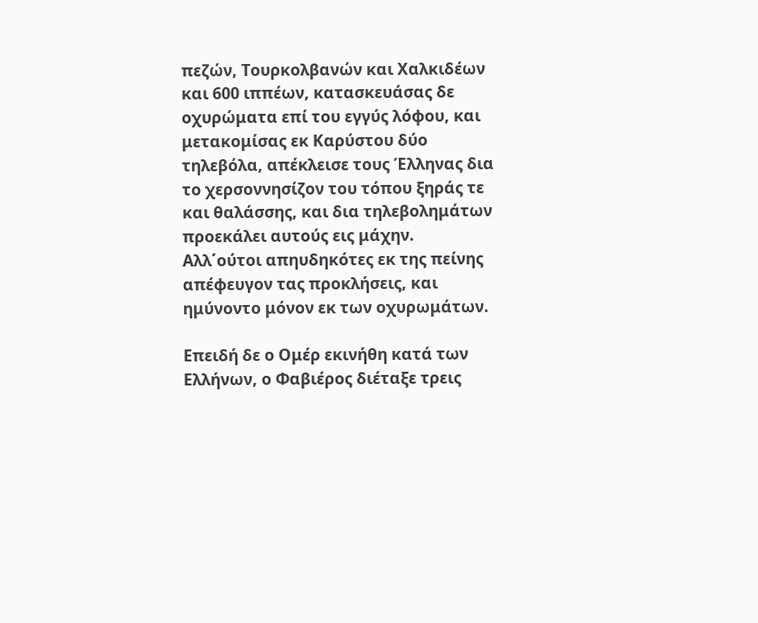πεζών, Τουρκολβανών και Χαλκιδέων και 600 ιππέων, κατασκευάσας δε οχυρώματα επί του εγγύς λόφου, και μετακομίσας εκ Καρύστου δύο τηλεβόλα, απέκλεισε τους Έλληνας δια το χερσοννησίζον του τόπου ξηράς τε και θαλάσσης, και δια τηλεβολημάτων προεκάλει αυτούς εις μάχην. Αλλ΄ούτοι απηυδηκότες εκ της πείνης απέφευγον τας προκλήσεις, και ημύνοντο μόνον εκ των οχυρωμάτων.

Επειδή δε ο Ομέρ εκινήθη κατά των Ελλήνων, ο Φαβιέρος διέταξε τρεις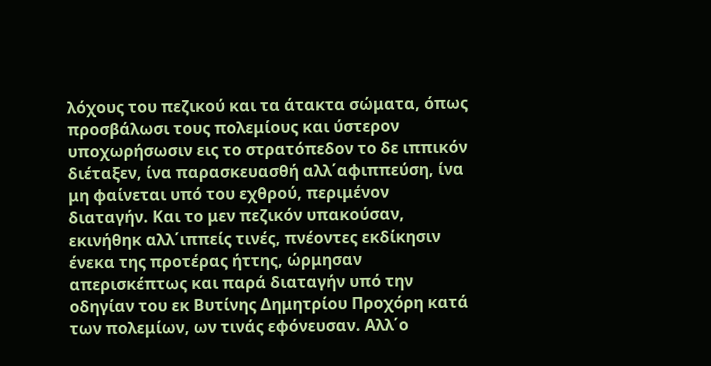λόχους του πεζικού και τα άτακτα σώματα, όπως προσβάλωσι τους πολεμίους και ύστερον υποχωρήσωσιν εις το στρατόπεδον το δε ιππικόν διέταξεν, ίνα παρασκευασθή αλλ΄αφιππεύση, ίνα μη φαίνεται υπό του εχθρού, περιμένον διαταγήν. Και το μεν πεζικόν υπακούσαν, εκινήθηκ αλλ΄ιππείς τινές, πνέοντες εκδίκησιν ένεκα της προτέρας ήττης, ώρμησαν απερισκέπτως και παρά διαταγήν υπό την οδηγίαν του εκ Βυτίνης Δημητρίου Προχόρη κατά των πολεμίων, ων τινάς εφόνευσαν. Αλλ΄ο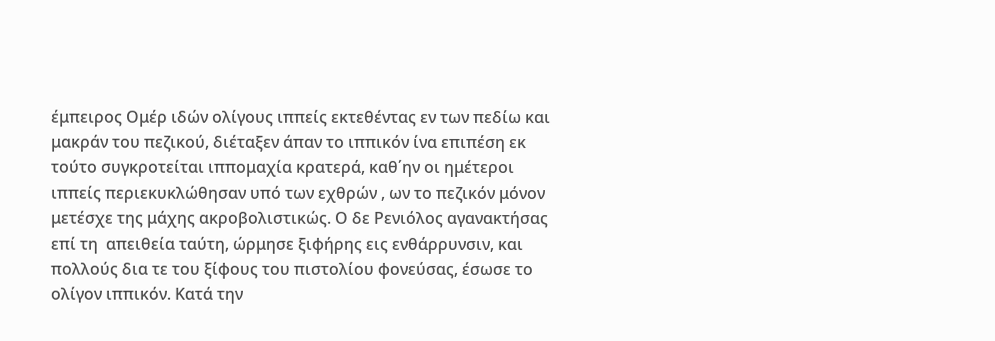έμπειρος Ομέρ ιδών ολίγους ιππείς εκτεθέντας εν των πεδίω και μακράν του πεζικού, διέταξεν άπαν το ιππικόν ίνα επιπέση εκ τούτο συγκροτείται ιππομαχία κρατερά, καθ΄ην οι ημέτεροι ιππείς περιεκυκλώθησαν υπό των εχθρών , ων το πεζικόν μόνον μετέσχε της μάχης ακροβολιστικώς. Ο δε Ρενιόλος αγανακτήσας επί τη  απειθεία ταύτη, ώρμησε ξιφήρης εις ενθάρρυνσιν, και πολλούς δια τε του ξίφους του πιστολίου φονεύσας, έσωσε το ολίγον ιππικόν. Κατά την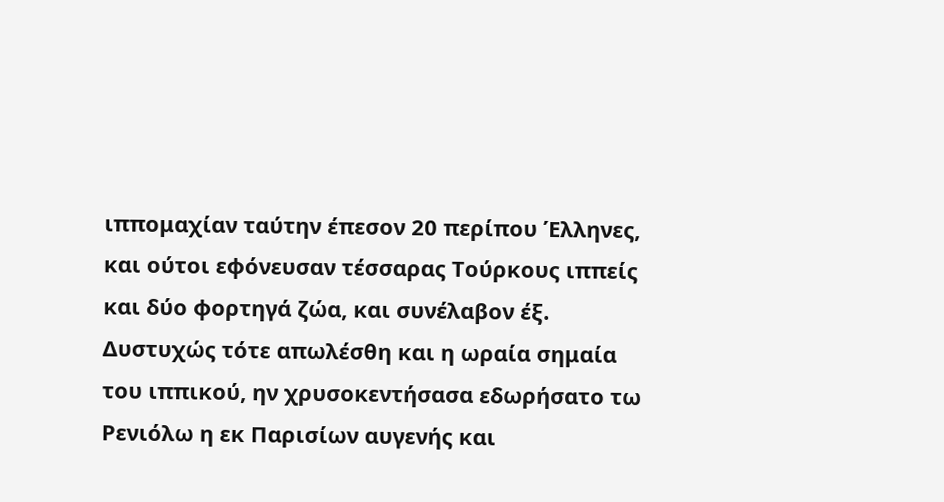ιππομαχίαν ταύτην έπεσον 20 περίπου Έλληνες, και ούτοι εφόνευσαν τέσσαρας Τούρκους ιππείς και δύο φορτηγά ζώα, και συνέλαβον έξ. Δυστυχώς τότε απωλέσθη και η ωραία σημαία του ιππικού, ην χρυσοκεντήσασα εδωρήσατο τω Ρενιόλω η εκ Παρισίων αυγενής και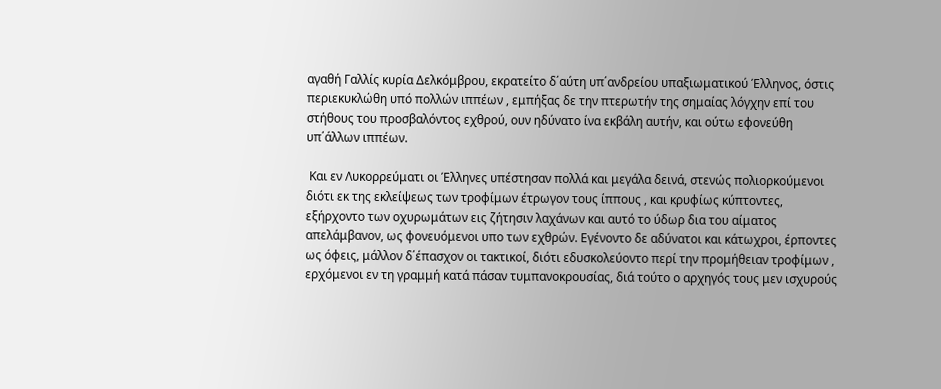αγαθή Γαλλίς κυρία Δελκόμβρου, εκρατείτο δ΄αύτη υπ΄ανδρείου υπαξιωματικού Έλληνος, όστις περιεκυκλώθη υπό πολλών ιππέων , εμπήξας δε την πτερωτήν της σημαίας λόγχην επί του στήθους του προσβαλόντος εχθρού, ουν ηδύνατο ίνα εκβάλη αυτήν, και ούτω εφονεύθη υπ΄άλλων ιππέων.

 Και εν Λυκορρεύματι οι Έλληνες υπέστησαν πολλά και μεγάλα δεινά, στενώς πολιορκούμενοι διότι εκ της εκλείψεως των τροφίμων έτρωγον τους ίππους , και κρυφίως κύπτοντες, εξήρχοντο των οχυρωμάτων εις ζήτησιν λαχάνων και αυτό το ύδωρ δια του αίματος  απελάμβανον, ως φονευόμενοι υπο των εχθρών. Εγένοντο δε αδύνατοι και κάτωχροι, έρποντες ως όφεις, μάλλον δ΄έπασχον οι τακτικοί, διότι εδυσκολεύοντο περί την προμήθειαν τροφίμων , ερχόμενοι εν τη γραμμή κατά πάσαν τυμπανοκρουσίας, διά τούτο ο αρχηγός τους μεν ισχυρούς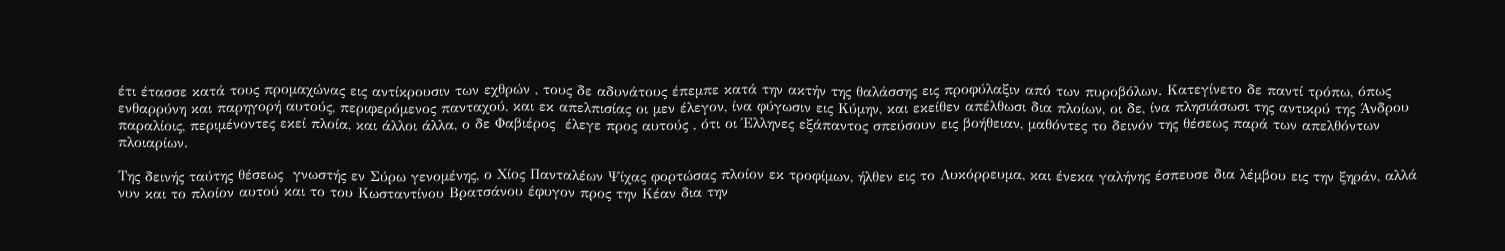έτι έτασσε κατά τους προμαχώνας εις αντίκρουσιν των εχθρών , τους δε αδυνάτους έπεμπε κατά την ακτήν της θαλάσσης εις προφύλαξιν από των πυροβόλων. Κατεγίνετο δε παντί τρόπω, όπως ενθαρρύνη και παρηγορή αυτούς, περιφερόμενος πανταχού, και εκ απελπισίας οι μεν έλεγον, ίνα φύγωσιν εις Κύμην, και εκείθεν απέλθωσι δια πλοίων, οι δε, ίνα πλησιάσωσι της αντικρύ της Άνδρου παραλίοις, περιμένοντες εκεί πλοία, και άλλοι άλλα, ο δε Φαβιέρος  έλεγε προς αυτούς , ότι οι Έλληνες εξάπαντος σπεύσουν εις βοήθειαν, μαθόντες το δεινόν της θέσεως παρά των απελθόντων πλοιαρίων.

Της δεινής ταύτης θέσεως  γνωστής εν Σύρω γενομένης, ο Χίος Πανταλέων Ψίχας φορτώσας πλοίον εκ τροφίμων, ήλθεν εις το Λυκόρρευμα, και ένεκα γαλήνης έσπευσε δια λέμβου εις την ξηράν, αλλά νυν και το πλοίον αυτού και το του Κωσταντίνου Βρατσάνου έφυγον προς την Κέαν δια την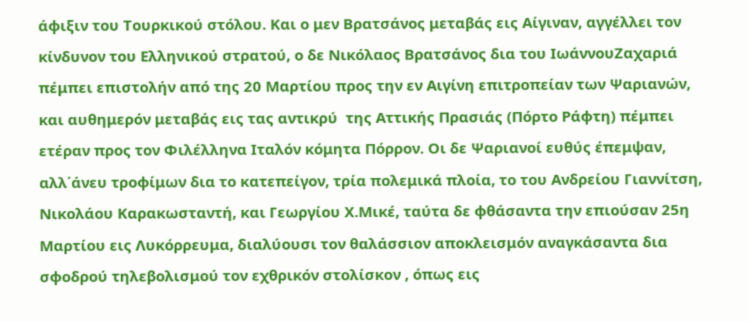άφιξιν του Τουρκικού στόλου. Και ο μεν Βρατσάνος μεταβάς εις Αίγιναν, αγγέλλει τον κίνδυνον του Ελληνικού στρατού, ο δε Νικόλαος Βρατσάνος δια του ΙωάννουΖαχαριά πέμπει επιστολήν από της 20 Μαρτίου προς την εν Αιγίνη επιτροπείαν των Ψαριανών, και αυθημερόν μεταβάς εις τας αντικρύ  της Αττικής Πρασιάς (Πόρτο Ράφτη) πέμπει ετέραν προς τον Φιλέλληνα Ιταλόν κόμητα Πόρρον. Οι δε Ψαριανοί ευθύς έπεμψαν, αλλ΄άνευ τροφίμων δια το κατεπείγον, τρία πολεμικά πλοία, το του Ανδρείου Γιαννίτση, Νικολάου Καρακωσταντή, και Γεωργίου Χ.Μικέ, ταύτα δε φθάσαντα την επιούσαν 25η Μαρτίου εις Λυκόρρευμα, διαλύουσι τον θαλάσσιον αποκλεισμόν αναγκάσαντα δια σφοδρού τηλεβολισμού τον εχθρικόν στολίσκον , όπως εις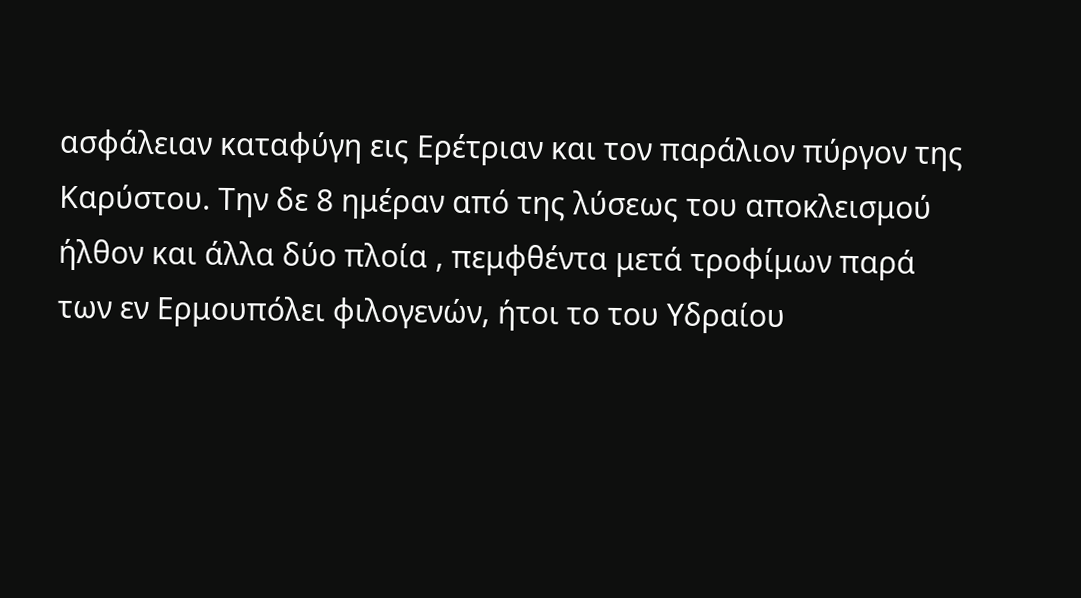ασφάλειαν καταφύγη εις Ερέτριαν και τον παράλιον πύργον της Καρύστου. Την δε 8 ημέραν από της λύσεως του αποκλεισμού ήλθον και άλλα δύο πλοία , πεμφθέντα μετά τροφίμων παρά των εν Ερμουπόλει φιλογενών, ήτοι το του Υδραίου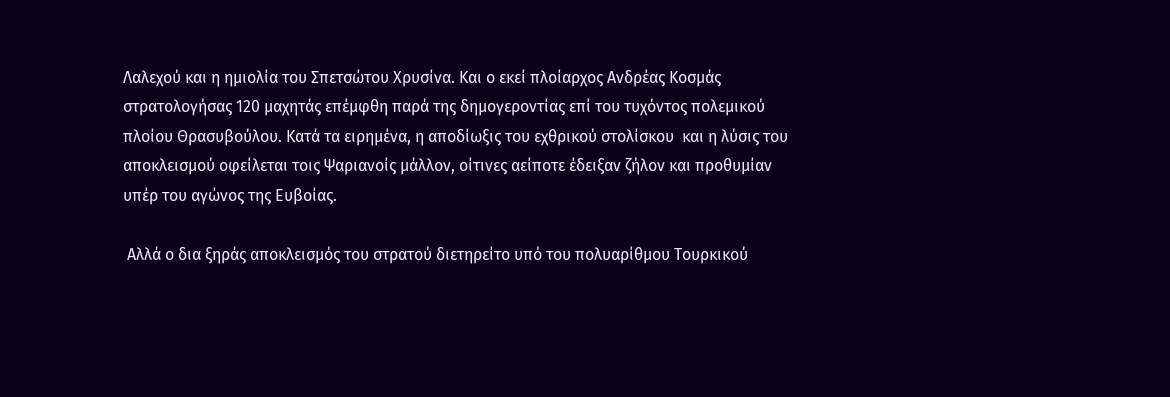Λαλεχού και η ημιολία του Σπετσώτου Χρυσίνα. Και ο εκεί πλοίαρχος Ανδρέας Κοσμάς στρατολογήσας 120 μαχητάς επέμφθη παρά της δημογεροντίας επί του τυχόντος πολεμικού πλοίου Θρασυβούλου. Κατά τα ειρημένα, η αποδίωξις του εχθρικού στολίσκου  και η λύσις του αποκλεισμού οφείλεται τοις Ψαριανοίς μάλλον, οίτινες αείποτε έδειξαν ζήλον και προθυμίαν υπέρ του αγώνος της Ευβοίας.

 Αλλά ο δια ξηράς αποκλεισμός του στρατού διετηρείτο υπό του πολυαρίθμου Τουρκικού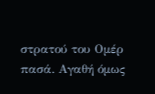στρατού του Ομέρ πασά. Αγαθή όμως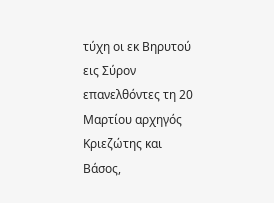τύχη οι εκ Βηρυτού εις Σύρον επανελθόντες τη 20 Μαρτίου αρχηγός Κριεζώτης και Βάσος,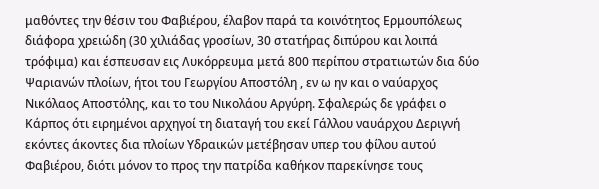μαθόντες την θέσιν του Φαβιέρου, έλαβον παρά τα κοινότητος Ερμουπόλεως διάφορα χρειώδη (30 χιλιάδας γροσίων, 30 στατήρας διπύρου και λοιπά τρόφιμα) και έσπευσαν εις Λυκόρρευμα μετά 800 περίπου στρατιωτών δια δύο Ψαριανών πλοίων, ήτοι του Γεωργίου Αποστόλη , εν ω ην και ο ναύαρχος Νικόλαος Αποστόλης, και το του Νικολάου Αργύρη. Σφαλερώς δε γράφει ο Κάρπος ότι ειρημένοι αρχηγοί τη διαταγή του εκεί Γάλλου ναυάρχου Δεριγνή εκόντες άκοντες δια πλοίων Υδραικών μετέβησαν υπερ του φίλου αυτού Φαβιέρου, διότι μόνον το προς την πατρίδα καθήκον παρεκίνησε τους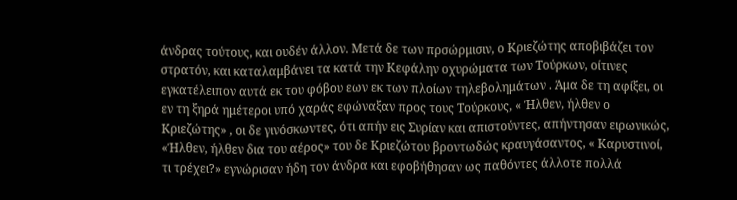άνδρας τούτους, και ουδέν άλλον. Μετά δε των πρσώρμισιν, ο Κριεζώτης αποβιβάζει τον στρατόν, και καταλαμβάνει τα κατά την Κεφάλην οχυρώματα των Τούρκων, οίτινες εγκατέλειπον αυτά εκ του φόβου εων εκ των πλοίων τηλεβολημάτων . Άμα δε τη αφίξει, οι εν τη ξηρά ημέτεροι υπό χαράς εφώναξαν προς τους Τούρκους, « Ήλθεν, ήλθεν ο Κριεζώτης» , οι δε γινόσκωντες, ότι απήν εις Συρίαν και απιστούντες, απήντησαν ειρωνικώς, «Ήλθεν, ήλθεν δια του αέρος» του δε Κριεζώτου βροντωδώς κραυγάσαντος, « Καρυστινοί, τι τρέχει?» εγνώρισαν ήδη τον άνδρα και εφοβήθησαν ως παθόντες άλλοτε πολλά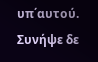υπ΄αυτού. Συνήψε δε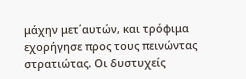μάχην μετ΄αυτών, και τρόφιμα εχορήγησε προς τους πεινώντας στρατιώτας. Οι δυστυχείς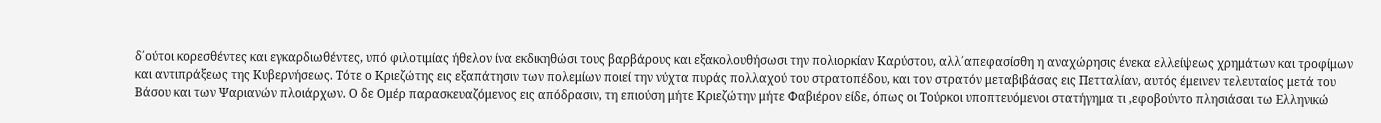δ΄ούτοι κορεσθέντες και εγκαρδιωθέντες, υπό φιλοτιμίας ήθελον ίνα εκδικηθώσι τους βαρβάρους και εξακολουθήσωσι την πολιορκίαν Καρύστου, αλλ΄απεφασίσθη η αναχώρησις ένεκα ελλείψεως χρημάτων και τροφίμων και αντιπράξεως της Κυβερνήσεως. Τότε ο Κριεζώτης εις εξαπάτησιν των πολεμίων ποιεί την νύχτα πυράς πολλαχού του στρατοπέδου, και τον στρατόν μεταβιβάσας εις Πετταλίαν, αυτός έμεινεν τελευταίος μετά του Βάσου και των Ψαριανών πλοιάρχων. Ο δε Ομέρ παρασκευαζόμενος εις απόδρασιν, τη επιούση μήτε Κριεζώτην μήτε Φαβιέρον είδε, όπως οι Τούρκοι υποπτευόμενοι στατήγημα τι ,εφοβούντο πλησιάσαι τω Ελληνικώ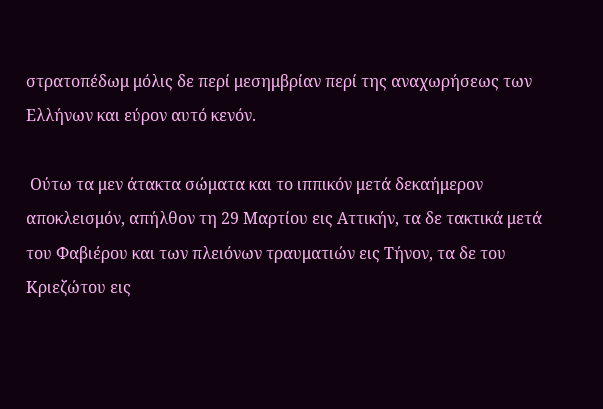στρατοπέδωμ μόλις δε περί μεσημβρίαν περί της αναχωρήσεως των Ελλήνων και εύρον αυτό κενόν.

 Ούτω τα μεν άτακτα σώματα και το ιππικόν μετά δεκαήμερον αποκλεισμόν, απήλθον τη 29 Μαρτίου εις Αττικήν, τα δε τακτικά μετά του Φαβιέρου και των πλειόνων τραυματιών εις Τήνον, τα δε του Κριεζώτου εις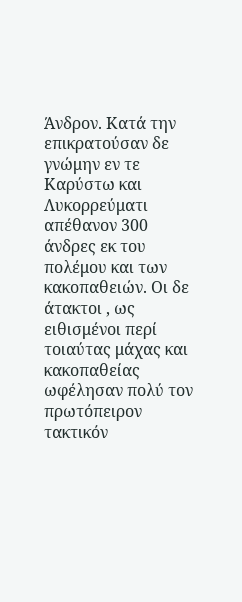Άνδρον. Κατά την επικρατούσαν δε γνώμην εν τε  Καρύστω και Λυκορρεύματι απέθανον 300 άνδρες εκ του πολέμου και των κακοπαθειών. Οι δε άτακτοι , ως ειθισμένοι περί τοιαύτας μάχας και κακοπαθείας ωφέλησαν πολύ τον πρωτόπειρον τακτικόν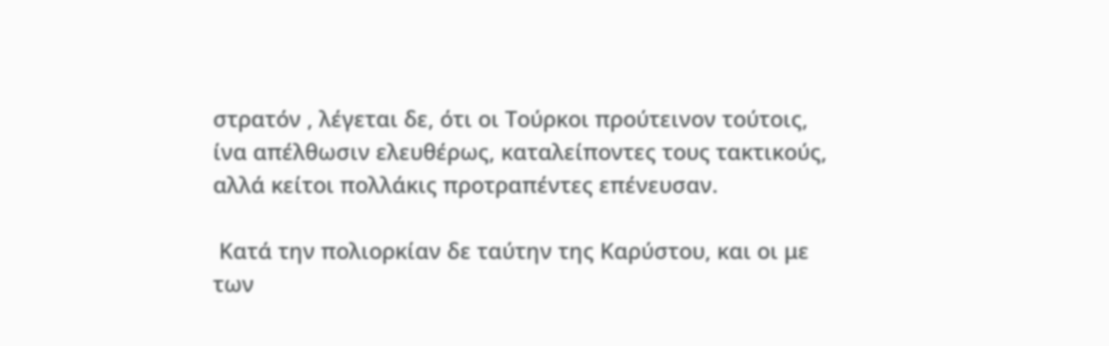στρατόν , λέγεται δε, ότι οι Τούρκοι προύτεινον τούτοις, ίνα απέλθωσιν ελευθέρως, καταλείποντες τους τακτικούς, αλλά κείτοι πολλάκις προτραπέντες επένευσαν.

 Κατά την πολιορκίαν δε ταύτην της Καρύστου, και οι με των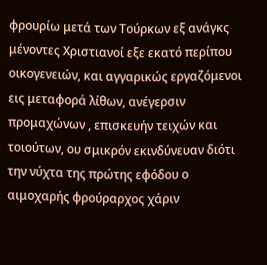φρουρίω μετά των Τούρκων εξ ανάγκς μένοντες Χριστιανοί εξε εκατό περίπου οικογενειών, και αγγαρικώς εργαζόμενοι εις μεταφορά λίθων, ανέγερσιν προμαχώνων , επισκευήν τειχών και τοιούτων, ου σμικρόν εκινδύνευαν διότι την νύχτα της πρώτης εφόδου ο αιμοχαρής φρούραρχος χάριν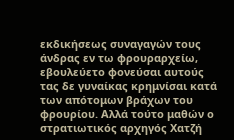εκδικήσεως συναγαγών τους άνδρας εν τω φρουραρχείω, εβουλεύετο φονεύσαι αυτούς τας δε γυναίκας κρημνίσαι κατά των απότομων βράχων του φρουρίου. Αλλά τούτο μαθών ο στρατιωτικός αρχηγός Χατζή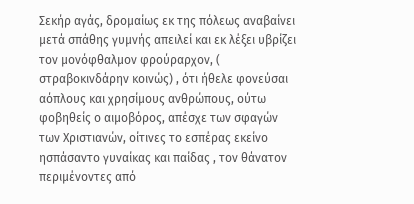Σεκήρ αγάς, δρομαίως εκ της πόλεως αναβαίνει μετά σπάθης γυμνής απειλεί και εκ λέξει υβρίζει τον μονόφθαλμον φρούραρχον, ( στραβοκινδάρην κοινώς) , ότι ήθελε φονεύσαι αόπλους και χρησίμους ανθρώπους, ούτω φοβηθείς ο αιμοβόρος, απέσχε των σφαγών των Χριστιανών, οίτινες το εσπέρας εκείνο ησπάσαντο γυναίκας και παίδας , τον θάνατον περιμένοντες από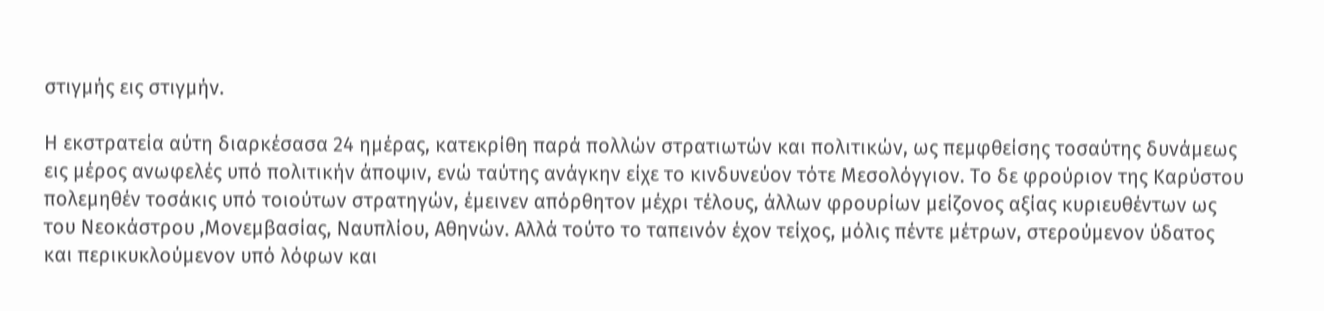στιγμής εις στιγμήν.

Η εκστρατεία αύτη διαρκέσασα 24 ημέρας, κατεκρίθη παρά πολλών στρατιωτών και πολιτικών, ως πεμφθείσης τοσαύτης δυνάμεως εις μέρος ανωφελές υπό πολιτικήν άποψιν, ενώ ταύτης ανάγκην είχε το κινδυνεύον τότε Μεσολόγγιον. Το δε φρούριον της Καρύστου πολεμηθέν τοσάκις υπό τοιούτων στρατηγών, έμεινεν απόρθητον μέχρι τέλους, άλλων φρουρίων μείζονος αξίας κυριευθέντων ως του Νεοκάστρου ,Μονεμβασίας, Ναυπλίου, Αθηνών. Αλλά τούτο το ταπεινόν έχον τείχος, μόλις πέντε μέτρων, στερούμενον ύδατος και περικυκλούμενον υπό λόφων και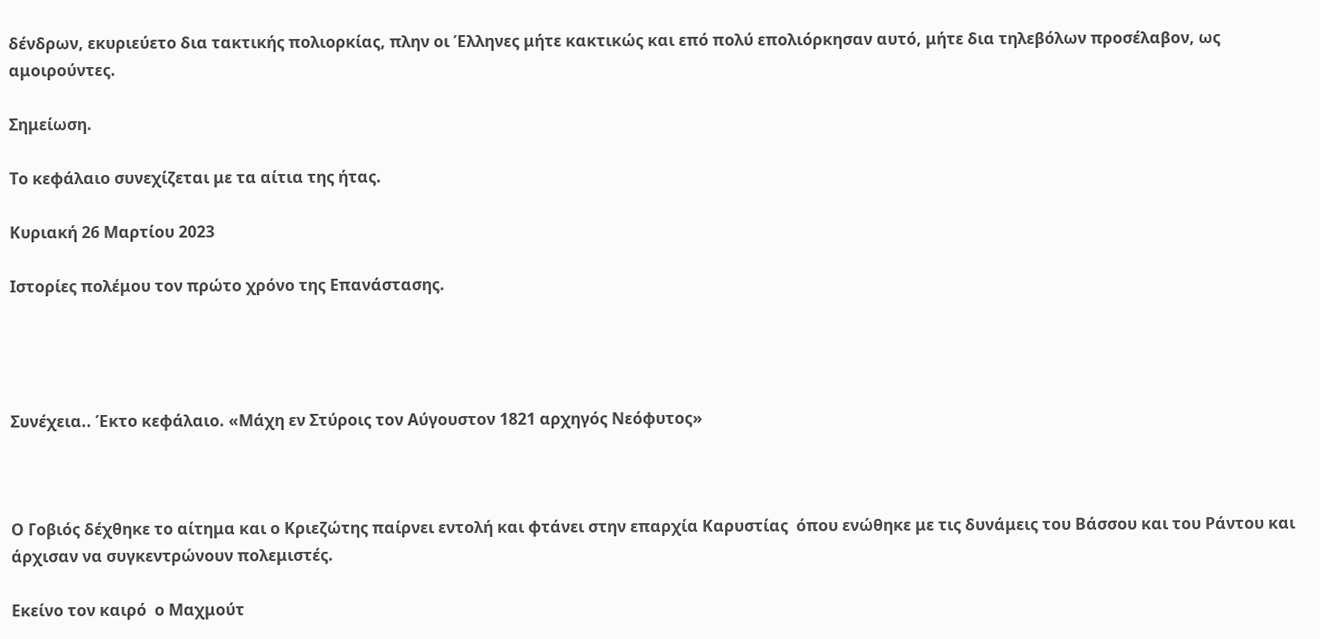δένδρων, εκυριεύετο δια τακτικής πολιορκίας, πλην οι Έλληνες μήτε κακτικώς και επό πολύ επολιόρκησαν αυτό, μήτε δια τηλεβόλων προσέλαβον, ως αμοιρούντες.

Σημείωση.

Το κεφάλαιο συνεχίζεται με τα αίτια της ήτας.

Κυριακή 26 Μαρτίου 2023

Ιστορίες πολέμου τον πρώτο χρόνο της Επανάστασης.




Συνέχεια.. Έκτο κεφάλαιο. «Μάχη εν Στύροις τον Αύγουστον 1821 αρχηγός Νεόφυτος»



Ο Γοβιός δέχθηκε το αίτημα και ο Κριεζώτης παίρνει εντολή και φτάνει στην επαρχία Καρυστίας  όπου ενώθηκε με τις δυνάμεις του Βάσσου και του Ράντου και άρχισαν να συγκεντρώνουν πολεμιστές.

Εκείνο τον καιρό  ο Μαχμούτ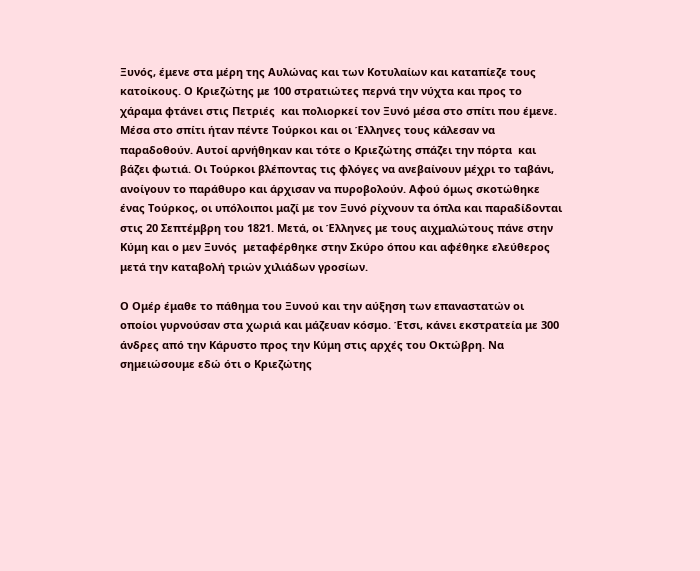Ξυνός, έμενε στα μέρη της Αυλώνας και των Κοτυλαίων και καταπίεζε τους κατοίκους. Ο Κριεζώτης με 100 στρατιώτες περνά την νύχτα και προς το χάραμα φτάνει στις Πετριές  και πολιορκεί τον Ξυνό μέσα στο σπίτι που έμενε. Μέσα στο σπίτι ήταν πέντε Τούρκοι και οι Έλληνες τους κάλεσαν να παραδοθούν. Αυτοί αρνήθηκαν και τότε ο Κριεζώτης σπάζει την πόρτα  και βάζει φωτιά. Οι Τούρκοι βλέποντας τις φλόγες να ανεβαίνουν μέχρι το ταβάνι, ανοίγουν το παράθυρο και άρχισαν να πυροβολούν. Αφού όμως σκοτώθηκε ένας Τούρκος, οι υπόλοιποι μαζί με τον Ξυνό ρίχνουν τα όπλα και παραδίδονται στις 20 Σεπτέμβρη του 1821. Μετά, οι Έλληνες με τους αιχμαλώτους πάνε στην Κύμη και ο μεν Ξυνός  μεταφέρθηκε στην Σκύρο όπου και αφέθηκε ελεύθερος μετά την καταβολή τριών χιλιάδων γροσίων.

Ο Ομέρ έμαθε το πάθημα του Ξυνού και την αύξηση των επαναστατών οι οποίοι γυρνούσαν στα χωριά και μάζευαν κόσμο. Έτσι, κάνει εκστρατεία με 300 άνδρες από την Κάρυστο προς την Κύμη στις αρχές του Οκτώβρη. Να σημειώσουμε εδώ ότι ο Κριεζώτης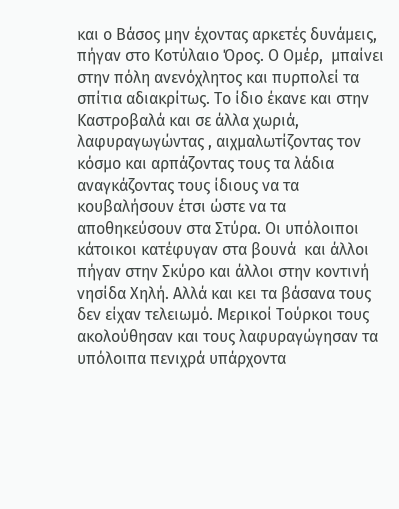και ο Βάσος μην έχοντας αρκετές δυνάμεις, πήγαν στο Κοτύλαιο Όρος. Ο Ομέρ,  μπαίνει στην πόλη ανενόχλητος και πυρπολεί τα σπίτια αδιακρίτως. Το ίδιο έκανε και στην Καστροβαλά και σε άλλα χωριά, λαφυραγωγώντας , αιχμαλωτίζοντας τον κόσμο και αρπάζοντας τους τα λάδια αναγκάζοντας τους ίδιους να τα κουβαλήσουν έτσι ώστε να τα αποθηκεύσουν στα Στύρα. Οι υπόλοιποι κάτοικοι κατέφυγαν στα βουνά  και άλλοι πήγαν στην Σκύρο και άλλοι στην κοντινή νησίδα Χηλή. Αλλά και κει τα βάσανα τους δεν είχαν τελειωμό. Μερικοί Τούρκοι τους ακολούθησαν και τους λαφυραγώγησαν τα υπόλοιπα πενιχρά υπάρχοντα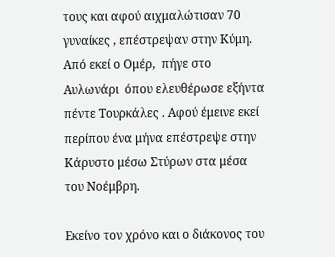τους και αφού αιχμαλώτισαν 70 γυναίκες , επέστρεψαν στην Κύμη. Από εκεί ο Ομέρ,  πήγε στο Αυλωνάρι  όπου ελευθέρωσε εξήντα πέντε Τουρκάλες . Αφού έμεινε εκεί περίπου ένα μήνα επέστρεψε στην Κάρυστο μέσω Στύρων στα μέσα του Νοέμβρη.

Εκείνο τον χρόνο και ο διάκονος του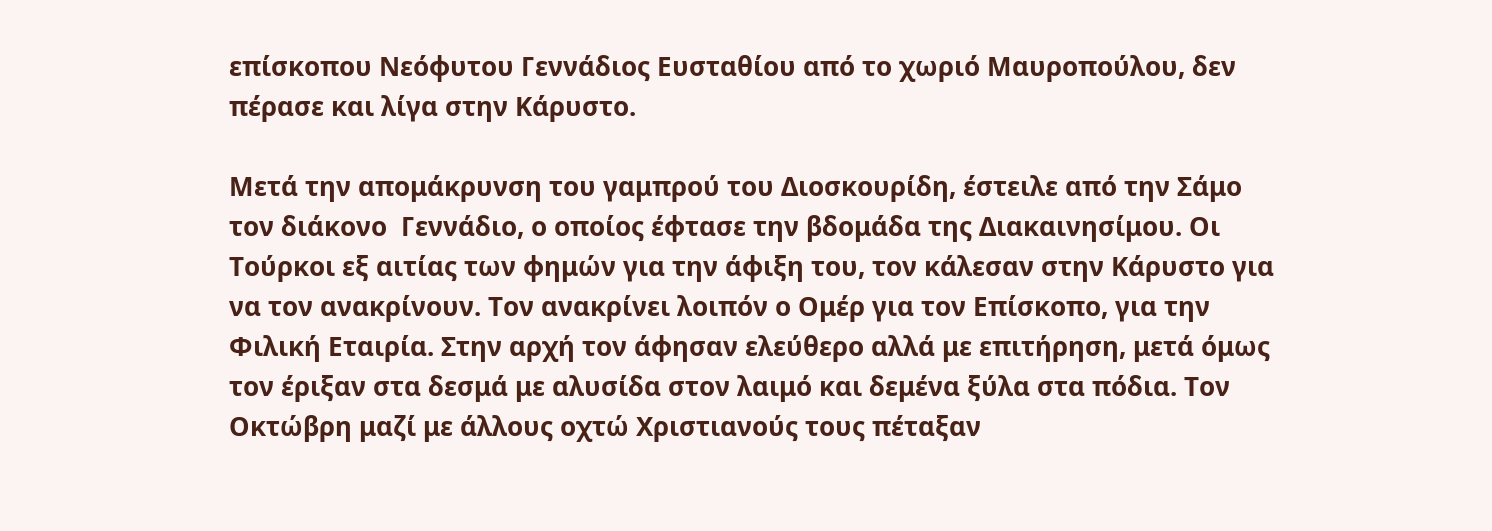επίσκοπου Νεόφυτου Γεννάδιος Ευσταθίου από το χωριό Μαυροπούλου, δεν πέρασε και λίγα στην Κάρυστο.

Μετά την απομάκρυνση του γαμπρού του Διοσκουρίδη, έστειλε από την Σάμο τον διάκονο  Γεννάδιο, ο οποίος έφτασε την βδομάδα της Διακαινησίμου. Οι Τούρκοι εξ αιτίας των φημών για την άφιξη του, τον κάλεσαν στην Κάρυστο για να τον ανακρίνουν. Τον ανακρίνει λοιπόν ο Ομέρ για τον Επίσκοπο, για την Φιλική Εταιρία. Στην αρχή τον άφησαν ελεύθερο αλλά με επιτήρηση, μετά όμως τον έριξαν στα δεσμά με αλυσίδα στον λαιμό και δεμένα ξύλα στα πόδια. Τον Οκτώβρη μαζί με άλλους οχτώ Χριστιανούς τους πέταξαν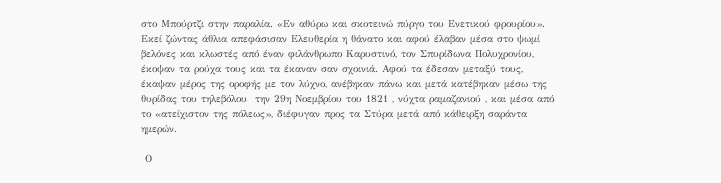στο Μπούρτζι στην παραλία. «Εν αθύρω και σκοτεινώ πύργο του Ενετικού φρουρίου». Εκεί ζώντας άθλια απεφάσισαν Ελευθερία η θάνατο και αφού έλαβαν μέσα στο ψωμί βελόνες και κλωστές από έναν φιλάνθρωπο Καρυστινό, τον Σπυρίδωνα Πολυχρονίου, έκοψαν τα ρούχα τους και τα έκαναν σαν σχοινιά. Αφού τα έδεσαν μεταξύ τους, έκαψαν μέρος της οροφής με τον λύχνο, ανέβηκαν πάνω και μετά κατέβηκαν μέσω της θυρίδας του τηλεβόλου  την 29η Νοεμβρίου του 1821 , νύχτα ραμαζανιού , και μέσα από το «ατείχιστον της πόλεως», διέφυγαν προς τα Στύρα μετά από κάθειρξη σαράντα ημερών.

 Ο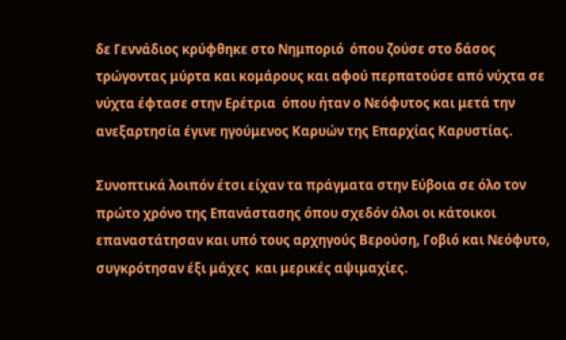δε Γεννάδιος κρύφθηκε στο Νημποριό  όπου ζούσε στο δάσος τρώγοντας μύρτα και κομάρους και αφού περπατούσε από νύχτα σε νύχτα έφτασε στην Ερέτρια  όπου ήταν ο Νεόφυτος και μετά την ανεξαρτησία έγινε ηγούμενος Καρυών της Επαρχίας Καρυστίας.

Συνοπτικά λοιπόν έτσι είχαν τα πράγματα στην Εύβοια σε όλο τον πρώτο χρόνο της Επανάστασης όπου σχεδόν όλοι οι κάτοικοι επαναστάτησαν και υπό τους αρχηγούς Βερούση, Γοβιό και Νεόφυτο, συγκρότησαν έξι μάχες  και μερικές αψιμαχίες.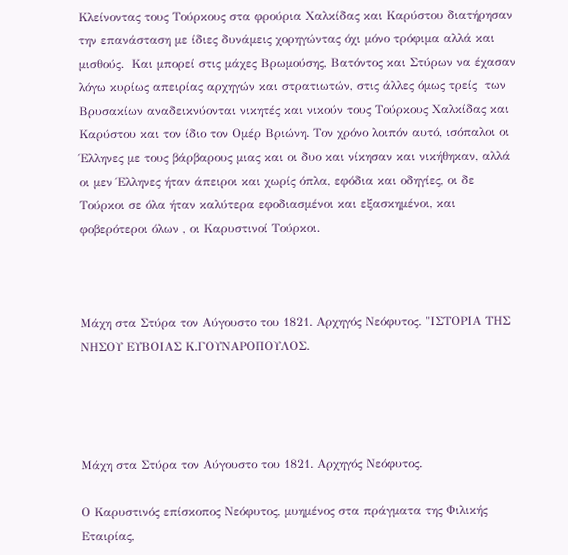Κλείνοντας τους Τούρκους στα φρούρια Χαλκίδας και Καρύστου διατήρησαν την επανάσταση με ίδιες δυνάμεις χορηγώντας όχι μόνο τρόφιμα αλλά και μισθούς.  Και μπορεί στις μάχες Βρωμούσης, Βατόντος και Στύρων να έχασαν λόγω κυρίως απειρίας αρχηγών και στρατιωτών, στις άλλες όμως τρείς  των Βρυσακίων αναδεικνύονται νικητές και νικούν τους Τούρκους Χαλκίδας και Καρύστου και τον ίδιο τον Ομέρ Βριώνη. Τον χρόνο λοιπόν αυτό, ισόπαλοι οι Έλληνες με τους βάρβαρους μιας και οι δυο και νίκησαν και νικήθηκαν, αλλά οι μεν Έλληνες ήταν άπειροι και χωρίς όπλα, εφόδια και οδηγίες, οι δε Τούρκοι σε όλα ήταν καλύτερα εφοδιασμένοι και εξασκημένοι, και φοβερότεροι όλων , οι Καρυστινοί Τούρκοι.



Μάχη στα Στύρα τον Αύγουστο του 1821. Αρχηγός Νεόφυτος. "ΙΣΤΟΡΙΑ ΤΗΣ ΝΗΣΟΥ ΕΥΒΟΙΑΣ Κ.ΓΟΥΝΑΡΟΠΟΥΛΟΣ.




Μάχη στα Στύρα τον Αύγουστο του 1821. Αρχηγός Νεόφυτος.

Ο Καρυστινός επίσκοπος Νεόφυτος, μυημένος στα πράγματα της Φιλικής Εταιρίας,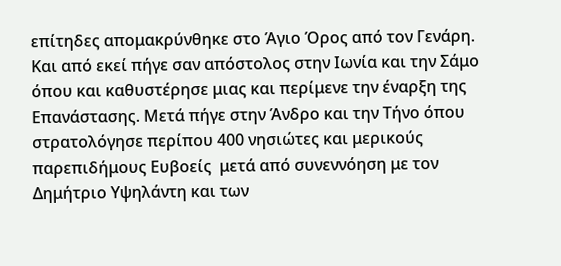επίτηδες απομακρύνθηκε στο Άγιο Όρος από τον Γενάρη. Και από εκεί πήγε σαν απόστολος στην Ιωνία και την Σάμο όπου και καθυστέρησε μιας και περίμενε την έναρξη της Επανάστασης. Μετά πήγε στην Άνδρο και την Τήνο όπου στρατολόγησε περίπου 400 νησιώτες και μερικούς παρεπιδήμους Ευβοείς  μετά από συνεννόηση με τον Δημήτριο Υψηλάντη και των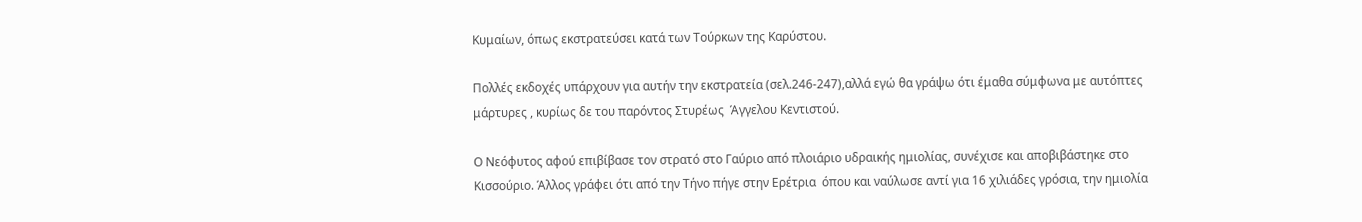Κυμαίων, όπως εκστρατεύσει κατά των Τούρκων της Καρύστου.

Πολλές εκδοχές υπάρχουν για αυτήν την εκστρατεία (σελ.246-247),αλλά εγώ θα γράψω ότι έμαθα σύμφωνα με αυτόπτες μάρτυρες , κυρίως δε του παρόντος Στυρέως  Άγγελου Κεντιστού.

Ο Νεόφυτος αφού επιβίβασε τον στρατό στο Γαύριο από πλοιάριο υδραικής ημιολίας, συνέχισε και αποβιβάστηκε στο Κισσούριο. Άλλος γράφει ότι από την Τήνο πήγε στην Ερέτρια  όπου και ναύλωσε αντί για 16 χιλιάδες γρόσια, την ημιολία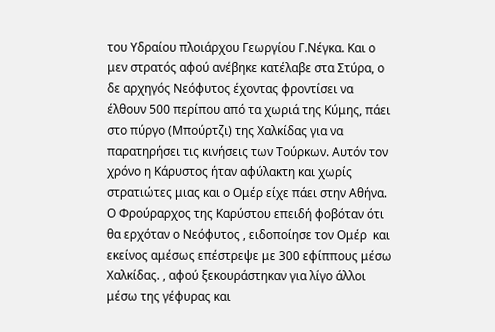του Υδραίου πλοιάρχου Γεωργίου Γ.Νέγκα. Και ο μεν στρατός αφού ανέβηκε κατέλαβε στα Στύρα, ο δε αρχηγός Νεόφυτος έχοντας φροντίσει να έλθουν 500 περίπου από τα χωριά της Κύμης, πάει στο πύργο (Μπούρτζι) της Χαλκίδας για να παρατηρήσει τις κινήσεις των Τούρκων. Αυτόν τον χρόνο η Κάρυστος ήταν αφύλακτη και χωρίς στρατιώτες μιας και ο Ομέρ είχε πάει στην Αθήνα. Ο Φρούραρχος της Καρύστου επειδή φοβόταν ότι θα ερχόταν ο Νεόφυτος , ειδοποίησε τον Ομέρ  και εκείνος αμέσως επέστρεψε με 300 εφίππους μέσω Χαλκίδας. , αφού ξεκουράστηκαν για λίγο άλλοι μέσω της γέφυρας και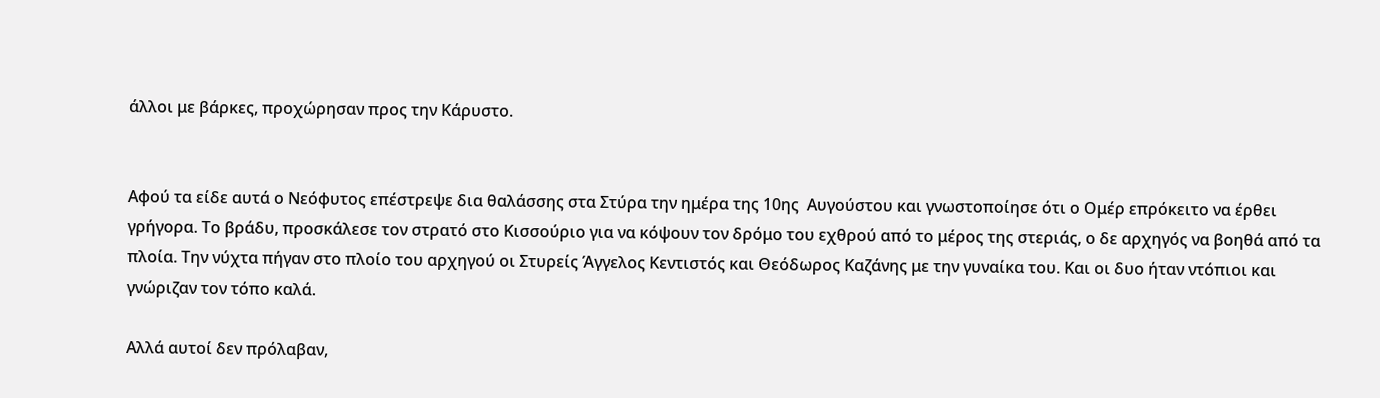άλλοι με βάρκες, προχώρησαν προς την Κάρυστο.


Αφού τα είδε αυτά ο Νεόφυτος επέστρεψε δια θαλάσσης στα Στύρα την ημέρα της 10ης  Αυγούστου και γνωστοποίησε ότι ο Ομέρ επρόκειτο να έρθει γρήγορα. Το βράδυ, προσκάλεσε τον στρατό στο Κισσούριο για να κόψουν τον δρόμο του εχθρού από το μέρος της στεριάς, ο δε αρχηγός να βοηθά από τα πλοία. Την νύχτα πήγαν στο πλοίο του αρχηγού οι Στυρείς Άγγελος Κεντιστός και Θεόδωρος Καζάνης με την γυναίκα του. Και οι δυο ήταν ντόπιοι και γνώριζαν τον τόπο καλά.

Αλλά αυτοί δεν πρόλαβαν,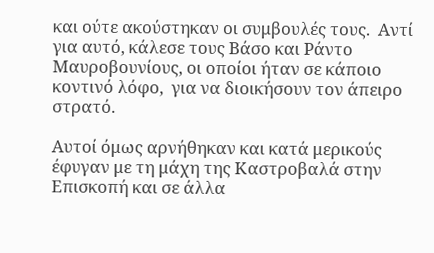και ούτε ακούστηκαν οι συμβουλές τους.  Αντί για αυτό, κάλεσε τους Βάσο και Ράντο Μαυροβουνίους, οι οποίοι ήταν σε κάποιο κοντινό λόφο,  για να διοικήσουν τον άπειρο στρατό.

Αυτοί όμως αρνήθηκαν και κατά μερικούς έφυγαν με τη μάχη της Καστροβαλά στην Επισκοπή και σε άλλα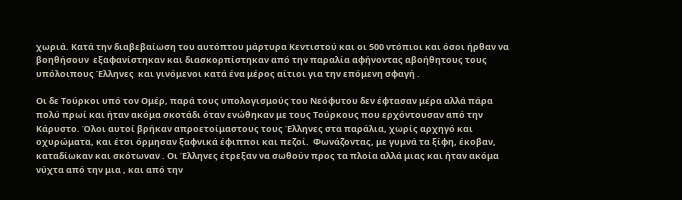χωριά. Κατά την διαβεβαίωση του αυτόπτου μάρτυρα Κεντιστού και οι 500 ντόπιοι και όσοι ήρθαν να βοηθήσουν  εξαφανίστηκαν και διασκορπίστηκαν από την παραλία αφήνοντας αβοήθητους τους υπόλοιπους Έλληνες  και γινόμενοι κατά ένα μέρος αίτιοι για την επόμενη σφαγή .

Οι δε Τούρκοι υπό τον Ομέρ, παρά τους υπολογισμούς του Νεόφυτου δεν έφτασαν μέρα αλλά πάρα πολύ πρωί και ήταν ακόμα σκοτάδι όταν ενώθηκαν με τους Τούρκους που ερχόντουσαν από την Κάρυστο. Όλοι αυτοί βρήκαν απροετοίμαστους τους Έλληνες στα παράλια, χωρίς αρχηγό και οχυρώματα, και έτσι όρμησαν ξαφνικά έφιπποι και πεζοί.  Φωνάζοντας, με γυμνά τα ξίφη, έκοβαν, καταδίωκαν και σκότωναν . Οι Έλληνες έτρεξαν να σωθούν προς τα πλοία αλλά μιας και ήταν ακόμα νύχτα από την μια , και από την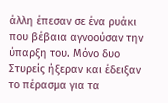άλλη έπεσαν σε ένα ρυάκι που βέβαια αγνοούσαν την ύπαρξη του. Μόνο δυο Στυρείς ήξεραν και έδειξαν το πέρασμα για τα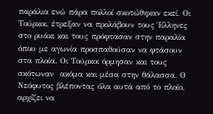παράλια ενώ πάρα πολλοί σκοτώθηκαν εκεί. Οι Τούρκοι, έτρεξαν να προλάβουν τους Έλληνες στο ρυάκι και τους πρόφτασαν στην παραλία όπου με αγωνία προσπαθούσαν να φτάσουν στα πλοία. Οι Τούρκοι όρμησαν και τους σκότωναν  ακόμα και μέσα στην θάλασσα. Ο Νεόφυτος βλέποντας όλα αυτά από το πλοίο, αρχίζει να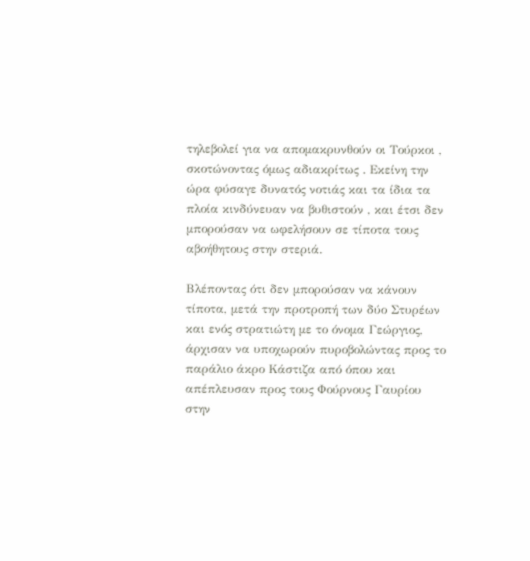τηλεβολεί για να απομακρυνθούν οι Τούρκοι , σκοτώνοντας όμως αδιακρίτως . Εκείνη την ώρα φύσαγε δυνατός νοτιάς και τα ίδια τα πλοία κινδύνευαν να βυθιστούν , και έτσι δεν μπορούσαν να ωφελήσουν σε τίποτα τους αβοήθητους στην στεριά.

Βλέποντας ότι δεν μπορούσαν να κάνουν τίποτα, μετά την προτροπή των δύο Στυρέων και ενός στρατιώτη με το όνομα Γεώργιος, άρχισαν να υποχωρούν πυροβολώντας προς το παράλιο άκρο Κάστιζα από όπου και απέπλευσαν προς τους Φούρνους Γαυρίου στην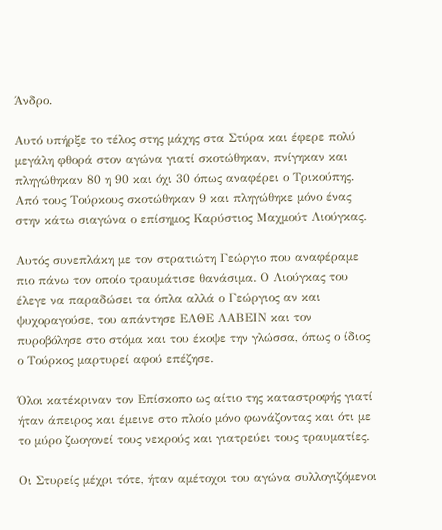Άνδρο.

Αυτό υπήρξε το τέλος στης μάχης στα Στύρα και έφερε πολύ μεγάλη φθορά στον αγώνα γιατί σκοτώθηκαν, πνίγηκαν και πληγώθηκαν 80 η 90 και όχι 30 όπως αναφέρει ο Τρικούπης. Από τους Τούρκους σκοτώθηκαν 9 και πληγώθηκε μόνο ένας στην κάτω σιαγώνα ο επίσημος Καρύστιος Μαχμούτ Λιούγκας.

Αυτός συνεπλάκη με τον στρατιώτη Γεώργιο που αναφέραμε πιο πάνω τον οποίο τραυμάτισε θανάσιμα. Ο Λιούγκας του έλεγε να παραδώσει τα όπλα αλλά ο Γεώργιος αν και ψυχοραγούσε, του απάντησε ΕΛΘΕ ΛΑΒΕΙΝ και τον πυροβόλησε στο στόμα και του έκοψε την γλώσσα, όπως ο ίδιος ο Τούρκος μαρτυρεί αφού επέζησε.

Όλοι κατέκριναν τον Επίσκοπο ως αίτιο της καταστροφής γιατί ήταν άπειρος και έμεινε στο πλοίο μόνο φωνάζοντας και ότι με το μύρο ζωογονεί τους νεκρούς και γιατρεύει τους τραυματίες.

Οι Στυρείς μέχρι τότε, ήταν αμέτοχοι του αγώνα συλλογιζόμενοι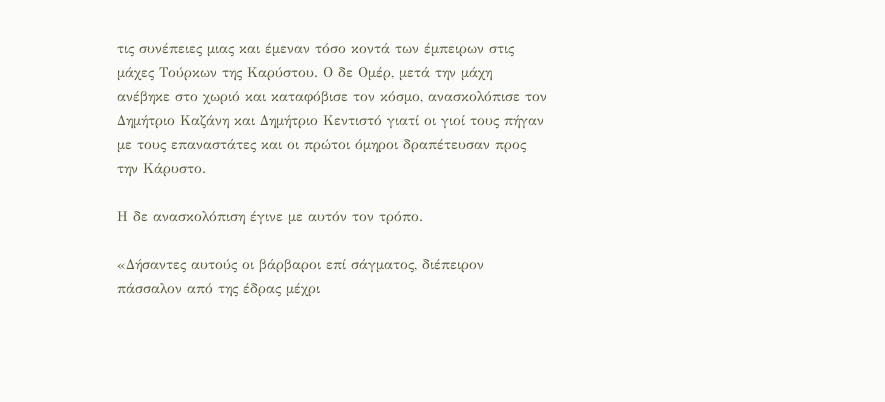τις συνέπειες μιας και έμεναν τόσο κοντά των έμπειρων στις μάχες Τούρκων της Καρύστου. Ο δε Ομέρ, μετά την μάχη ανέβηκε στο χωριό και καταφόβισε τον κόσμο, ανασκολόπισε τον Δημήτριο Καζάνη και Δημήτριο Κεντιστό γιατί οι γιοί τους πήγαν με τους επαναστάτες και οι πρώτοι όμηροι δραπέτευσαν προς την Κάρυστο.

Η δε ανασκολόπιση έγινε με αυτόν τον τρόπο.

«Δήσαντες αυτούς οι βάρβαροι επί σάγματος, διέπειρον πάσσαλον από της έδρας μέχρι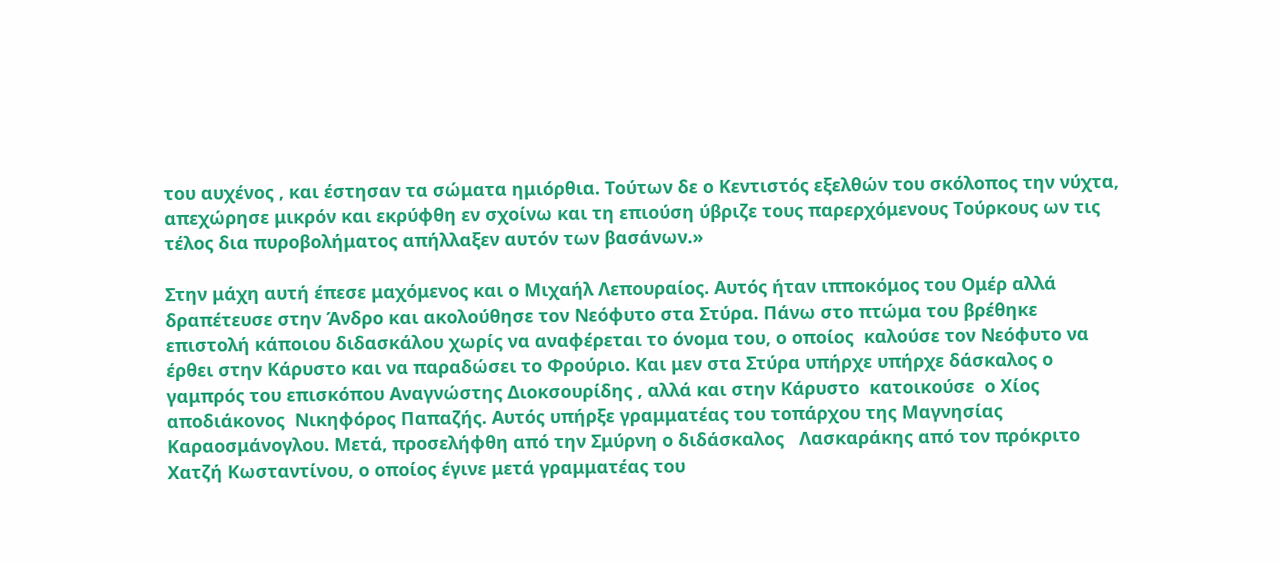του αυχένος , και έστησαν τα σώματα ημιόρθια. Τούτων δε ο Κεντιστός εξελθών του σκόλοπος την νύχτα, απεχώρησε μικρόν και εκρύφθη εν σχοίνω και τη επιούση ύβριζε τους παρερχόμενους Τούρκους ων τις τέλος δια πυροβολήματος απήλλαξεν αυτόν των βασάνων.»

Στην μάχη αυτή έπεσε μαχόμενος και ο Μιχαήλ Λεπουραίος. Αυτός ήταν ιπποκόμος του Ομέρ αλλά δραπέτευσε στην Άνδρο και ακολούθησε τον Νεόφυτο στα Στύρα. Πάνω στο πτώμα του βρέθηκε επιστολή κάποιου διδασκάλου χωρίς να αναφέρεται το όνομα του, ο οποίος  καλούσε τον Νεόφυτο να έρθει στην Κάρυστο και να παραδώσει το Φρούριο. Και μεν στα Στύρα υπήρχε υπήρχε δάσκαλος ο γαμπρός του επισκόπου Αναγνώστης Διοκσουρίδης , αλλά και στην Κάρυστο  κατοικούσε  ο Χίος  αποδιάκονος  Νικηφόρος Παπαζής. Αυτός υπήρξε γραμματέας του τοπάρχου της Μαγνησίας Καραοσμάνογλου. Μετά, προσελήφθη από την Σμύρνη ο διδάσκαλος   Λασκαράκης από τον πρόκριτο  Χατζή Κωσταντίνου, ο οποίος έγινε μετά γραμματέας του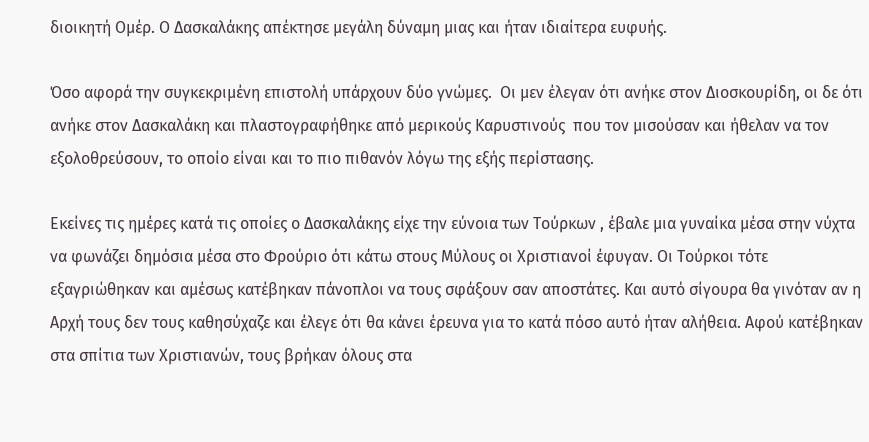διοικητή Ομέρ. Ο Δασκαλάκης απέκτησε μεγάλη δύναμη μιας και ήταν ιδιαίτερα ευφυής.

Όσο αφορά την συγκεκριμένη επιστολή υπάρχουν δύο γνώμες.  Οι μεν έλεγαν ότι ανήκε στον Διοσκουρίδη, οι δε ότι ανήκε στον Δασκαλάκη και πλαστογραφήθηκε από μερικούς Καρυστινούς  που τον μισούσαν και ήθελαν να τον εξολοθρεύσουν, το οποίο είναι και το πιο πιθανόν λόγω της εξής περίστασης.

Εκείνες τις ημέρες κατά τις οποίες ο Δασκαλάκης είχε την εύνοια των Τούρκων , έβαλε μια γυναίκα μέσα στην νύχτα να φωνάζει δημόσια μέσα στο Φρούριο ότι κάτω στους Μύλους οι Χριστιανοί έφυγαν. Οι Τούρκοι τότε εξαγριώθηκαν και αμέσως κατέβηκαν πάνοπλοι να τους σφάξουν σαν αποστάτες. Και αυτό σίγουρα θα γινόταν αν η Αρχή τους δεν τους καθησύχαζε και έλεγε ότι θα κάνει έρευνα για το κατά πόσο αυτό ήταν αλήθεια. Αφού κατέβηκαν στα σπίτια των Χριστιανών, τους βρήκαν όλους στα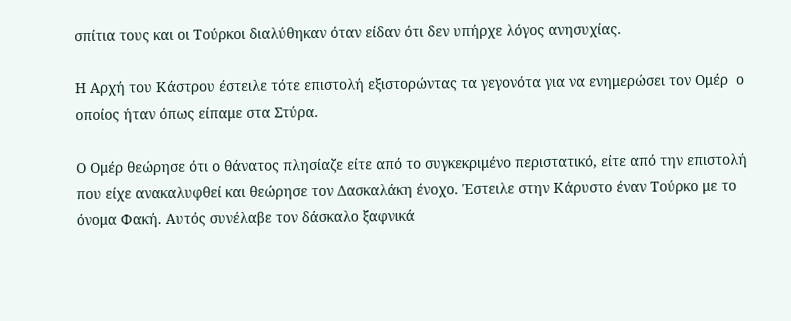σπίτια τους και οι Τούρκοι διαλύθηκαν όταν είδαν ότι δεν υπήρχε λόγος ανησυχίας.

Η Αρχή του Κάστρου έστειλε τότε επιστολή εξιστορώντας τα γεγονότα για να ενημερώσει τον Ομέρ  ο οποίος ήταν όπως είπαμε στα Στύρα.

Ο Ομέρ θεώρησε ότι ο θάνατος πλησίαζε είτε από το συγκεκριμένο περιστατικό, είτε από την επιστολή που είχε ανακαλυφθεί και θεώρησε τον Δασκαλάκη ένοχο. Έστειλε στην Κάρυστο έναν Τούρκο με το όνομα Φακή. Αυτός συνέλαβε τον δάσκαλο ξαφνικά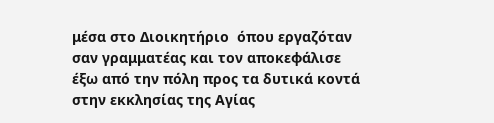μέσα στο Διοικητήριο  όπου εργαζόταν σαν γραμματέας και τον αποκεφάλισε  έξω από την πόλη προς τα δυτικά κοντά στην εκκλησίας της Αγίας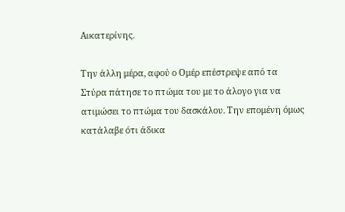Αικατερίνης.

Την άλλη μέρα, αφού ο Ομέρ επέστρεψε από τα Στύρα πάτησε το πτώμα του με το άλογο για να ατιμώσει το πτώμα του δασκάλου. Την επομένη όμως κατάλαβε ότι άδικα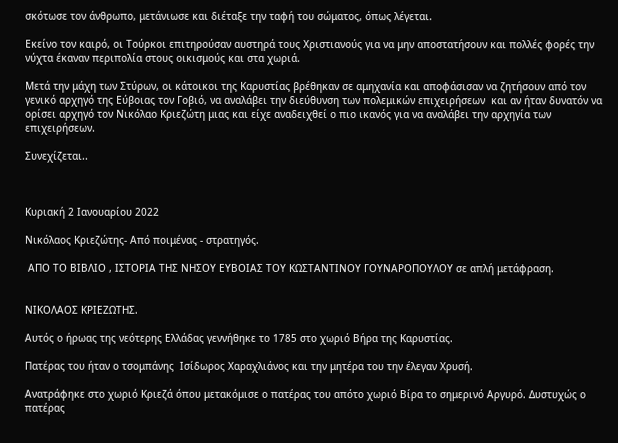σκότωσε τον άνθρωπο, μετάνιωσε και διέταξε την ταφή του σώματος, όπως λέγεται.

Εκείνο τον καιρό, οι Τούρκοι επιτηρούσαν αυστηρά τους Χριστιανούς για να μην αποστατήσουν και πολλές φορές την νύχτα έκαναν περιπολία στους οικισμούς και στα χωριά.

Μετά την μάχη των Στύρων, οι κάτοικοι της Καρυστίας βρέθηκαν σε αμηχανία και αποφάσισαν να ζητήσουν από τον γενικό αρχηγό της Εύβοιας τον Γοβιό, να αναλάβει την διεύθυνση των πολεμικών επιχειρήσεων  και αν ήταν δυνατόν να ορίσει αρχηγό τον Νικόλαο Κριεζώτη μιας και είχε αναδειχθεί ο πιο ικανός για να αναλάβει την αρχηγία των επιχειρήσεων.

Συνεχίζεται..



Κυριακή 2 Ιανουαρίου 2022

Νικόλαος Κριεζώτης- Από ποιμένας - στρατηγός.

 ΑΠΟ ΤΟ ΒΙΒΛΙΟ , ΙΣΤΟΡΙΑ ΤΗΣ ΝΗΣΟΥ ΕΥΒΟΙΑΣ ΤΟΥ ΚΩΣΤΑΝΤΙΝΟΥ ΓΟΥΝΑΡΟΠΟΥΛΟΥ σε απλή μετάφραση.


ΝΙΚΟΛΑΟΣ ΚΡΙΕΖΩΤΗΣ.

Αυτός ο ήρωας της νεότερης Ελλάδας γεννήθηκε το 1785 στο χωριό Βήρα της Καρυστίας.

Πατέρας του ήταν ο τσομπάνης  Ισίδωρος Χαραχλιάνος και την μητέρα του την έλεγαν Χρυσή.

Ανατράφηκε στο χωριό Κριεζά όπου μετακόμισε ο πατέρας του απότο χωριό Βίρα το σημερινό Αργυρό. Δυστυχώς ο πατέρας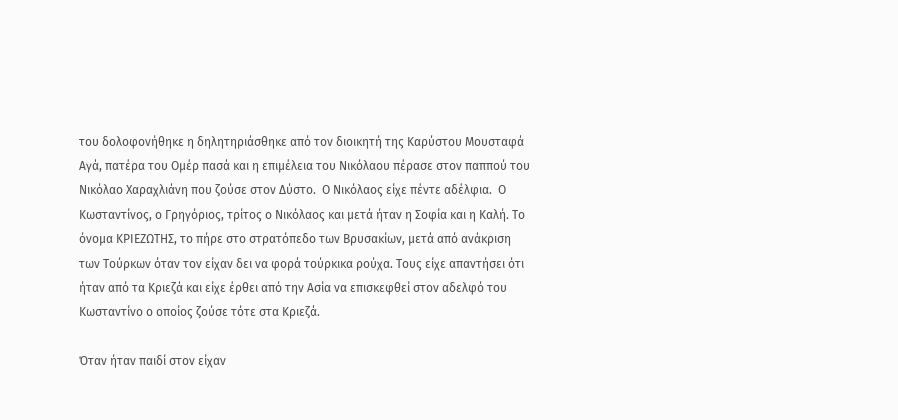του δολοφονήθηκε η δηλητηριάσθηκε από τον διοικητή της Καρύστου Μουσταφά Αγά, πατέρα του Ομέρ πασά και η επιμέλεια του Νικόλαου πέρασε στον παππού του Νικόλαο Χαραχλιάνη που ζούσε στον Δύστο.  Ο Νικόλαος είχε πέντε αδέλφια.  Ο Κωσταντίνος, ο Γρηγόριος, τρίτος ο Νικόλαος και μετά ήταν η Σοφία και η Καλή. Το όνομα ΚΡΙΕΖΩΤΗΣ, το πήρε στο στρατόπεδο των Βρυσακίων, μετά από ανάκριση των Τούρκων όταν τον είχαν δει να φορά τούρκικα ρούχα. Τους είχε απαντήσει ότι ήταν από τα Κριεζά και είχε έρθει από την Ασία να επισκεφθεί στον αδελφό του Κωσταντίνο ο οποίος ζούσε τότε στα Κριεζά.

Όταν ήταν παιδί στον είχαν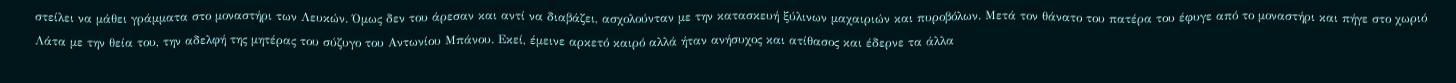στείλει να μάθει γράμματα στο μοναστήρι των Λευκών. Όμως δεν του άρεσαν και αντί να διαβάζει, ασχολούνταν με την κατασκευή ξύλινων μαχαιριών και πυροβόλων. Μετά τον θάνατο του πατέρα του έφυγε από το μοναστήρι και πήγε στο χωριό Λάτα με την θεία του, την αδελφή της μητέρας του σύζυγο του Αντωνίου Μπάνου. Εκεί, έμεινε αρκετό καιρό αλλά ήταν ανήσυχος και ατίθασος και έδερνε τα άλλα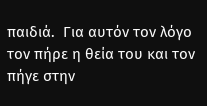παιδιά.  Για αυτόν τον λόγο τον πήρε η θεία του και τον πήγε στην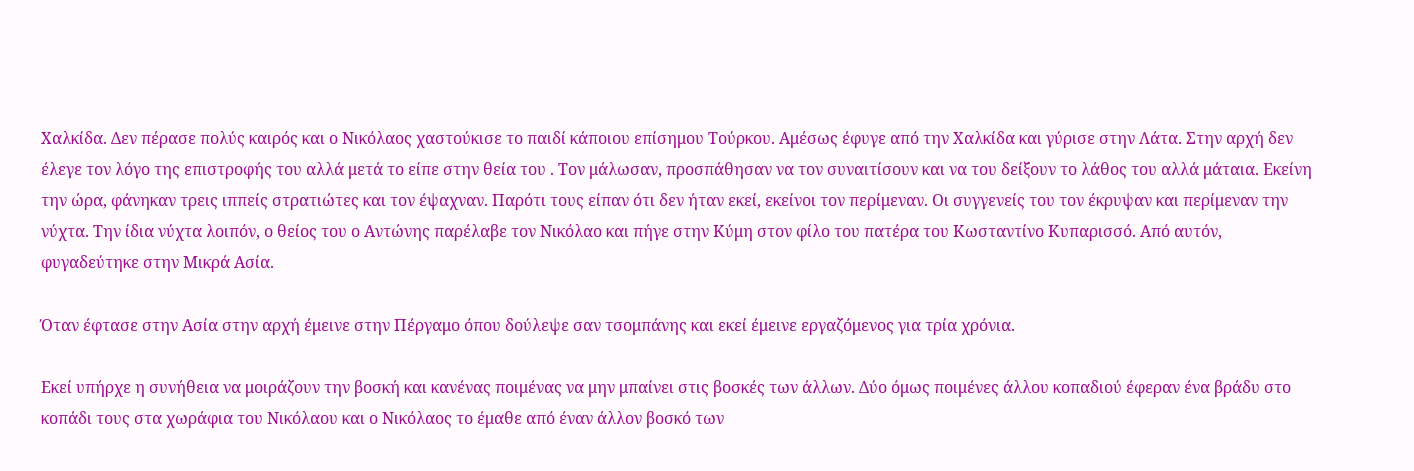Χαλκίδα. Δεν πέρασε πολύς καιρός και ο Νικόλαος χαστούκισε το παιδί κάποιου επίσημου Τούρκου. Αμέσως έφυγε από την Χαλκίδα και γύρισε στην Λάτα. Στην αρχή δεν έλεγε τον λόγο της επιστροφής του αλλά μετά το είπε στην θεία του . Τον μάλωσαν, προσπάθησαν να τον συναιτίσουν και να του δείξουν το λάθος του αλλά μάταια. Εκείνη την ώρα, φάνηκαν τρεις ιππείς στρατιώτες και τον έψαχναν. Παρότι τους είπαν ότι δεν ήταν εκεί, εκείνοι τον περίμεναν. Οι συγγενείς του τον έκρυψαν και περίμεναν την νύχτα. Την ίδια νύχτα λοιπόν, ο θείος του ο Αντώνης παρέλαβε τον Νικόλαο και πήγε στην Κύμη στον φίλο του πατέρα του Κωσταντίνο Κυπαρισσό. Από αυτόν, φυγαδεύτηκε στην Μικρά Ασία.

Όταν έφτασε στην Ασία στην αρχή έμεινε στην Πέργαμο όπου δούλεψε σαν τσομπάνης και εκεί έμεινε εργαζόμενος για τρία χρόνια.

Εκεί υπήρχε η συνήθεια να μοιράζουν την βοσκή και κανένας ποιμένας να μην μπαίνει στις βοσκές των άλλων. Δύο όμως ποιμένες άλλου κοπαδιού έφεραν ένα βράδυ στο κοπάδι τους στα χωράφια του Νικόλαου και ο Νικόλαος το έμαθε από έναν άλλον βοσκό των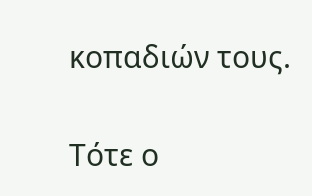κοπαδιών τους.

Τότε ο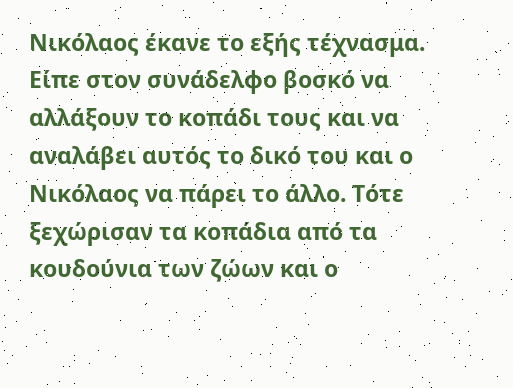Νικόλαος έκανε το εξής τέχνασμα. Είπε στον συνάδελφο βοσκό να αλλάξουν το κοπάδι τους και να αναλάβει αυτός το δικό του και ο Νικόλαος να πάρει το άλλο. Τότε ξεχώρισαν τα κοπάδια από τα κουδούνια των ζώων και ο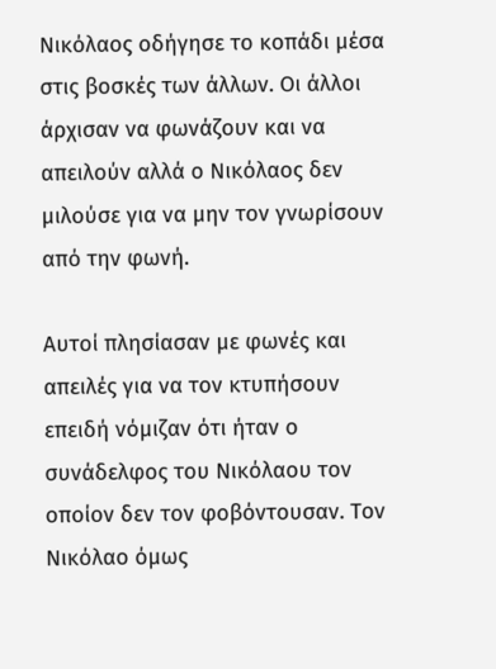Νικόλαος οδήγησε το κοπάδι μέσα στις βοσκές των άλλων. Οι άλλοι άρχισαν να φωνάζουν και να απειλούν αλλά ο Νικόλαος δεν μιλούσε για να μην τον γνωρίσουν από την φωνή.

Αυτοί πλησίασαν με φωνές και απειλές για να τον κτυπήσουν επειδή νόμιζαν ότι ήταν ο συνάδελφος του Νικόλαου τον οποίον δεν τον φοβόντουσαν. Τον Νικόλαο όμως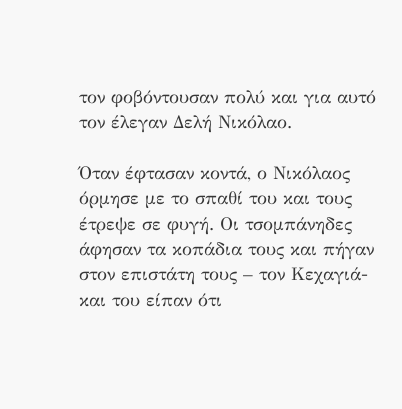τον φοβόντουσαν πολύ και για αυτό τον έλεγαν Δελή Νικόλαο.

Όταν έφτασαν κοντά, ο Νικόλαος όρμησε με το σπαθί του και τους έτρεψε σε φυγή. Οι τσομπάνηδες άφησαν τα κοπάδια τους και πήγαν στον επιστάτη τους – τον Κεχαγιά- και του είπαν ότι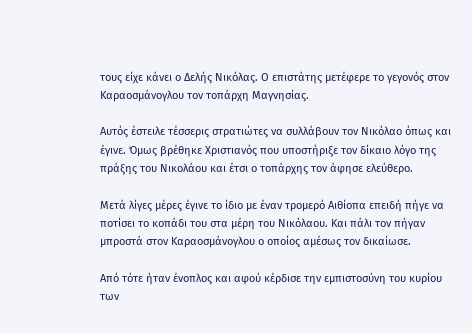τους είχε κάνει ο Δελής Νικόλας. Ο επιστάτης μετέφερε το γεγονός στον Καραοσμάνογλου τον τοπάρχη Μαγνησίας.

Αυτός έστειλε τέσσερις στρατιώτες να συλλάβουν τον Νικόλαο όπως και έγινε. Όμως βρέθηκε Χριστιανός που υποστήριξε τον δίκαιο λόγο της πράξης του Νικολάου και έτσι ο τοπάρχης τον άφησε ελεύθερο.

Μετά λίγες μέρες έγινε το ίδιο με έναν τρομερό Αιθίοπα επειδή πήγε να ποτίσει το κοπάδι του στα μέρη του Νικόλαου. Και πάλι τον πήγαν μπροστά στον Καραοσμάνογλου ο οποίος αμέσως τον δικαίωσε.

Από τότε ήταν ένοπλος και αφού κέρδισε την εμπιστοσύνη του κυρίου των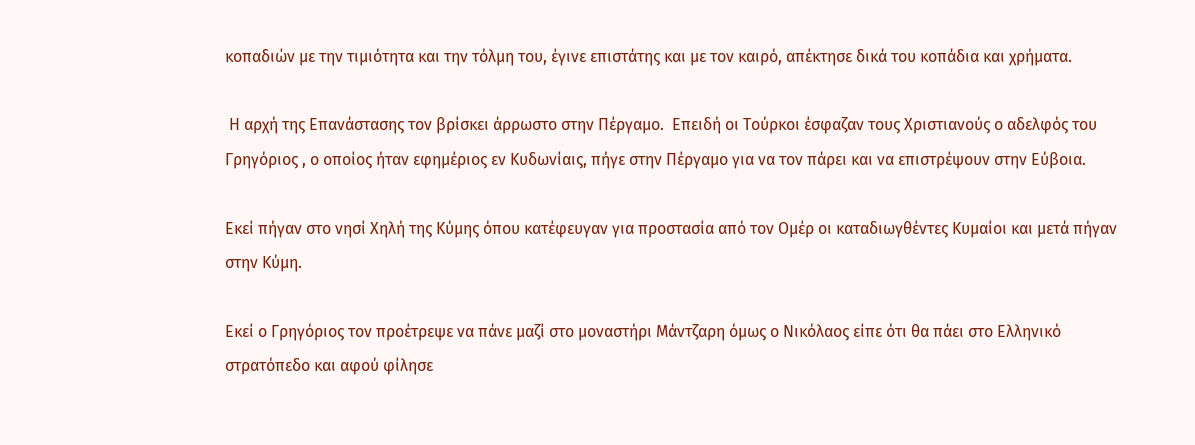κοπαδιών με την τιμιότητα και την τόλμη του, έγινε επιστάτης και με τον καιρό, απέκτησε δικά του κοπάδια και χρήματα.

 Η αρχή της Επανάστασης τον βρίσκει άρρωστο στην Πέργαμο.  Επειδή οι Τούρκοι έσφαζαν τους Χριστιανούς ο αδελφός του Γρηγόριος , ο οποίος ήταν εφημέριος εν Κυδωνίαις, πήγε στην Πέργαμο για να τον πάρει και να επιστρέψουν στην Εύβοια.

Εκεί πήγαν στο νησί Χηλή της Κύμης όπου κατέφευγαν για προστασία από τον Ομέρ οι καταδιωγθέντες Κυμαίοι και μετά πήγαν στην Κύμη.

Εκεί ο Γρηγόριος τον προέτρεψε να πάνε μαζί στο μοναστήρι Μάντζαρη όμως ο Νικόλαος είπε ότι θα πάει στο Ελληνικό στρατόπεδο και αφού φίλησε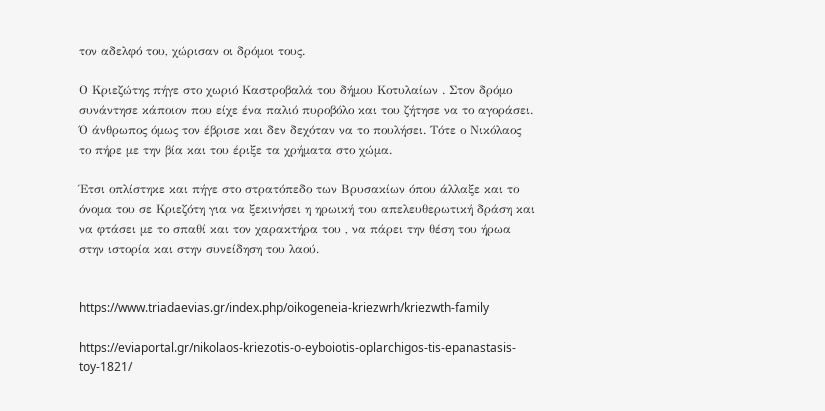τον αδελφό του, χώρισαν οι δρόμοι τους.

Ο Κριεζώτης πήγε στο χωριό Καστροβαλά του δήμου Κοτυλαίων . Στον δρόμο συνάντησε κάποιον που είχε ένα παλιό πυροβόλο και του ζήτησε να το αγοράσει. Ό άνθρωπος όμως τον έβρισε και δεν δεχόταν να το πουλήσει. Τότε ο Νικόλαος το πήρε με την βία και του έριξε τα χρήματα στο χώμα.

Έτσι οπλίστηκε και πήγε στο στρατόπεδο των Βρυσακίων όπου άλλαξε και το όνομα του σε Κριεζότη για να ξεκινήσει η ηρωική του απελευθερωτική δράση και να φτάσει με το σπαθί και τον χαρακτήρα του , να πάρει την θέση του ήρωα στην ιστορία και στην συνείδηση του λαού.


https://www.triadaevias.gr/index.php/oikogeneia-kriezwrh/kriezwth-family

https://eviaportal.gr/nikolaos-kriezotis-o-eyboiotis-oplarchigos-tis-epanastasis-toy-1821/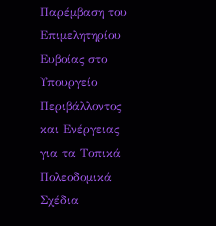Παρέμβαση του Επιμελητηρίου Ευβοίας στο Υπουργείο Περιβάλλοντος και Ενέργειας για τα Τοπικά Πολεοδομικά Σχέδια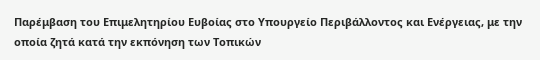Παρέμβαση του Επιμελητηρίου Ευβοίας στο Υπουργείο Περιβάλλοντος και Ενέργειας, με την οποία ζητά κατά την εκπόνηση των Τοπικών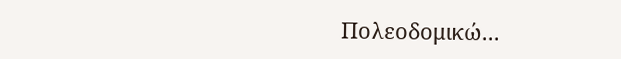Πολεοδομικώ...